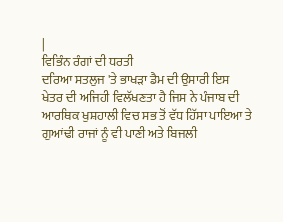|
ਵਿਭਿੰਨ ਰੰਗਾਂ ਦੀ ਧਰਤੀ
ਦਰਿਆ ਸਤਲੁਜ 'ਤੇ ਭਾਖੜਾ ਡੈਮ ਦੀ ਉਸਾਰੀ ਇਸ ਖੇਤਰ ਦੀ ਅਜਿਹੀ ਵਿਲੱਖਣਤਾ ਹੈ ਜਿਸ ਨੇ ਪੰਜਾਬ ਦੀ ਆਰਥਿਕ ਖੁਸ਼ਹਾਲੀ ਵਿਚ ਸਭ ਤੋਂ ਵੱਧ ਹਿੱਸਾ ਪਾਇਆ ਤੇ ਗੁਆਂਢੀ ਰਾਜਾਂ ਨੂੰ ਵੀ ਪਾਣੀ ਅਤੇ ਬਿਜਲੀ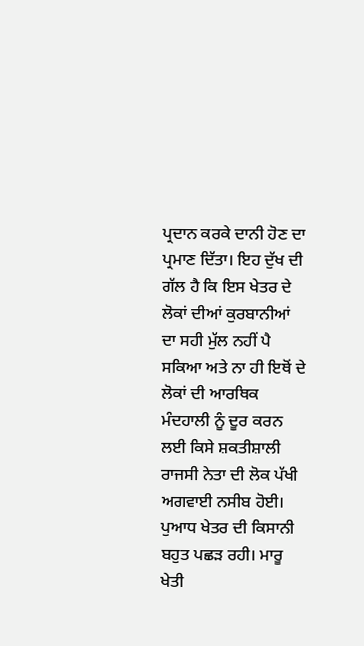ਪ੍ਰਦਾਨ ਕਰਕੇ ਦਾਨੀ ਹੋਣ ਦਾ ਪ੍ਰਮਾਣ ਦਿੱਤਾ। ਇਹ ਦੁੱਖ ਦੀ ਗੱਲ ਹੈ ਕਿ ਇਸ ਖੇਤਰ ਦੇ ਲੋਕਾਂ ਦੀਆਂ ਕੁਰਬਾਨੀਆਂ ਦਾ ਸਹੀ ਮੁੱਲ ਨਹੀਂ ਪੈ ਸਕਿਆ ਅਤੇ ਨਾ ਹੀ ਇਥੋਂ ਦੇ ਲੋਕਾਂ ਦੀ ਆਰਥਿਕ ਮੰਦਹਾਲੀ ਨੂੰ ਦੂਰ ਕਰਨ ਲਈ ਕਿਸੇ ਸ਼ਕਤੀਸ਼ਾਲੀ ਰਾਜਸੀ ਨੇਤਾ ਦੀ ਲੋਕ ਪੱਖੀ ਅਗਵਾਈ ਨਸੀਬ ਹੋਈ। ਪੁਆਧ ਖੇਤਰ ਦੀ ਕਿਸਾਨੀ ਬਹੁਤ ਪਛੜ ਰਹੀ। ਮਾਰੂ ਖੇਤੀ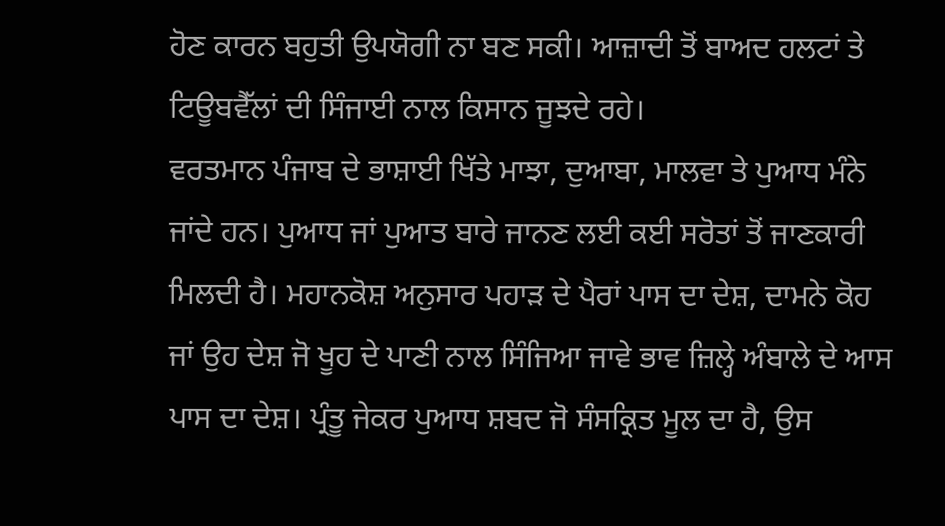ਹੋਣ ਕਾਰਨ ਬਹੁਤੀ ਉਪਯੋਗੀ ਨਾ ਬਣ ਸਕੀ। ਆਜ਼ਾਦੀ ਤੋਂ ਬਾਅਦ ਹਲਟਾਂ ਤੇ ਟਿਊਬਵੈੱਲਾਂ ਦੀ ਸਿੰਜਾਈ ਨਾਲ ਕਿਸਾਨ ਜੂਝਦੇ ਰਹੇ।
ਵਰਤਮਾਨ ਪੰਜਾਬ ਦੇ ਭਾਸ਼ਾਈ ਖਿੱਤੇ ਮਾਝਾ, ਦੁਆਬਾ, ਮਾਲਵਾ ਤੇ ਪੁਆਧ ਮੰਨੇ ਜਾਂਦੇ ਹਨ। ਪੁਆਧ ਜਾਂ ਪੁਆਤ ਬਾਰੇ ਜਾਨਣ ਲਈ ਕਈ ਸਰੋਤਾਂ ਤੋਂ ਜਾਣਕਾਰੀ ਮਿਲਦੀ ਹੈ। ਮਹਾਨਕੋਸ਼ ਅਨੁਸਾਰ ਪਹਾੜ ਦੇ ਪੈਰਾਂ ਪਾਸ ਦਾ ਦੇਸ਼, ਦਾਮਨੇ ਕੋਹ ਜਾਂ ਉਹ ਦੇਸ਼ ਜੋ ਖੂਹ ਦੇ ਪਾਣੀ ਨਾਲ ਸਿੰਜਿਆ ਜਾਵੇ ਭਾਵ ਜ਼ਿਲ੍ਹੇ ਅੰਬਾਲੇ ਦੇ ਆਸ ਪਾਸ ਦਾ ਦੇਸ਼। ਪ੍ਰੰਤੂ ਜੇਕਰ ਪੁਆਧ ਸ਼ਬਦ ਜੋ ਸੰਸਕ੍ਰਿਤ ਮੂਲ ਦਾ ਹੈ, ਉਸ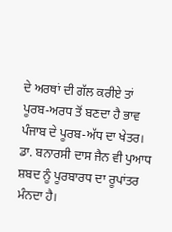ਦੇ ਅਰਥਾਂ ਦੀ ਗੱਲ ਕਰੀਏ ਤਾਂ ਪੂਰਬ-ਅਰਧ ਤੋਂ ਬਣਦਾ ਹੈ ਭਾਵ ਪੰਜਾਬ ਦੇ ਪੂਰਬ-ਅੱਧ ਦਾ ਖੇਤਰ। ਡਾ. ਬਨਾਰਸੀ ਦਾਸ ਜੈਨ ਵੀ ਪੁਆਧ ਸ਼ਬਦ ਨੂੰ ਪੂਰਬਾਰਧ ਦਾ ਰੂਪਾਂਤਰ
ਮੰਨਦਾ ਹੈ।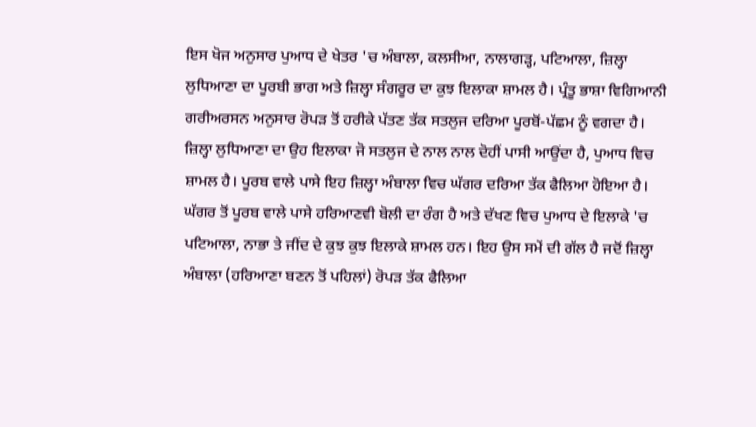ਇਸ ਖੋਜ ਅਨੁਸਾਰ ਪੁਆਧ ਦੇ ਖੇਤਰ 'ਚ ਅੰਬਾਲਾ, ਕਲਸੀਆ, ਨਾਲਾਗੜ੍ਹ, ਪਟਿਆਲਾ, ਜ਼ਿਲ੍ਹਾ ਲੁਧਿਆਣਾ ਦਾ ਪੂਰਬੀ ਭਾਗ ਅਤੇ ਜ਼ਿਲ੍ਹਾ ਸੰਗਰੂਰ ਦਾ ਕੁਝ ਇਲਾਕਾ ਸ਼ਾਮਲ ਹੈ। ਪ੍ਰੰਤੂ ਭਾਸ਼ਾ ਵਿਗਿਆਨੀ ਗਰੀਅਰਸਨ ਅਨੁਸਾਰ ਰੋਪੜ ਤੋਂ ਹਰੀਕੇ ਪੱਤਣ ਤੱਕ ਸਤਲੁਜ ਦਰਿਆ ਪੂਰਬੋਂ-ਪੱਛਮ ਨੂੰ ਵਗਦਾ ਹੈ। ਜ਼ਿਲ੍ਹਾ ਲੁਧਿਆਣਾ ਦਾ ਉਹ ਇਲਾਕਾ ਜੋ ਸਤਲੁਜ ਦੇ ਨਾਲ ਨਾਲ ਦੋਹੀਂ ਪਾਸੀ ਆਉਂਦਾ ਹੈ, ਪੁਆਧ ਵਿਚ ਸ਼ਾਮਲ ਹੈ। ਪੂਰਬ ਵਾਲੇ ਪਾਸੇ ਇਹ ਜ਼ਿਲ੍ਹਾ ਅੰਬਾਲਾ ਵਿਚ ਘੱਗਰ ਦਰਿਆ ਤੱਕ ਫੈਲਿਆ ਹੋਇਆ ਹੈ। ਘੱਗਰ ਤੋਂ ਪੂਰਬ ਵਾਲੇ ਪਾਸੇ ਹਰਿਆਣਵੀ ਬੋਲੀ ਦਾ ਰੰਗ ਹੈ ਅਤੇ ਦੱਖਣ ਵਿਚ ਪੁਆਧ ਦੇ ਇਲਾਕੇ 'ਚ ਪਟਿਆਲਾ, ਨਾਭਾ ਤੇ ਜੀਂਦ ਦੇ ਕੁਝ ਕੁਝ ਇਲਾਕੇ ਸ਼ਾਮਲ ਹਨ। ਇਹ ਉਸ ਸਮੇਂ ਦੀ ਗੱਲ ਹੈ ਜਦੋਂ ਜ਼ਿਲ੍ਹਾ ਅੰਬਾਲਾ (ਹਰਿਆਣਾ ਬਣਨ ਤੋਂ ਪਹਿਲਾਂ) ਰੋਪੜ ਤੱਕ ਫੈਲਿਆ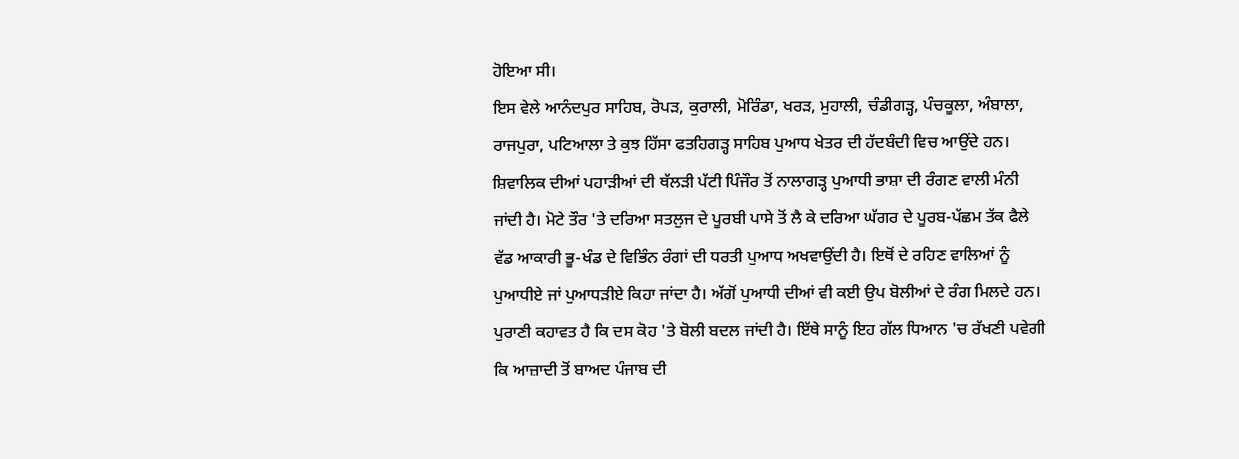ਹੋਇਆ ਸੀ।
ਇਸ ਵੇਲੇ ਆਨੰਦਪੁਰ ਸਾਹਿਬ, ਰੋਪੜ, ਕੁਰਾਲੀ, ਮੋਰਿੰਡਾ, ਖਰੜ, ਮੁਹਾਲੀ, ਚੰਡੀਗੜ੍ਹ, ਪੰਚਕੂਲਾ, ਅੰਬਾਲਾ, ਰਾਜਪੁਰਾ, ਪਟਿਆਲਾ ਤੇ ਕੁਝ ਹਿੱਸਾ ਫਤਹਿਗੜ੍ਹ ਸਾਹਿਬ ਪੁਆਧ ਖੇਤਰ ਦੀ ਹੱਦਬੰਦੀ ਵਿਚ ਆਉਂਦੇ ਹਨ। ਸ਼ਿਵਾਲਿਕ ਦੀਆਂ ਪਹਾੜੀਆਂ ਦੀ ਥੱਲੜੀ ਪੱਟੀ ਪਿੰਜੌਰ ਤੋਂ ਨਾਲਾਗੜ੍ਹ ਪੁਆਧੀ ਭਾਸ਼ਾ ਦੀ ਰੰਗਣ ਵਾਲੀ ਮੰਨੀ ਜਾਂਦੀ ਹੈ। ਮੋਟੇ ਤੌਰ 'ਤੇ ਦਰਿਆ ਸਤਲੁਜ ਦੇ ਪੂਰਬੀ ਪਾਸੇ ਤੋਂ ਲੈ ਕੇ ਦਰਿਆ ਘੱਗਰ ਦੇ ਪੂਰਬ-ਪੱਛਮ ਤੱਕ ਫੈਲੇ ਵੱਡ ਆਕਾਰੀ ਭੂ-ਖੰਡ ਦੇ ਵਿਭਿੰਨ ਰੰਗਾਂ ਦੀ ਧਰਤੀ ਪੁਆਧ ਅਖਵਾਉਂਦੀ ਹੈ। ਇਥੋਂ ਦੇ ਰਹਿਣ ਵਾਲਿਆਂ ਨੂੰ ਪੁਆਧੀਏ ਜਾਂ ਪੁਆਧੜੀਏ ਕਿਹਾ ਜਾਂਦਾ ਹੈ। ਅੱਗੋਂ ਪੁਆਧੀ ਦੀਆਂ ਵੀ ਕਈ ਉਪ ਬੋਲੀਆਂ ਦੇ ਰੰਗ ਮਿਲਦੇ ਹਨ। ਪੁਰਾਣੀ ਕਹਾਵਤ ਹੈ ਕਿ ਦਸ ਕੋਹ 'ਤੇ ਬੋਲੀ ਬਦਲ ਜਾਂਦੀ ਹੈ। ਇੱਥੇ ਸਾਨੂੰ ਇਹ ਗੱਲ ਧਿਆਨ 'ਚ ਰੱਖਣੀ ਪਵੇਗੀ ਕਿ ਆਜ਼ਾਦੀ ਤੋਂ ਬਾਅਦ ਪੰਜਾਬ ਦੀ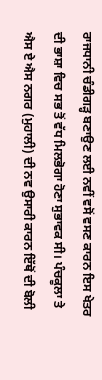ਰਾਜਧਾਨੀ ਚੰਡੀਗੜ੍ਹ ਬਣਾਉਣ ਲਈ ਨਵੀਂ ਵਸੋਂ ਵਸਣ ਕਾਰਨ ਇਸ ਖੇਤਰ ਦੀ ਭਾਸ਼ਾ ਵਿਚ ਸਭ ਤੋਂ ਵੱਧ ਮਿਲਭੋਗਾ ਹੋਣਾ ਸੁਭਾਵਕ ਸੀ। ਪੰਚਕੂਲਾ ਤੇ ਐਸ ਏ ਐਸ ਨਗਰ (ਮੁਹਾਲੀ) ਦੀ ਨਵ ਉਸਾਰੀ ਕਾਰਨ ਇੱਥੋਂ ਦੀ ਬੋਲੀ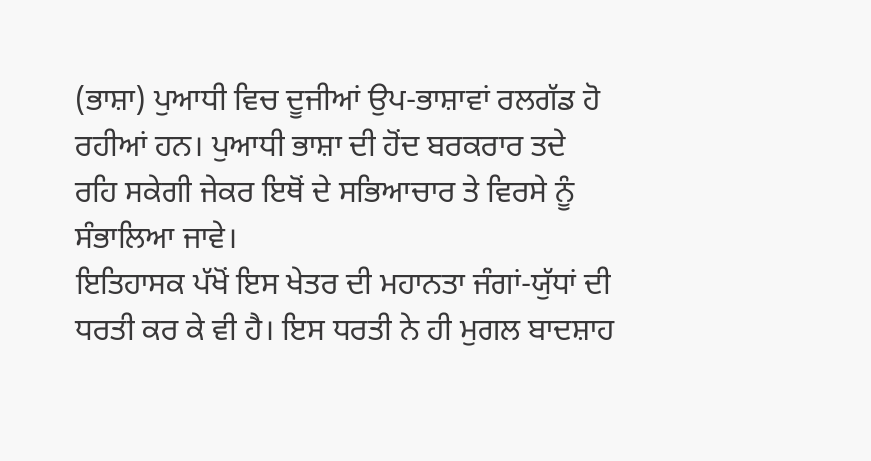(ਭਾਸ਼ਾ) ਪੁਆਧੀ ਵਿਚ ਦੂਜੀਆਂ ਉਪ-ਭਾਸ਼ਾਵਾਂ ਰਲਗੱਡ ਹੋ ਰਹੀਆਂ ਹਨ। ਪੁਆਧੀ ਭਾਸ਼ਾ ਦੀ ਹੋਂਦ ਬਰਕਰਾਰ ਤਦੇ ਰਹਿ ਸਕੇਗੀ ਜੇਕਰ ਇਥੋਂ ਦੇ ਸਭਿਆਚਾਰ ਤੇ ਵਿਰਸੇ ਨੂੰ ਸੰਭਾਲਿਆ ਜਾਵੇ।
ਇਤਿਹਾਸਕ ਪੱਖੋਂ ਇਸ ਖੇਤਰ ਦੀ ਮਹਾਨਤਾ ਜੰਗਾਂ-ਯੁੱਧਾਂ ਦੀ ਧਰਤੀ ਕਰ ਕੇ ਵੀ ਹੈ। ਇਸ ਧਰਤੀ ਨੇ ਹੀ ਮੁਗਲ ਬਾਦਸ਼ਾਹ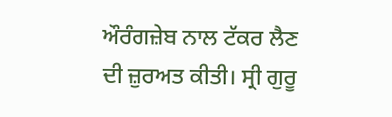ਔਰੰਗਜ਼ੇਬ ਨਾਲ ਟੱਕਰ ਲੈਣ ਦੀ ਜ਼ੁਰਅਤ ਕੀਤੀ। ਸ੍ਰੀ ਗੁਰੂ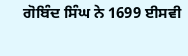ਗੋਬਿੰਦ ਸਿੰਘ ਨੇ 1699 ਈਸਵੀ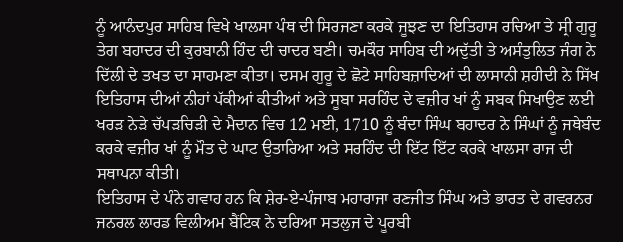ਨੂੰ ਆਨੰਦਪੁਰ ਸਾਹਿਬ ਵਿਖੇ ਖਾਲਸਾ ਪੰਥ ਦੀ ਸਿਰਜਣਾ ਕਰਕੇ ਜੂਝਣ ਦਾ ਇਤਿਹਾਸ ਰਚਿਆ ਤੇ ਸ੍ਰੀ ਗੁਰੂ ਤੇਗ ਬਹਾਦਰ ਦੀ ਕੁਰਬਾਨੀ ਹਿੰਦ ਦੀ ਚਾਦਰ ਬਣੀ। ਚਮਕੌਰ ਸਾਹਿਬ ਦੀ ਅਦੁੱਤੀ ਤੇ ਅਸੰਤੁਲਿਤ ਜੰਗ ਨੇ ਦਿੱਲੀ ਦੇ ਤਖਤ ਦਾ ਸਾਹਮਣਾ ਕੀਤਾ। ਦਸਮ ਗੁਰੂ ਦੇ ਛੋਟੇ ਸਾਹਿਬਜ਼ਾਦਿਆਂ ਦੀ ਲਾਸਾਨੀ ਸ਼ਹੀਦੀ ਨੇ ਸਿੱਖ ਇਤਿਹਾਸ ਦੀਆਂ ਨੀਹਾਂ ਪੱਕੀਆਂ ਕੀਤੀਆਂ ਅਤੇ ਸੂਬਾ ਸਰਹਿੰਦ ਦੇ ਵਜ਼ੀਰ ਖਾਂ ਨੂੰ ਸਬਕ ਸਿਖਾਉਣ ਲਈ ਖਰੜ ਨੇੜੇ ਚੱਪੜਚਿੜੀ ਦੇ ਮੈਦਾਨ ਵਿਚ 12 ਮਈ, 1710 ਨੂੰ ਬੰਦਾ ਸਿੰਘ ਬਹਾਦਰ ਨੇ ਸਿੰਘਾਂ ਨੂੰ ਜਥੇਬੰਦ ਕਰਕੇ ਵਜ਼ੀਰ ਖਾਂ ਨੂੰ ਮੌਤ ਦੇ ਘਾਟ ਉਤਾਰਿਆ ਅਤੇ ਸਰਹਿੰਦ ਦੀ ਇੱਟ ਇੱਟ ਕਰਕੇ ਖਾਲਸਾ ਰਾਜ ਦੀ ਸਥਾਪਨਾ ਕੀਤੀ।
ਇਤਿਹਾਸ ਦੇ ਪੰਨੇ ਗਵਾਹ ਹਨ ਕਿ ਸ਼ੇਰ-ਏ-ਪੰਜਾਬ ਮਹਾਰਾਜਾ ਰਣਜੀਤ ਸਿੰਘ ਅਤੇ ਭਾਰਤ ਦੇ ਗਵਰਨਰ ਜਨਰਲ ਲਾਰਡ ਵਿਲੀਅਮ ਬੈਂਟਿਕ ਨੇ ਦਰਿਆ ਸਤਲੁਜ ਦੇ ਪੂਰਬੀ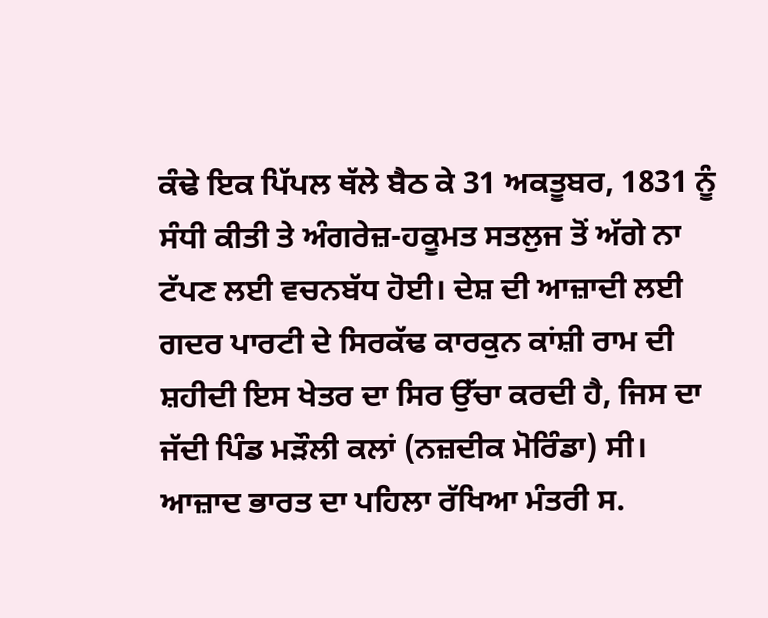ਕੰਢੇ ਇਕ ਪਿੱਪਲ ਥੱਲੇ ਬੈਠ ਕੇ 31 ਅਕਤੂਬਰ, 1831 ਨੂੰ ਸੰਧੀ ਕੀਤੀ ਤੇ ਅੰਗਰੇਜ਼-ਹਕੂਮਤ ਸਤਲੁਜ ਤੋਂ ਅੱਗੇ ਨਾ ਟੱਪਣ ਲਈ ਵਚਨਬੱਧ ਹੋਈ। ਦੇਸ਼ ਦੀ ਆਜ਼ਾਦੀ ਲਈ ਗਦਰ ਪਾਰਟੀ ਦੇ ਸਿਰਕੱਢ ਕਾਰਕੁਨ ਕਾਂਸ਼ੀ ਰਾਮ ਦੀ ਸ਼ਹੀਦੀ ਇਸ ਖੇਤਰ ਦਾ ਸਿਰ ਉੱਚਾ ਕਰਦੀ ਹੈ, ਜਿਸ ਦਾ ਜੱਦੀ ਪਿੰਡ ਮੜੌਲੀ ਕਲਾਂ (ਨਜ਼ਦੀਕ ਮੋਰਿੰਡਾ) ਸੀ। ਆਜ਼ਾਦ ਭਾਰਤ ਦਾ ਪਹਿਲਾ ਰੱਖਿਆ ਮੰਤਰੀ ਸ.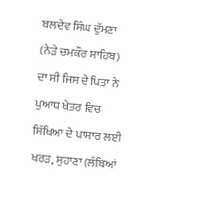ਬਲਦੇਵ ਸਿੰਘ ਦੁੱਮਣਾ (ਨੇੜੇ ਚਮਕੌਰ ਸਾਹਿਬ) ਦਾ ਸੀ ਜਿਸ ਦੇ ਪਿਤਾ ਨੇ ਪੁਆਧ ਖੇਤਰ ਵਿਚ ਸਿੱਖਿਆ ਦੇ ਪਾਸਾਰ ਲਈ ਖਰੜ, ਸੁਹਾਣਾ (ਲੰਬਿਆਂ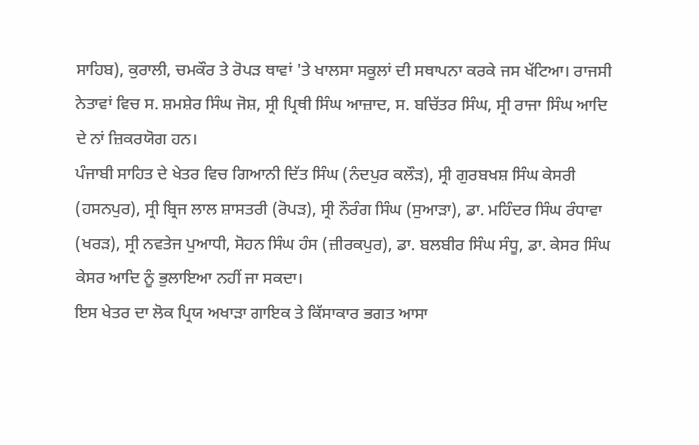ਸਾਹਿਬ), ਕੁਰਾਲੀ, ਚਮਕੌਰ ਤੇ ਰੋਪੜ ਥਾਵਾਂ 'ਤੇ ਖਾਲਸਾ ਸਕੂਲਾਂ ਦੀ ਸਥਾਪਨਾ ਕਰਕੇ ਜਸ ਖੱਟਿਆ। ਰਾਜਸੀ ਨੇਤਾਵਾਂ ਵਿਚ ਸ. ਸ਼ਮਸ਼ੇਰ ਸਿੰਘ ਜੋਸ਼, ਸ੍ਰੀ ਪ੍ਰਿਥੀ ਸਿੰਘ ਆਜ਼ਾਦ, ਸ. ਬਚਿੱਤਰ ਸਿੰਘ, ਸ੍ਰੀ ਰਾਜਾ ਸਿੰਘ ਆਦਿ ਦੇ ਨਾਂ ਜ਼ਿਕਰਯੋਗ ਹਨ।
ਪੰਜਾਬੀ ਸਾਹਿਤ ਦੇ ਖੇਤਰ ਵਿਚ ਗਿਆਨੀ ਦਿੱਤ ਸਿੰਘ (ਨੰਦਪੁਰ ਕਲੌੜ), ਸ੍ਰੀ ਗੁਰਬਖਸ਼ ਸਿੰਘ ਕੇਸਰੀ (ਹਸਨਪੁਰ), ਸ੍ਰੀ ਬ੍ਰਿਜ ਲਾਲ ਸ਼ਾਸਤਰੀ (ਰੋਪੜ), ਸ੍ਰੀ ਨੌਰੰਗ ਸਿੰਘ (ਸੁਆੜਾ), ਡਾ. ਮਹਿੰਦਰ ਸਿੰਘ ਰੰਧਾਵਾ (ਖਰੜ), ਸ੍ਰੀ ਨਵਤੇਜ ਪੁਆਧੀ, ਸੋਹਨ ਸਿੰਘ ਹੰਸ (ਜ਼ੀਰਕਪੁਰ), ਡਾ. ਬਲਬੀਰ ਸਿੰਘ ਸੰਧੂ, ਡਾ. ਕੇਸਰ ਸਿੰਘ ਕੇਸਰ ਆਦਿ ਨੂੰ ਭੁਲਾਇਆ ਨਹੀਂ ਜਾ ਸਕਦਾ।
ਇਸ ਖੇਤਰ ਦਾ ਲੋਕ ਪ੍ਰਿਯ ਅਖਾੜਾ ਗਾਇਕ ਤੇ ਕਿੱਸਾਕਾਰ ਭਗਤ ਆਸਾ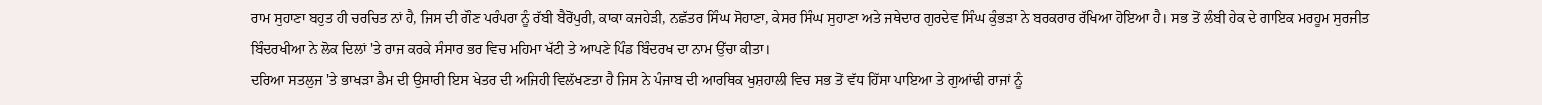ਰਾਮ ਸੁਹਾਣਾ ਬਹੁਤ ਹੀ ਚਰਚਿਤ ਨਾਂ ਹੈ, ਜਿਸ ਦੀ ਗੌਣ ਪਰੰਪਰਾ ਨੂੰ ਰੱਬੀ ਬੈਰੋਂਪੁਰੀ, ਕਾਕਾ ਕਜਹੇੜੀ, ਨਛੱਤਰ ਸਿੰਘ ਸੋਹਾਣਾ, ਕੇਸਰ ਸਿੰਘ ਸੁਹਾਣਾ ਅਤੇ ਜਥੇਦਾਰ ਗੁਰਦੇਵ ਸਿੰਘ ਕੁੰਭੜਾ ਨੇ ਬਰਕਰਾਰ ਰੱਖਿਆ ਹੋਇਆ ਹੈ। ਸਭ ਤੋਂ ਲੰਬੀ ਹੇਕ ਦੇ ਗਾਇਕ ਮਰਹੂਮ ਸੁਰਜੀਤ ਬਿੰਦਰਖੀਆ ਨੇ ਲੋਕ ਦਿਲਾਂ 'ਤੇ ਰਾਜ ਕਰਕੇ ਸੰਸਾਰ ਭਰ ਵਿਚ ਮਹਿਮਾ ਖੱਟੀ ਤੇ ਆਪਣੇ ਪਿੰਡ ਬਿੰਦਰਖ ਦਾ ਨਾਮ ਉੱਚਾ ਕੀਤਾ।
ਦਰਿਆ ਸਤਲੁਜ 'ਤੇ ਭਾਖੜਾ ਡੈਮ ਦੀ ਉਸਾਰੀ ਇਸ ਖੇਤਰ ਦੀ ਅਜਿਹੀ ਵਿਲੱਖਣਤਾ ਹੈ ਜਿਸ ਨੇ ਪੰਜਾਬ ਦੀ ਆਰਥਿਕ ਖੁਸ਼ਹਾਲੀ ਵਿਚ ਸਭ ਤੋਂ ਵੱਧ ਹਿੱਸਾ ਪਾਇਆ ਤੇ ਗੁਆਂਢੀ ਰਾਜਾਂ ਨੂੰ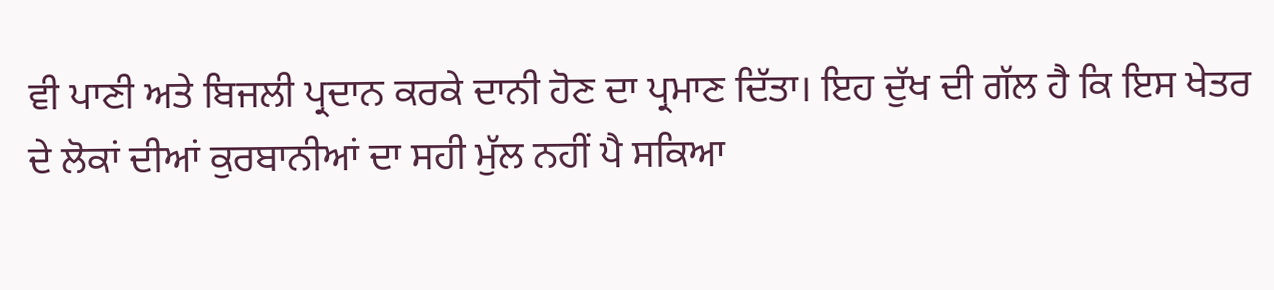ਵੀ ਪਾਣੀ ਅਤੇ ਬਿਜਲੀ ਪ੍ਰਦਾਨ ਕਰਕੇ ਦਾਨੀ ਹੋਣ ਦਾ ਪ੍ਰਮਾਣ ਦਿੱਤਾ। ਇਹ ਦੁੱਖ ਦੀ ਗੱਲ ਹੈ ਕਿ ਇਸ ਖੇਤਰ ਦੇ ਲੋਕਾਂ ਦੀਆਂ ਕੁਰਬਾਨੀਆਂ ਦਾ ਸਹੀ ਮੁੱਲ ਨਹੀਂ ਪੈ ਸਕਿਆ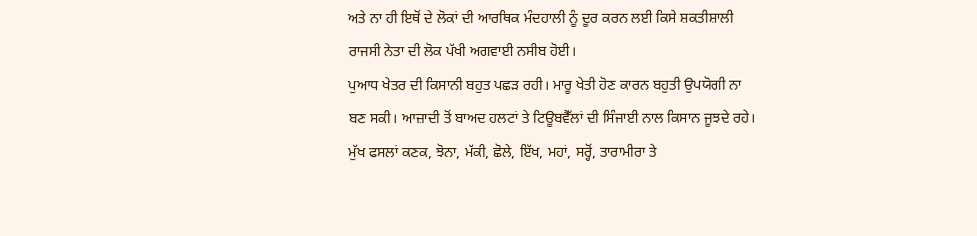ਅਤੇ ਨਾ ਹੀ ਇਥੋਂ ਦੇ ਲੋਕਾਂ ਦੀ ਆਰਥਿਕ ਮੰਦਹਾਲੀ ਨੂੰ ਦੂਰ ਕਰਨ ਲਈ ਕਿਸੇ ਸ਼ਕਤੀਸ਼ਾਲੀ ਰਾਜਸੀ ਨੇਤਾ ਦੀ ਲੋਕ ਪੱਖੀ ਅਗਵਾਈ ਨਸੀਬ ਹੋਈ।
ਪੁਆਧ ਖੇਤਰ ਦੀ ਕਿਸਾਨੀ ਬਹੁਤ ਪਛੜ ਰਹੀ। ਮਾਰੂ ਖੇਤੀ ਹੋਣ ਕਾਰਨ ਬਹੁਤੀ ਉਪਯੋਗੀ ਨਾ ਬਣ ਸਕੀ। ਆਜ਼ਾਦੀ ਤੋਂ ਬਾਅਦ ਹਲਟਾਂ ਤੇ ਟਿਊਬਵੈੱਲਾਂ ਦੀ ਸਿੰਜਾਈ ਨਾਲ ਕਿਸਾਨ ਜੂਝਦੇ ਰਹੇ। ਮੁੱਖ ਫਸਲਾਂ ਕਣਕ, ਝੋਨਾ, ਮੱਕੀ, ਛੋਲੇ, ਇੱਖ, ਮਹਾਂ, ਸਰ੍ਹੋਂ, ਤਾਰਾਮੀਰਾ ਤੇ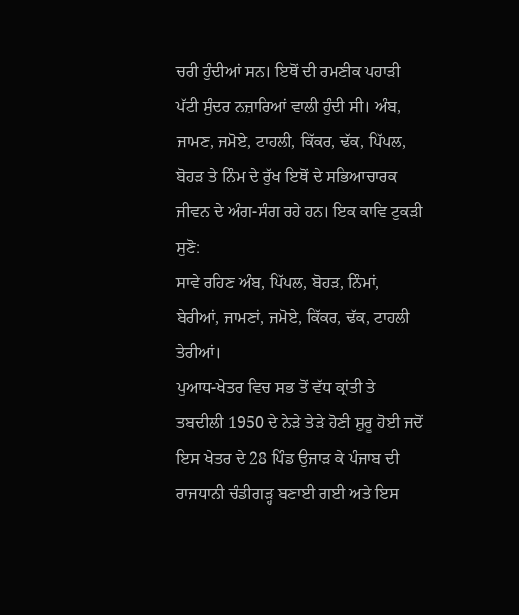ਚਰੀ ਹੁੰਦੀਆਂ ਸਨ। ਇਥੋਂ ਦੀ ਰਮਣੀਕ ਪਹਾੜੀ ਪੱਟੀ ਸੁੰਦਰ ਨਜ਼ਾਰਿਆਂ ਵਾਲੀ ਹੁੰਦੀ ਸੀ। ਅੰਬ, ਜਾਮਣ, ਜਮੋਏ, ਟਾਹਲੀ, ਕਿੱਕਰ, ਢੱਕ, ਪਿੱਪਲ, ਬੋਹੜ ਤੇ ਨਿੰਮ ਦੇ ਰੁੱਖ ਇਥੋਂ ਦੇ ਸਭਿਆਚਾਰਕ ਜੀਵਨ ਦੇ ਅੰਗ-ਸੰਗ ਰਹੇ ਹਨ। ਇਕ ਕਾਵਿ ਟੁਕੜੀ ਸੁਣੋ:
ਸਾਵੇ ਰਹਿਣ ਅੰਬ, ਪਿੱਪਲ, ਬੋਹੜ, ਨਿੰਮਾਂ, ਬੇਰੀਆਂ, ਜਾਮਣਾਂ, ਜਮੋਏ, ਕਿੱਕਰ, ਢੱਕ, ਟਾਹਲੀ ਤੇਰੀਆਂ।
ਪੁਆਧ-ਖੇਤਰ ਵਿਚ ਸਭ ਤੋਂ ਵੱਧ ਕ੍ਰਾਂਤੀ ਤੇ ਤਬਦੀਲੀ 1950 ਦੇ ਨੇੜੇ ਤੇੜੇ ਹੋਣੀ ਸ਼ੁਰੂ ਹੋਈ ਜਦੋਂ ਇਸ ਖੇਤਰ ਦੇ 28 ਪਿੰਡ ਉਜਾੜ ਕੇ ਪੰਜਾਬ ਦੀ ਰਾਜਧਾਨੀ ਚੰਡੀਗੜ੍ਹ ਬਣਾਈ ਗਈ ਅਤੇ ਇਸ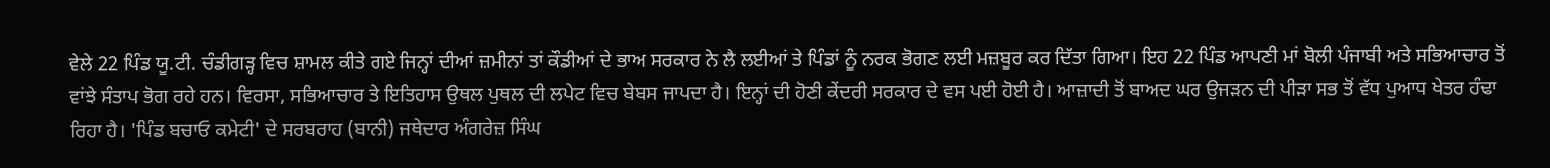ਵੇਲੇ 22 ਪਿੰਡ ਯੂ.ਟੀ. ਚੰਡੀਗੜ੍ਹ ਵਿਚ ਸ਼ਾਮਲ ਕੀਤੇ ਗਏ ਜਿਨ੍ਹਾਂ ਦੀਆਂ ਜ਼ਮੀਨਾਂ ਤਾਂ ਕੌਡੀਆਂ ਦੇ ਭਾਅ ਸਰਕਾਰ ਨੇ ਲੈ ਲਈਆਂ ਤੇ ਪਿੰਡਾਂ ਨੂੰ ਨਰਕ ਭੋਗਣ ਲਈ ਮਜ਼ਬੂਰ ਕਰ ਦਿੱਤਾ ਗਿਆ। ਇਹ 22 ਪਿੰਡ ਆਪਣੀ ਮਾਂ ਬੋਲੀ ਪੰਜਾਬੀ ਅਤੇ ਸਭਿਆਚਾਰ ਤੋਂ ਵਾਂਝੇ ਸੰਤਾਪ ਭੋਗ ਰਹੇ ਹਨ। ਵਿਰਸਾ, ਸਭਿਆਚਾਰ ਤੇ ਇਤਿਹਾਸ ਉਥਲ ਪੁਥਲ ਦੀ ਲਪੇਟ ਵਿਚ ਬੇਬਸ ਜਾਪਦਾ ਹੈ। ਇਨ੍ਹਾਂ ਦੀ ਹੋਣੀ ਕੇਂਦਰੀ ਸਰਕਾਰ ਦੇ ਵਸ ਪਈ ਹੋਈ ਹੈ। ਆਜ਼ਾਦੀ ਤੋਂ ਬਾਅਦ ਘਰ ਉਜੜਨ ਦੀ ਪੀੜਾ ਸਭ ਤੋਂ ਵੱਧ ਪੁਆਧ ਖੇਤਰ ਹੰਢਾ ਰਿਹਾ ਹੈ। 'ਪਿੰਡ ਬਚਾਓ ਕਮੇਟੀ' ਦੇ ਸਰਬਰਾਹ (ਬਾਨੀ) ਜਥੇਦਾਰ ਅੰਗਰੇਜ਼ ਸਿੰਘ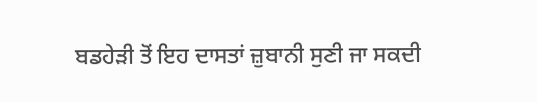ਬਡਹੇੜੀ ਤੋਂ ਇਹ ਦਾਸਤਾਂ ਜ਼ੁਬਾਨੀ ਸੁਣੀ ਜਾ ਸਕਦੀ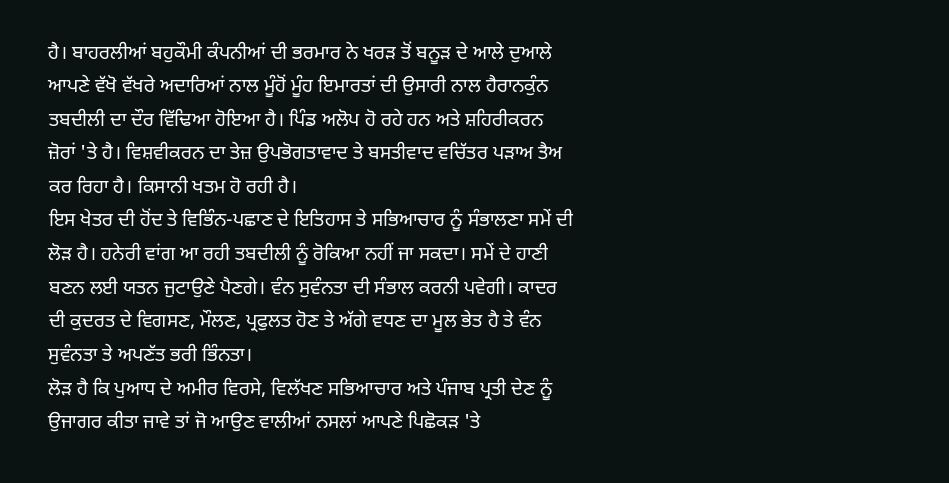ਹੈ। ਬਾਹਰਲੀਆਂ ਬਹੁਕੌਮੀ ਕੰਪਨੀਆਂ ਦੀ ਭਰਮਾਰ ਨੇ ਖਰੜ ਤੋਂ ਬਨੂੜ ਦੇ ਆਲੇ ਦੁਆਲੇ ਆਪਣੇ ਵੱਖੋ ਵੱਖਰੇ ਅਦਾਰਿਆਂ ਨਾਲ ਮੂੰਹੋਂ ਮੂੰਹ ਇਮਾਰਤਾਂ ਦੀ ਉਸਾਰੀ ਨਾਲ ਹੈਰਾਨਕੁੰਨ ਤਬਦੀਲੀ ਦਾ ਦੌਰ ਵਿੱਢਿਆ ਹੋਇਆ ਹੈ। ਪਿੰਡ ਅਲੋਪ ਹੋ ਰਹੇ ਹਨ ਅਤੇ ਸ਼ਹਿਰੀਕਰਨ ਜ਼ੋਰਾਂ 'ਤੇ ਹੈ। ਵਿਸ਼ਵੀਕਰਨ ਦਾ ਤੇਜ਼ ਉਪਭੋਗਤਾਵਾਦ ਤੇ ਬਸਤੀਵਾਦ ਵਚਿੱਤਰ ਪੜਾਅ ਤੈਅ ਕਰ ਰਿਹਾ ਹੈ। ਕਿਸਾਨੀ ਖਤਮ ਹੋ ਰਹੀ ਹੈ।
ਇਸ ਖੇਤਰ ਦੀ ਹੋਂਦ ਤੇ ਵਿਭਿੰਨ-ਪਛਾਣ ਦੇ ਇਤਿਹਾਸ ਤੇ ਸਭਿਆਚਾਰ ਨੂੰ ਸੰਭਾਲਣਾ ਸਮੇਂ ਦੀ ਲੋੜ ਹੈ। ਹਨੇਰੀ ਵਾਂਗ ਆ ਰਹੀ ਤਬਦੀਲੀ ਨੂੰ ਰੋਕਿਆ ਨਹੀਂ ਜਾ ਸਕਦਾ। ਸਮੇਂ ਦੇ ਹਾਣੀ ਬਣਨ ਲਈ ਯਤਨ ਜੁਟਾਉਣੇ ਪੈਣਗੇ। ਵੰਨ ਸੁਵੰਨਤਾ ਦੀ ਸੰਭਾਲ ਕਰਨੀ ਪਵੇਗੀ। ਕਾਦਰ ਦੀ ਕੁਦਰਤ ਦੇ ਵਿਗਸਣ, ਮੌਲਣ, ਪ੍ਰਫੁਲਤ ਹੋਣ ਤੇ ਅੱਗੇ ਵਧਣ ਦਾ ਮੂਲ ਭੇਤ ਹੈ ਤੇ ਵੰਨ ਸੁਵੰਨਤਾ ਤੇ ਅਪਣੱਤ ਭਰੀ ਭਿੰਨਤਾ।
ਲੋੜ ਹੈ ਕਿ ਪੁਆਧ ਦੇ ਅਮੀਰ ਵਿਰਸੇ, ਵਿਲੱਖਣ ਸਭਿਆਚਾਰ ਅਤੇ ਪੰਜਾਬ ਪ੍ਰਤੀ ਦੇਣ ਨੂੰ ਉਜਾਗਰ ਕੀਤਾ ਜਾਵੇ ਤਾਂ ਜੋ ਆਉਣ ਵਾਲੀਆਂ ਨਸਲਾਂ ਆਪਣੇ ਪਿਛੋਕੜ 'ਤੇ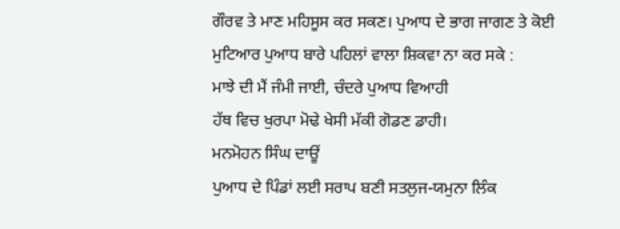ਗੌਰਵ ਤੇ ਮਾਣ ਮਹਿਸੂਸ ਕਰ ਸਕਣ। ਪੁਆਧ ਦੇ ਭਾਗ ਜਾਗਣ ਤੇ ਕੋਈ ਮੁਟਿਆਰ ਪੁਆਧ ਬਾਰੇ ਪਹਿਲਾਂ ਵਾਲਾ ਸ਼ਿਕਵਾ ਨਾ ਕਰ ਸਕੇ :
ਮਾਝੇ ਦੀ ਮੈਂ ਜੰਮੀ ਜਾਈ, ਚੰਦਰੇ ਪੁਆਧ ਵਿਆਹੀ
ਹੱਥ ਵਿਚ ਖੁਰਪਾ ਮੋਢੇ ਖੇਸੀ ਮੱਕੀ ਗੋਡਣ ਡਾਹੀ।
ਮਨਮੋਹਨ ਸਿੰਘ ਦਾਊਂ
ਪੁਆਧ ਦੇ ਪਿੰਡਾਂ ਲਈ ਸਰਾਪ ਬਣੀ ਸਤਲੁਜ-ਯਮੁਨਾ ਲਿੰਕ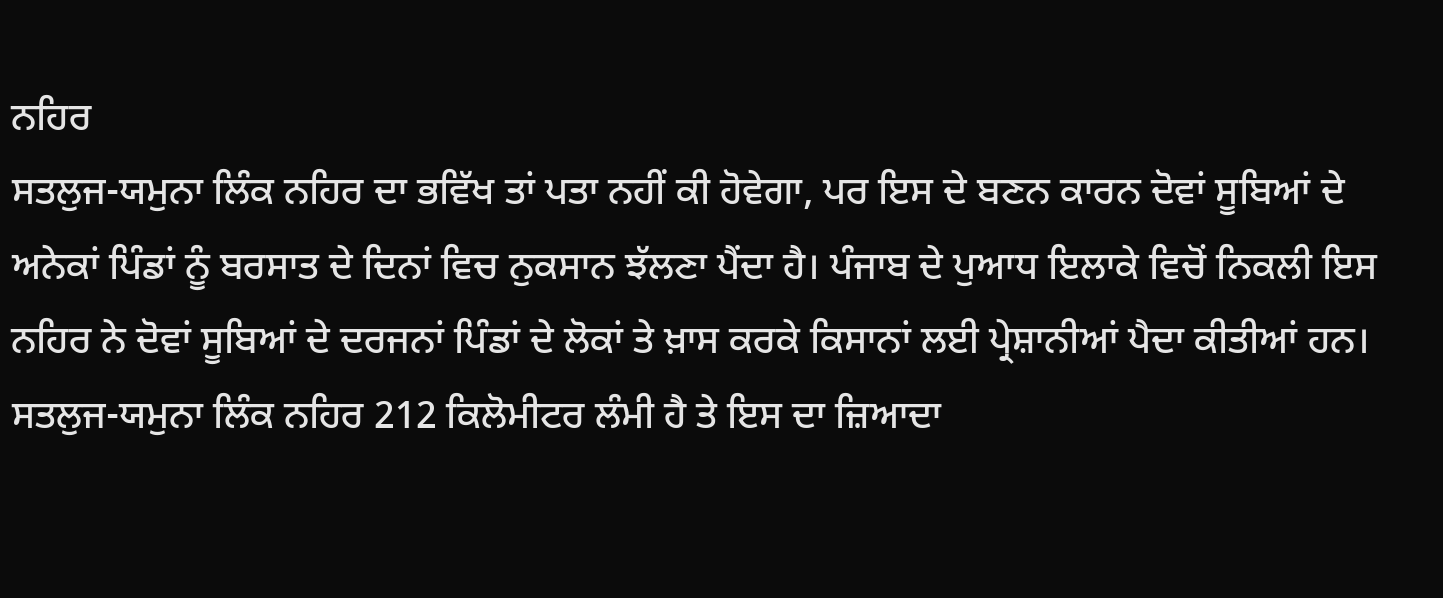ਨਹਿਰ
ਸਤਲੁਜ-ਯਮੁਨਾ ਲਿੰਕ ਨਹਿਰ ਦਾ ਭਵਿੱਖ ਤਾਂ ਪਤਾ ਨਹੀਂ ਕੀ ਹੋਵੇਗਾ, ਪਰ ਇਸ ਦੇ ਬਣਨ ਕਾਰਨ ਦੋਵਾਂ ਸੂਬਿਆਂ ਦੇ ਅਨੇਕਾਂ ਪਿੰਡਾਂ ਨੂੰ ਬਰਸਾਤ ਦੇ ਦਿਨਾਂ ਵਿਚ ਨੁਕਸਾਨ ਝੱਲਣਾ ਪੈਂਦਾ ਹੈ। ਪੰਜਾਬ ਦੇ ਪੁਆਧ ਇਲਾਕੇ ਵਿਚੋਂ ਨਿਕਲੀ ਇਸ ਨਹਿਰ ਨੇ ਦੋਵਾਂ ਸੂਬਿਆਂ ਦੇ ਦਰਜਨਾਂ ਪਿੰਡਾਂ ਦੇ ਲੋਕਾਂ ਤੇ ਖ਼ਾਸ ਕਰਕੇ ਕਿਸਾਨਾਂ ਲਈ ਪ੍ਰੇਸ਼ਾਨੀਆਂ ਪੈਦਾ ਕੀਤੀਆਂ ਹਨ। ਸਤਲੁਜ-ਯਮੁਨਾ ਲਿੰਕ ਨਹਿਰ 212 ਕਿਲੋਮੀਟਰ ਲੰਮੀ ਹੈ ਤੇ ਇਸ ਦਾ ਜ਼ਿਆਦਾ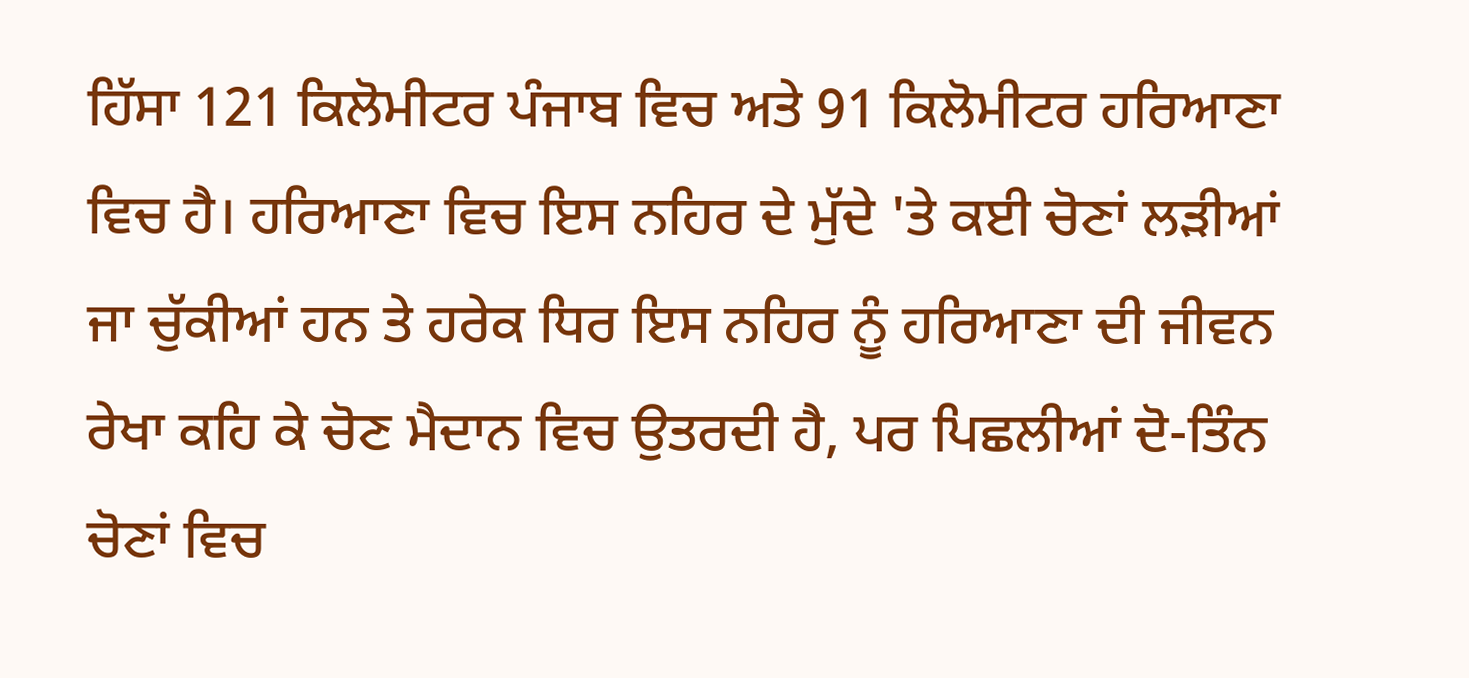ਹਿੱਸਾ 121 ਕਿਲੋਮੀਟਰ ਪੰਜਾਬ ਵਿਚ ਅਤੇ 91 ਕਿਲੋਮੀਟਰ ਹਰਿਆਣਾ ਵਿਚ ਹੈ। ਹਰਿਆਣਾ ਵਿਚ ਇਸ ਨਹਿਰ ਦੇ ਮੁੱਦੇ 'ਤੇ ਕਈ ਚੋਣਾਂ ਲੜੀਆਂ ਜਾ ਚੁੱਕੀਆਂ ਹਨ ਤੇ ਹਰੇਕ ਧਿਰ ਇਸ ਨਹਿਰ ਨੂੰ ਹਰਿਆਣਾ ਦੀ ਜੀਵਨ ਰੇਖਾ ਕਹਿ ਕੇ ਚੋਣ ਮੈਦਾਨ ਵਿਚ ਉਤਰਦੀ ਹੈ, ਪਰ ਪਿਛਲੀਆਂ ਦੋ-ਤਿੰਨ ਚੋਣਾਂ ਵਿਚ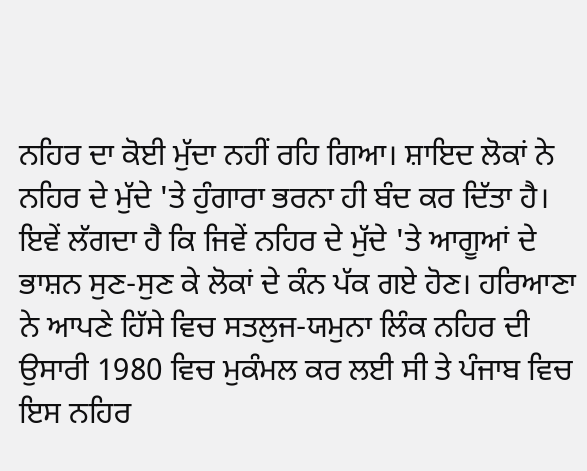ਨਹਿਰ ਦਾ ਕੋਈ ਮੁੱਦਾ ਨਹੀਂ ਰਹਿ ਗਿਆ। ਸ਼ਾਇਦ ਲੋਕਾਂ ਨੇ ਨਹਿਰ ਦੇ ਮੁੱਦੇ 'ਤੇ ਹੁੰਗਾਰਾ ਭਰਨਾ ਹੀ ਬੰਦ ਕਰ ਦਿੱਤਾ ਹੈ। ਇਵੇਂ ਲੱਗਦਾ ਹੈ ਕਿ ਜਿਵੇਂ ਨਹਿਰ ਦੇ ਮੁੱਦੇ 'ਤੇ ਆਗੂਆਂ ਦੇ ਭਾਸ਼ਨ ਸੁਣ-ਸੁਣ ਕੇ ਲੋਕਾਂ ਦੇ ਕੰਨ ਪੱਕ ਗਏ ਹੋਣ। ਹਰਿਆਣਾ ਨੇ ਆਪਣੇ ਹਿੱਸੇ ਵਿਚ ਸਤਲੁਜ-ਯਮੁਨਾ ਲਿੰਕ ਨਹਿਰ ਦੀ ਉਸਾਰੀ 1980 ਵਿਚ ਮੁਕੰਮਲ ਕਰ ਲਈ ਸੀ ਤੇ ਪੰਜਾਬ ਵਿਚ ਇਸ ਨਹਿਰ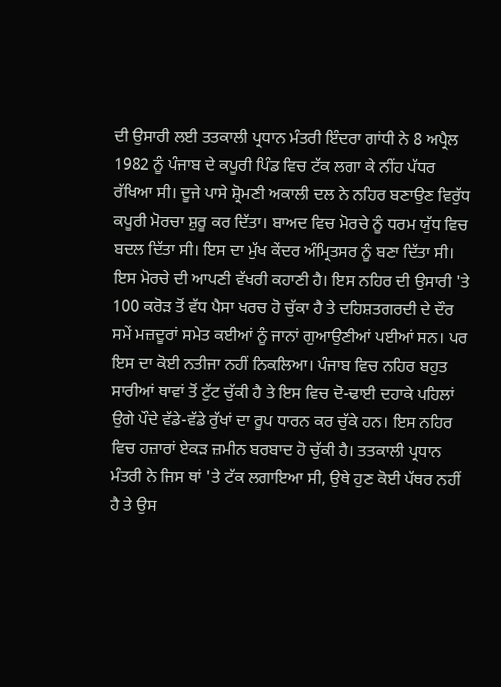ਦੀ ਉਸਾਰੀ ਲਈ ਤਤਕਾਲੀ ਪ੍ਰਧਾਨ ਮੰਤਰੀ ਇੰਦਰਾ ਗਾਂਧੀ ਨੇ 8 ਅਪ੍ਰੈਲ 1982 ਨੂੰ ਪੰਜਾਬ ਦੇ ਕਪੂਰੀ ਪਿੰਡ ਵਿਚ ਟੱਕ ਲਗਾ ਕੇ ਨੀਂਹ ਪੱਧਰ ਰੱਖਿਆ ਸੀ। ਦੂਜੇ ਪਾਸੇ ਸ਼੍ਰੋਮਣੀ ਅਕਾਲੀ ਦਲ ਨੇ ਨਹਿਰ ਬਣਾਉਣ ਵਿਰੁੱਧ ਕਪੂਰੀ ਮੋਰਚਾ ਸ਼ੁਰੂ ਕਰ ਦਿੱਤਾ। ਬਾਅਦ ਵਿਚ ਮੋਰਚੇ ਨੂੰ ਧਰਮ ਯੁੱਧ ਵਿਚ ਬਦਲ ਦਿੱਤਾ ਸੀ। ਇਸ ਦਾ ਮੁੱਖ ਕੇਂਦਰ ਅੰਮ੍ਰਿਤਸਰ ਨੂੰ ਬਣਾ ਦਿੱਤਾ ਸੀ। ਇਸ ਮੋਰਚੇ ਦੀ ਆਪਣੀ ਵੱਖਰੀ ਕਹਾਣੀ ਹੈ। ਇਸ ਨਹਿਰ ਦੀ ਉਸਾਰੀ 'ਤੇ 100 ਕਰੋੜ ਤੋਂ ਵੱਧ ਪੈਸਾ ਖਰਚ ਹੋ ਚੁੱਕਾ ਹੈ ਤੇ ਦਹਿਸ਼ਤਗਰਦੀ ਦੇ ਦੌਰ ਸਮੇਂ ਮਜ਼ਦੂਰਾਂ ਸਮੇਤ ਕਈਆਂ ਨੂੰ ਜਾਨਾਂ ਗੁਆਉਣੀਆਂ ਪਈਆਂ ਸਨ। ਪਰ ਇਸ ਦਾ ਕੋਈ ਨਤੀਜਾ ਨਹੀਂ ਨਿਕਲਿਆ। ਪੰਜਾਬ ਵਿਚ ਨਹਿਰ ਬਹੁਤ ਸਾਰੀਆਂ ਥਾਵਾਂ ਤੋਂ ਟੁੱਟ ਚੁੱਕੀ ਹੈ ਤੇ ਇਸ ਵਿਚ ਦੋ-ਢਾਈ ਦਹਾਕੇ ਪਹਿਲਾਂ ਉਗੇ ਪੌਦੇ ਵੱਡੇ-ਵੱਡੇ ਰੁੱਖਾਂ ਦਾ ਰੂਪ ਧਾਰਨ ਕਰ ਚੁੱਕੇ ਹਨ। ਇਸ ਨਹਿਰ ਵਿਚ ਹਜ਼ਾਰਾਂ ਏਕੜ ਜ਼ਮੀਨ ਬਰਬਾਦ ਹੋ ਚੁੱਕੀ ਹੈ। ਤਤਕਾਲੀ ਪ੍ਰਧਾਨ ਮੰਤਰੀ ਨੇ ਜਿਸ ਥਾਂ 'ਤੇ ਟੱਕ ਲਗਾਇਆ ਸੀ, ਉਥੇ ਹੁਣ ਕੋਈ ਪੱਥਰ ਨਹੀਂ ਹੈ ਤੇ ਉਸ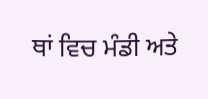ਥਾਂ ਵਿਚ ਮੰਡੀ ਅਤੇ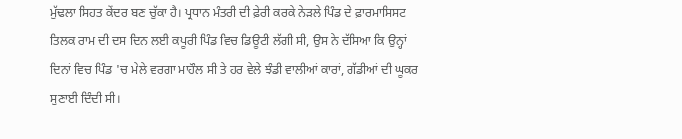ਮੁੱਢਲਾ ਸਿਹਤ ਕੇਂਦਰ ਬਣ ਚੁੱਕਾ ਹੈ। ਪ੍ਰਧਾਨ ਮੰਤਰੀ ਦੀ ਫ਼ੇਰੀ ਕਰਕੇ ਨੇੜਲੇ ਪਿੰਡ ਦੇ ਫ਼ਾਰਮਾਸਿਸਟ ਤਿਲਕ ਰਾਮ ਦੀ ਦਸ ਦਿਨ ਲਈ ਕਪੂਰੀ ਪਿੰਡ ਵਿਚ ਡਿਊਟੀ ਲੱਗੀ ਸੀ, ਉਸ ਨੇ ਦੱਸਿਆ ਕਿ ਉਨ੍ਹਾਂ ਦਿਨਾਂ ਵਿਚ ਪਿੰਡ 'ਚ ਮੇਲੇ ਵਰਗਾ ਮਾਹੌਲ ਸੀ ਤੇ ਹਰ ਵੇਲੇ ਝੰਡੀ ਵਾਲੀਆਂ ਕਾਰਾਂ, ਗੱਡੀਆਂ ਦੀ ਘੂਕਰ ਸੁਣਾਈ ਦਿੰਦੀ ਸੀ।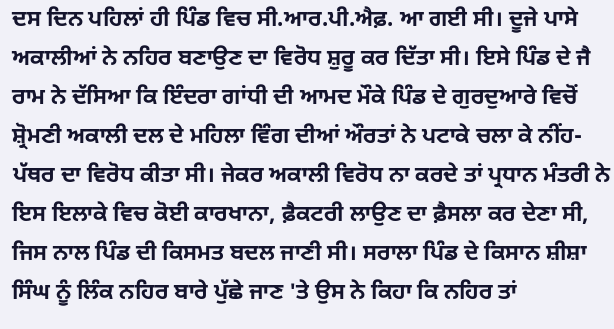ਦਸ ਦਿਨ ਪਹਿਲਾਂ ਹੀ ਪਿੰਡ ਵਿਚ ਸੀ.ਆਰ.ਪੀ.ਐਫ਼. ਆ ਗਈ ਸੀ। ਦੂਜੇ ਪਾਸੇ ਅਕਾਲੀਆਂ ਨੇ ਨਹਿਰ ਬਣਾਉਣ ਦਾ ਵਿਰੋਧ ਸ਼ੁਰੂ ਕਰ ਦਿੱਤਾ ਸੀ। ਇਸੇ ਪਿੰਡ ਦੇ ਜੈ ਰਾਮ ਨੇ ਦੱਸਿਆ ਕਿ ਇੰਦਰਾ ਗਾਂਧੀ ਦੀ ਆਮਦ ਮੌਕੇ ਪਿੰਡ ਦੇ ਗੁਰਦੁਆਰੇ ਵਿਚੋਂ ਸ਼੍ਰੋਮਣੀ ਅਕਾਲੀ ਦਲ ਦੇ ਮਹਿਲਾ ਵਿੰਗ ਦੀਆਂ ਔਰਤਾਂ ਨੇ ਪਟਾਕੇ ਚਲਾ ਕੇ ਨੀਂਹ-ਪੱਥਰ ਦਾ ਵਿਰੋਧ ਕੀਤਾ ਸੀ। ਜੇਕਰ ਅਕਾਲੀ ਵਿਰੋਧ ਨਾ ਕਰਦੇ ਤਾਂ ਪ੍ਰਧਾਨ ਮੰਤਰੀ ਨੇ ਇਸ ਇਲਾਕੇ ਵਿਚ ਕੋਈ ਕਾਰਖਾਨਾ, ਫ਼ੈਕਟਰੀ ਲਾਉਣ ਦਾ ਫ਼ੈਸਲਾ ਕਰ ਦੇਣਾ ਸੀ, ਜਿਸ ਨਾਲ ਪਿੰਡ ਦੀ ਕਿਸਮਤ ਬਦਲ ਜਾਣੀ ਸੀ। ਸਰਾਲਾ ਪਿੰਡ ਦੇ ਕਿਸਾਨ ਸ਼ੀਸ਼ਾ ਸਿੰਘ ਨੂੰ ਲਿੰਕ ਨਹਿਰ ਬਾਰੇ ਪੁੱਛੇ ਜਾਣ 'ਤੇ ਉਸ ਨੇ ਕਿਹਾ ਕਿ ਨਹਿਰ ਤਾਂ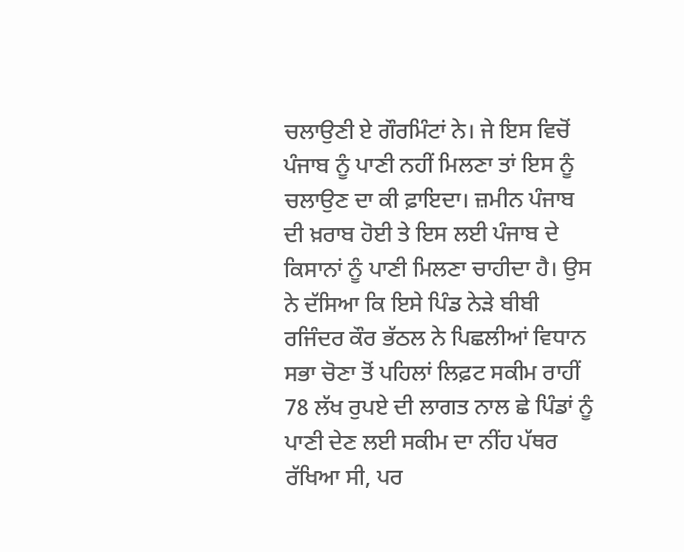ਚਲਾਉਣੀ ਏ ਗੌਰਮਿੰਟਾਂ ਨੇ। ਜੇ ਇਸ ਵਿਚੋਂ ਪੰਜਾਬ ਨੂੰ ਪਾਣੀ ਨਹੀਂ ਮਿਲਣਾ ਤਾਂ ਇਸ ਨੂੰ ਚਲਾਉਣ ਦਾ ਕੀ ਫ਼ਾਇਦਾ। ਜ਼ਮੀਨ ਪੰਜਾਬ ਦੀ ਖ਼ਰਾਬ ਹੋਈ ਤੇ ਇਸ ਲਈ ਪੰਜਾਬ ਦੇ ਕਿਸਾਨਾਂ ਨੂੰ ਪਾਣੀ ਮਿਲਣਾ ਚਾਹੀਦਾ ਹੈ। ਉਸ ਨੇ ਦੱਸਿਆ ਕਿ ਇਸੇ ਪਿੰਡ ਨੇੜੇ ਬੀਬੀ ਰਜਿੰਦਰ ਕੌਰ ਭੱਠਲ ਨੇ ਪਿਛਲੀਆਂ ਵਿਧਾਨ ਸਭਾ ਚੋਣਾ ਤੋਂ ਪਹਿਲਾਂ ਲਿਫ਼ਟ ਸਕੀਮ ਰਾਹੀਂ 78 ਲੱਖ ਰੁਪਏ ਦੀ ਲਾਗਤ ਨਾਲ ਛੇ ਪਿੰਡਾਂ ਨੂੰ ਪਾਣੀ ਦੇਣ ਲਈ ਸਕੀਮ ਦਾ ਨੀਂਹ ਪੱਥਰ ਰੱਖਿਆ ਸੀ, ਪਰ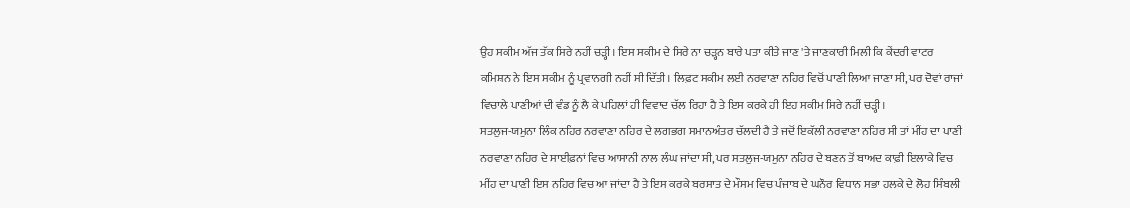ਉਹ ਸਕੀਮ ਅੱਜ ਤੱਕ ਸਿਰੇ ਨਹੀਂ ਚੜ੍ਹੀ। ਇਸ ਸਕੀਮ ਦੇ ਸਿਰੇ ਨਾ ਚੜ੍ਹਨ ਬਾਰੇ ਪਤਾ ਕੀਤੇ ਜਾਣ 'ਤੇ ਜਾਣਕਾਰੀ ਮਿਲੀ ਕਿ ਕੇਂਦਰੀ ਵਾਟਰ ਕਮਿਸ਼ਨ ਨੇ ਇਸ ਸਕੀਮ ਨੂੰ ਪ੍ਰਵਾਨਗੀ ਨਹੀਂ ਸੀ ਦਿੱਤੀ। ਲਿਫ਼ਟ ਸਕੀਮ ਲਈ ਨਰਵਾਣਾ ਨਹਿਰ ਵਿਚੋਂ ਪਾਣੀ ਲਿਆ ਜਾਣਾ ਸੀ, ਪਰ ਦੋਵਾਂ ਰਾਜਾਂ ਵਿਚਾਲੇ ਪਾਣੀਆਂ ਦੀ ਵੰਡ ਨੂੰ ਲੈ ਕੇ ਪਹਿਲਾਂ ਹੀ ਵਿਵਾਦ ਚੱਲ ਰਿਹਾ ਹੈ ਤੇ ਇਸ ਕਰਕੇ ਹੀ ਇਹ ਸਕੀਮ ਸਿਰੇ ਨਹੀਂ ਚੜ੍ਹੀ।
ਸਤਲੁਜ-ਯਮੁਨਾ ਲਿੰਕ ਨਹਿਰ ਨਰਵਾਣਾ ਨਹਿਰ ਦੇ ਲਗਭਗ ਸਮਾਨਅੰਤਰ ਚੱਲਦੀ ਹੈ ਤੇ ਜਦੋਂ ਇਕੱਲੀ ਨਰਵਾਣਾ ਨਹਿਰ ਸੀ ਤਾਂ ਮੀਂਹ ਦਾ ਪਾਣੀ ਨਰਵਾਣਾ ਨਹਿਰ ਦੇ ਸਾਈਫ਼ਨਾਂ ਵਿਚ ਆਸਾਨੀ ਨਾਲ ਲੰਘ ਜਾਂਦਾ ਸੀ, ਪਰ ਸਤਲੁਜ-ਯਮੁਨਾ ਨਹਿਰ ਦੇ ਬਣਨ ਤੋਂ ਬਾਅਦ ਕਾਫ਼ੀ ਇਲਾਕੇ ਵਿਚ ਮੀਂਹ ਦਾ ਪਾਣੀ ਇਸ ਨਹਿਰ ਵਿਚ ਆ ਜਾਂਦਾ ਹੈ ਤੇ ਇਸ ਕਰਕੇ ਬਰਸਾਤ ਦੇ ਮੌਸਮ ਵਿਚ ਪੰਜਾਬ ਦੇ ਘਨੌਰ ਵਿਧਾਨ ਸਭਾ ਹਲਕੇ ਦੇ ਲੋਹ ਸਿੰਬਲੀ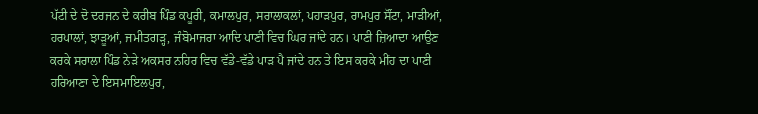ਪੱਟੀ ਦੇ ਦੋ ਦਰਜਨ ਦੇ ਕਰੀਬ ਪਿੰਡ ਕਪੂਰੀ, ਕਮਾਲਪੁਰ, ਸਰਾਲਾਕਲਾਂ, ਪਹਾੜਪੁਰ, ਰਾਮਪੁਰ ਸੌਂਟਾ, ਮਾੜੀਆਂ, ਹਰਪਾਲਾਂ, ਝਾੜੂਆਂ, ਜਮੀਤਗੜ੍ਹ, ਜੰਬੋਮਾਜਰਾ ਆਦਿ ਪਾਣੀ ਵਿਚ ਘਿਰ ਜਾਂਦੇ ਹਨ। ਪਾਣੀ ਜ਼ਿਆਦਾ ਆਉਣ ਕਰਕੇ ਸਰਾਲਾ ਪਿੰਡ ਨੇੜੇ ਅਕਸਰ ਨਹਿਰ ਵਿਚ ਵੱਡੇ-ਵੱਡੇ ਪਾੜ ਪੈ ਜਾਂਦੇ ਹਨ ਤੇ ਇਸ ਕਰਕੇ ਮੀਂਹ ਦਾ ਪਾਣੀ ਹਰਿਆਣਾ ਦੇ ਇਸਮਾਇਲਪੁਰ,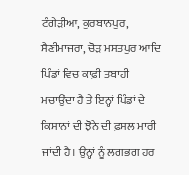ਟੰਗੇੜੀਆ, ਕੁਰਬਾਨਪੁਰ, ਸੈਣੀਮਾਜਰਾ, ਚੋੜ ਮਸਤਪੁਰ ਆਦਿ ਪਿੰਡਾਂ ਵਿਚ ਕਾਫ਼ੀ ਤਬਾਹੀ ਮਚਾਉਂਦਾ ਹੈ ਤੇ ਇਨ੍ਹਾਂ ਪਿੰਡਾਂ ਦੇ ਕਿਸਾਨਾਂ ਦੀ ਝੋਨੇ ਦੀ ਫ਼ਸਲ ਮਾਰੀ ਜਾਂਦੀ ਹੈ। ਉਨ੍ਹਾਂ ਨੂੰ ਲਗਭਗ ਹਰ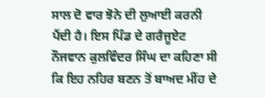ਸਾਲ ਦੋ ਵਾਰ ਝੋਨੇ ਦੀ ਲੁਆਈ ਕਰਨੀ ਪੈਂਦੀ ਹੈ। ਇਸ ਪਿੰਡ ਦੇ ਗਰੈਜੂਏਟ ਨੌਜਵਾਨ ਕੁਲਵਿੰਦਰ ਸਿੰਘ ਦਾ ਕਹਿਣਾ ਸੀ ਕਿ ਇਹ ਨਹਿਰ ਬਣਨ ਤੋਂ ਬਾਅਦ ਮੀਂਹ ਦੇ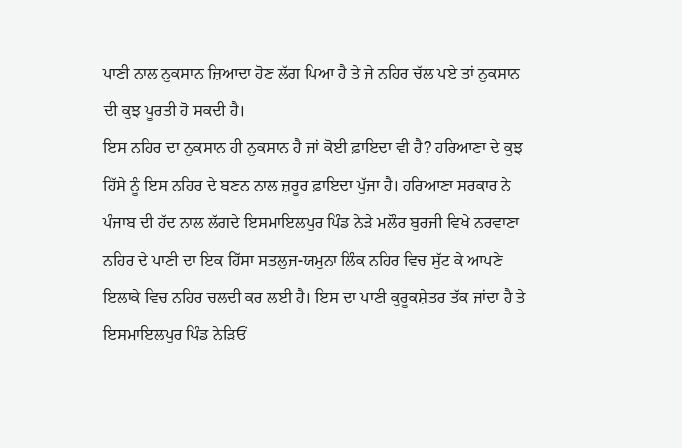ਪਾਣੀ ਨਾਲ ਨੁਕਸਾਨ ਜ਼ਿਆਦਾ ਹੋਣ ਲੱਗ ਪਿਆ ਹੈ ਤੇ ਜੇ ਨਹਿਰ ਚੱਲ ਪਏ ਤਾਂ ਨੁਕਸਾਨ ਦੀ ਕੁਝ ਪੂਰਤੀ ਹੋ ਸਕਦੀ ਹੈ।
ਇਸ ਨਹਿਰ ਦਾ ਨੁਕਸਾਨ ਹੀ ਨੁਕਸਾਨ ਹੈ ਜਾਂ ਕੋਈ ਫ਼ਾਇਦਾ ਵੀ ਹੈ? ਹਰਿਆਣਾ ਦੇ ਕੁਝ ਹਿੱਸੇ ਨੂੰ ਇਸ ਨਹਿਰ ਦੇ ਬਣਨ ਨਾਲ ਜ਼ਰੂਰ ਫ਼ਾਇਦਾ ਪੁੱਜਾ ਹੈ। ਹਰਿਆਣਾ ਸਰਕਾਰ ਨੇ ਪੰਜਾਬ ਦੀ ਹੱਦ ਨਾਲ ਲੱਗਦੇ ਇਸਮਾਇਲਪੁਰ ਪਿੰਡ ਨੇੜੇ ਮਲੌਰ ਬੁਰਜੀ ਵਿਖੇ ਨਰਵਾਣਾ ਨਹਿਰ ਦੇ ਪਾਣੀ ਦਾ ਇਕ ਹਿੱਸਾ ਸਤਲੁਜ-ਯਮੁਨਾ ਲਿੰਕ ਨਹਿਰ ਵਿਚ ਸੁੱਟ ਕੇ ਆਪਣੇ ਇਲਾਕੇ ਵਿਚ ਨਹਿਰ ਚਲਦੀ ਕਰ ਲਈ ਹੈ। ਇਸ ਦਾ ਪਾਣੀ ਕੁਰੂਕਸ਼ੇਤਰ ਤੱਕ ਜਾਂਦਾ ਹੈ ਤੇ ਇਸਮਾਇਲਪੁਰ ਪਿੰਡ ਨੇੜਿਓਂ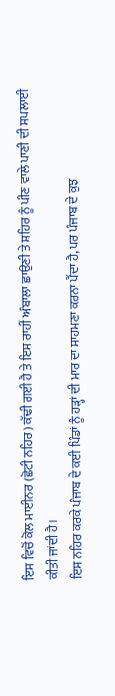ਇਸ ਵਿਚੋਂ ਕੋਲ ਮਾਈਨਰ (ਛੋਟੀ ਨਹਿਰ) ਕੱਢੀ ਗਈ ਹੈ ਤੇ ਇਸ ਰਾਹੀਂ ਅੰਬਾਲਾ ਛਾਉਣੀ ਤੇ ਸ਼ਹਿਰ ਨੂੰ ਪੀਣ ਵਾਲੇ ਪਾਣੀ ਦੀ ਸਪਲਾਈ ਕੀਤੀ ਜਾਂਦੀ ਹੈ।
ਇਸ ਨਹਿਰ ਕਰਕੇ ਪੰਜਾਬ ਦੇ ਕਈ ਪਿੰਡਾਂ ਨੂੰ ਹੜ੍ਹਾਂ ਦੀ ਮਾਰ ਦਾ ਸਾਹਮਣਾ ਕਰਨਾ ਪੈਂਦਾ ਹੈ, ਪਰ ਪੰਜਾਬ ਦੇ ਕੁਝ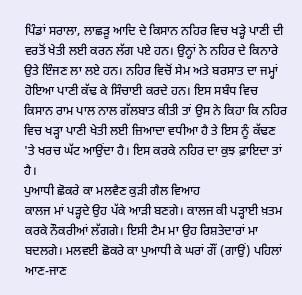ਪਿੰਡਾਂ ਸਰਾਲਾ, ਲਾਛੜੂ ਆਦਿ ਦੇ ਕਿਸਾਨ ਨਹਿਰ ਵਿਚ ਖੜ੍ਹੇ ਪਾਣੀ ਦੀ ਵਰਤੋਂ ਖੇਤੀ ਲਈ ਕਰਨ ਲੱਗ ਪਏ ਹਨ। ਉਨ੍ਹਾਂ ਨੇ ਨਹਿਰ ਦੇ ਕਿਨਾਰੇ ਉਤੇ ਇੰਜਣ ਲਾ ਲਏ ਹਨ। ਨਹਿਰ ਵਿਚੋਂ ਸੇਮ ਅਤੇ ਬਰਸਾਤ ਦਾ ਜਮ੍ਹਾਂ ਹੋਇਆ ਪਾਣੀ ਕੱਢ ਕੇ ਸਿੰਚਾਈ ਕਰਦੇ ਹਨ। ਇਸ ਸਬੰਧ ਵਿਚ ਕਿਸਾਨ ਰਾਮ ਪਾਲ ਨਾਲ ਗੱਲਬਾਤ ਕੀਤੀ ਤਾਂ ਉਸ ਨੇ ਕਿਹਾ ਕਿ ਨਹਿਰ ਵਿਚ ਖੜ੍ਹਾ ਪਾਣੀ ਖੇਤੀ ਲਈ ਜ਼ਿਆਦਾ ਵਧੀਆ ਹੈ ਤੇ ਇਸ ਨੂੰ ਕੱਢਣ 'ਤੇ ਖਰਚ ਘੱਟ ਆਉਂਦਾ ਹੈ। ਇਸ ਕਰਕੇ ਨਹਿਰ ਦਾ ਕੁਝ ਫ਼ਾਇਦਾ ਤਾਂ ਹੈ।
ਪੁਆਧੀ ਛੋਕਰੇ ਕਾ ਮਲਵੈਣ ਕੁੜੀ ਗੈਲ ਵਿਆਹ
ਕਾਲਜ ਮਾਂ ਪੜ੍ਹਦੇ ਉਹ ਪੱਕੇ ਆੜੀ ਬਣਗੇ। ਕਾਲਜ ਕੀ ਪੜ੍ਹਾਈ ਖ਼ਤਮ ਕਰਕੇ ਨੌਕਰੀਆਂ ਲੱਗਗੇ। ਇਸੀ ਟੈਮ ਮਾ ਉਹ ਰਿਸ਼ਤੇਦਾਰਾਂ ਮਾ ਬਦਲਗੇ। ਮਲਵਈ ਛੋਕਰੇ ਕਾ ਪੁਆਧੀ ਕੇ ਘਰਾਂ ਗੌਂ (ਗਾਉਂ) ਪਹਿਲਾਂ ਆਣ-ਜਾਣ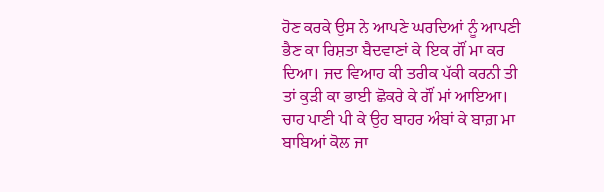ਹੋਣ ਕਰਕੇ ਉਸ ਨੇ ਆਪਣੇ ਘਰਦਿਆਂ ਨੂੰ ਆਪਣੀ ਭੈਣ ਕਾ ਰਿਸ਼ਤਾ ਬੈਦਵਾਣਾਂ ਕੇ ਇਕ ਗੌਂ ਮਾ ਕਰ ਦਿਆ। ਜਦ ਵਿਆਹ ਕੀ ਤਰੀਕ ਪੱਕੀ ਕਰਨੀ ਤੀ ਤਾਂ ਕੁੜੀ ਕਾ ਭਾਈ ਛੋਕਰੇ ਕੇ ਗੌਂ ਮਾਂ ਆਇਆ। ਚਾਹ ਪਾਣੀ ਪੀ ਕੇ ਉਹ ਬਾਹਰ ਅੰਬਾਂ ਕੇ ਬਾਗ਼ ਮਾ ਬਾਬਿਆਂ ਕੋਲ ਜਾ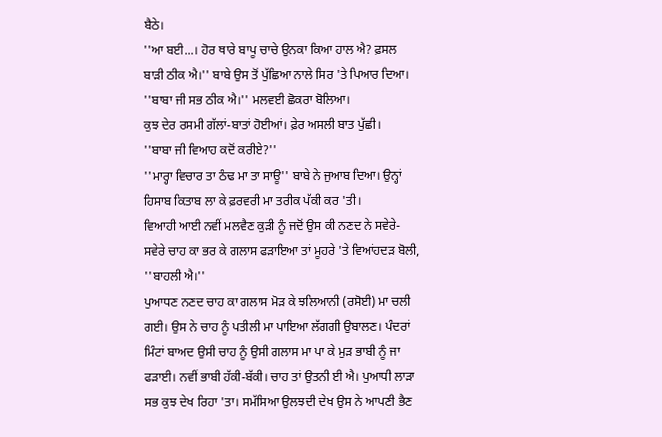ਬੈਠੇ।
''ਆ ਬਈ...। ਹੋਰ ਥਾਰੇ ਬਾਪੂ ਚਾਚੇ ਉਨਕਾ ਕਿਆ ਹਾਲ ਐ? ਫ਼ਸਲ ਬਾੜੀ ਠੀਕ ਐ।'' ਬਾਬੇ ਉਸ ਤੋਂ ਪੁੱਛਿਆ ਨਾਲੇ ਸਿਰ 'ਤੇ ਪਿਆਰ ਦਿਆ।
''ਬਾਬਾ ਜੀ ਸਭ ਠੀਕ ਐ।'' ਮਲਵਈ ਛੋਕਰਾ ਬੋਲਿਆ।
ਕੁਝ ਦੇਰ ਰਸਮੀ ਗੱਲਾਂ-ਬਾਤਾਂ ਹੋਈਆਂ। ਫ਼ੇਰ ਅਸਲੀ ਬਾਤ ਪੁੱਛੀ।
''ਬਾਬਾ ਜੀ ਵਿਆਹ ਕਦੋਂ ਕਰੀਏ?''
''ਮਾਰ੍ਹਾ ਵਿਚਾਰ ਤਾ ਠੰਢ ਮਾ ਤਾ ਸਾਊ'' ਬਾਬੇ ਨੇ ਜੁਆਬ ਦਿਆ। ਉਨ੍ਹਾਂ ਹਿਸਾਬ ਕਿਤਾਬ ਲਾ ਕੇ ਫ਼ਰਵਰੀ ਮਾ ਤਰੀਕ ਪੱਕੀ ਕਰ 'ਤੀ।
ਵਿਆਹੀ ਆਈ ਨਵੀਂ ਮਲਵੈਣ ਕੁੜੀ ਨੂੰ ਜਦੋਂ ਉਸ ਕੀ ਨਣਦ ਨੇ ਸਵੇਰੇ-ਸਵੇਰੇ ਚਾਹ ਕਾ ਭਰ ਕੇ ਗਲਾਸ ਫੜਾਇਆ ਤਾਂ ਮੂਹਰੇ 'ਤੇ ਵਿਆਂਹਦੜ ਬੋਲੀ, ''ਬਾਹਲੀ ਐ।''
ਪੁਆਧਣ ਨਣਦ ਚਾਹ ਕਾ ਗਲਾਸ ਮੋੜ ਕੇ ਝਲਿਆਨੀ (ਰਸੋਈ) ਮਾ ਚਲੀ ਗਈ। ਉਸ ਨੇ ਚਾਹ ਨੂੰ ਪਤੀਲੀ ਮਾ ਪਾਇਆ ਲੱਗਗੀ ਉਬਾਲਣ। ਪੰਦਰਾਂ ਮਿੰਟਾਂ ਬਾਅਦ ਉਸੀ ਚਾਹ ਨੂੰ ਉਸੀ ਗਲਾਸ ਮਾ ਪਾ ਕੇ ਮੁੜ ਭਾਬੀ ਨੂੰ ਜਾ ਫੜਾਈ। ਨਵੀਂ ਭਾਬੀ ਹੱਕੀ-ਬੱਕੀ। ਚਾਹ ਤਾਂ ਉਤਨੀ ਈ ਐ। ਪੁਆਧੀ ਲਾੜਾ ਸਭ ਕੁਝ ਦੇਖ ਰਿਹਾ 'ਤਾ। ਸਮੱਸਿਆ ਉਲਝਦੀ ਦੇਖ ਉਸ ਨੇ ਆਪਣੀ ਭੈਣ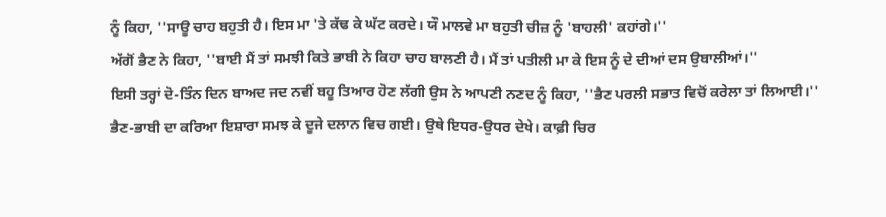ਨੂੰ ਕਿਹਾ, ''ਸਾਊ ਚਾਹ ਬਹੁਤੀ ਹੈ। ਇਸ ਮਾ 'ਤੇ ਕੱਢ ਕੇ ਘੱਟ ਕਰਦੇ। ਯੌ ਮਾਲਵੇ ਮਾ ਬਹੁਤੀ ਚੀਜ਼ ਨੂੰ 'ਬਾਹਲੀ' ਕਹਾਂਗੇ।''
ਅੱਗੋਂ ਭੈਣ ਨੇ ਕਿਹਾ, ''ਬਾਈ ਮੈਂ ਤਾਂ ਸਮਝੀ ਕਿਤੇ ਭਾਬੀ ਨੇ ਕਿਹਾ ਚਾਹ ਬਾਲਣੀ ਹੈ। ਮੈਂ ਤਾਂ ਪਤੀਲੀ ਮਾ ਕੇ ਇਸ ਨੂੰ ਦੇ ਦੀਆਂ ਦਸ ਉਬਾਲੀਆਂ।''
ਇਸੀ ਤਰ੍ਹਾਂ ਦੋ-ਤਿੰਨ ਦਿਨ ਬਾਅਦ ਜਦ ਨਵੀਂ ਬਹੂ ਤਿਆਰ ਹੋਣ ਲੱਗੀ ਉਸ ਨੇ ਆਪਣੀ ਨਣਦ ਨੂੰ ਕਿਹਾ, ''ਭੈਣ ਪਰਲੀ ਸਭਾਤ ਵਿਚੋਂ ਕਰੇਲਾ ਤਾਂ ਲਿਆਈ।''
ਭੈਣ-ਭਾਬੀ ਦਾ ਕਰਿਆ ਇਸ਼ਾਰਾ ਸਮਝ ਕੇ ਦੂਜੇ ਦਲਾਨ ਵਿਚ ਗਈ। ਉਥੇ ਇਧਰ-ਉਧਰ ਦੇਖੇ। ਕਾਫ਼ੀ ਚਿਰ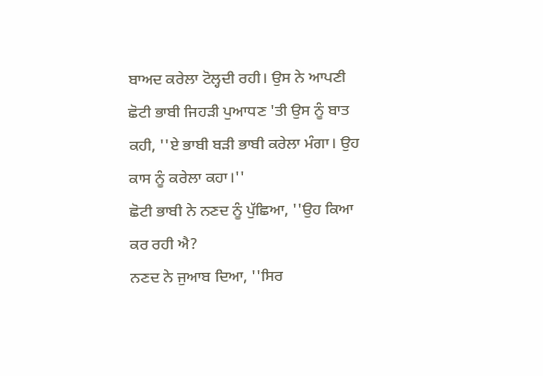ਬਾਅਦ ਕਰੇਲਾ ਟੋਲ੍ਹਦੀ ਰਹੀ। ਉਸ ਨੇ ਆਪਣੀ ਛੋਟੀ ਭਾਬੀ ਜਿਹੜੀ ਪੁਆਧਣ 'ਤੀ ਉਸ ਨੂੰ ਬਾਤ ਕਹੀ, ''ਏ ਭਾਬੀ ਬੜੀ ਭਾਬੀ ਕਰੇਲਾ ਮੰਗਾ। ਉਹ ਕਾਸ ਨੂੰ ਕਰੇਲਾ ਕਹਾ।''
ਛੋਟੀ ਭਾਬੀ ਨੇ ਨਣਦ ਨੂੰ ਪੁੱਛਿਆ, ''ਉਹ ਕਿਆ ਕਰ ਰਹੀ ਐ?
ਨਣਦ ਨੇ ਜੁਆਬ ਦਿਆ, ''ਸਿਰ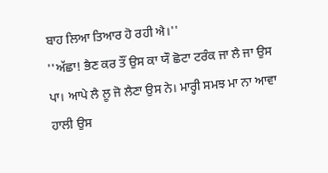ਬਾਹ ਲਿਆ ਤਿਆਰ ਹੋ ਰਹੀ ਐ।''
''ਅੱਛਾ! ਭੈਣ ਕਰ ਤੌਂ ਉਸ ਕਾ ਯੌ ਛੋਟਾ ਟਰੰਕ ਜਾ ਲੈ ਜਾ ਉਸ ਪਾ। ਆਪੇ ਲੈ ਲੂ ਜੋ ਲੈਣਾ ਉਸ ਨੇ। ਮਾਰ੍ਹੀ ਸਮਝ ਮਾ ਨਾ ਆਵਾ ਹਾਲੀ ਉਸ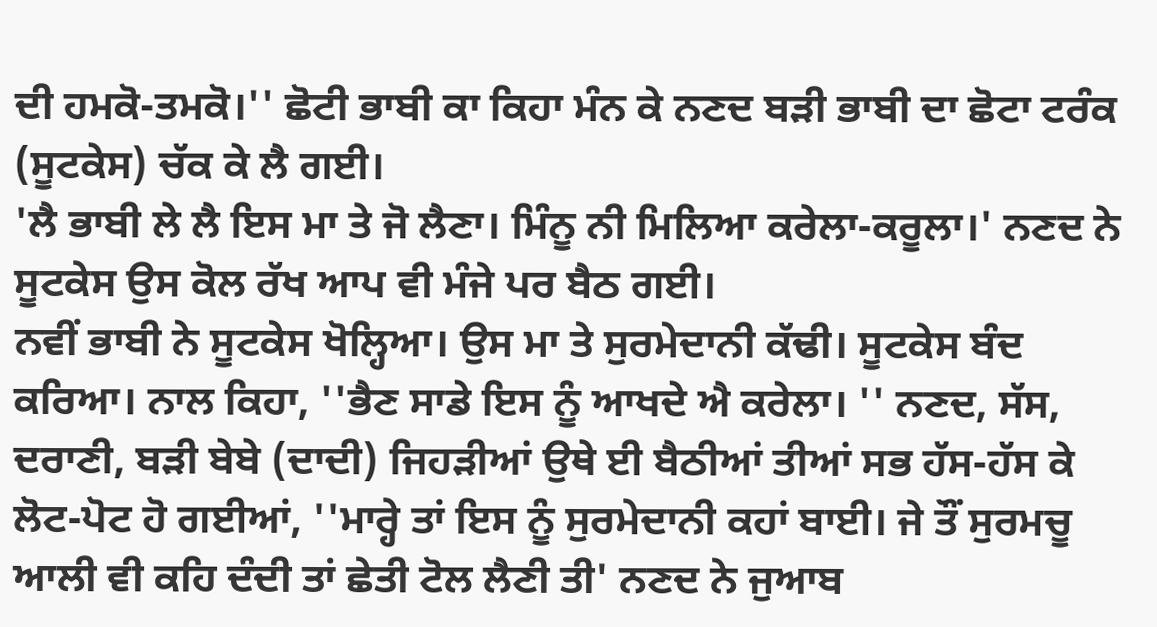ਦੀ ਹਮਕੋ-ਤਮਕੋ।'' ਛੋਟੀ ਭਾਬੀ ਕਾ ਕਿਹਾ ਮੰਨ ਕੇ ਨਣਦ ਬੜੀ ਭਾਬੀ ਦਾ ਛੋਟਾ ਟਰੰਕ (ਸੂਟਕੇਸ) ਚੱਕ ਕੇ ਲੈ ਗਈ।
'ਲੈ ਭਾਬੀ ਲੇ ਲੈ ਇਸ ਮਾ ਤੇ ਜੋ ਲੈਣਾ। ਮਿੰਨੂ ਨੀ ਮਿਲਿਆ ਕਰੇਲਾ-ਕਰੂਲਾ।' ਨਣਦ ਨੇ ਸੂਟਕੇਸ ਉਸ ਕੋਲ ਰੱਖ ਆਪ ਵੀ ਮੰਜੇ ਪਰ ਬੈਠ ਗਈ।
ਨਵੀਂ ਭਾਬੀ ਨੇ ਸੂਟਕੇਸ ਖੋਲ੍ਹਿਆ। ਉਸ ਮਾ ਤੇ ਸੁਰਮੇਦਾਨੀ ਕੱਢੀ। ਸੂਟਕੇਸ ਬੰਦ ਕਰਿਆ। ਨਾਲ ਕਿਹਾ, ''ਭੈਣ ਸਾਡੇ ਇਸ ਨੂੰ ਆਖਦੇ ਐ ਕਰੇਲਾ। '' ਨਣਦ, ਸੱਸ, ਦਰਾਣੀ, ਬੜੀ ਬੇਬੇ (ਦਾਦੀ) ਜਿਹੜੀਆਂ ਉਥੇ ਈ ਬੈਠੀਆਂ ਤੀਆਂ ਸਭ ਹੱਸ-ਹੱਸ ਕੇ ਲੋਟ-ਪੋਟ ਹੋ ਗਈਆਂ, ''ਮਾਰ੍ਹੇ ਤਾਂ ਇਸ ਨੂੰ ਸੁਰਮੇਦਾਨੀ ਕਹਾਂ ਬਾਈ। ਜੇ ਤੌਂ ਸੁਰਮਚੂ ਆਲੀ ਵੀ ਕਹਿ ਦੰਦੀ ਤਾਂ ਛੇਤੀ ਟੋਲ ਲੈਣੀ ਤੀ' ਨਣਦ ਨੇ ਜੁਆਬ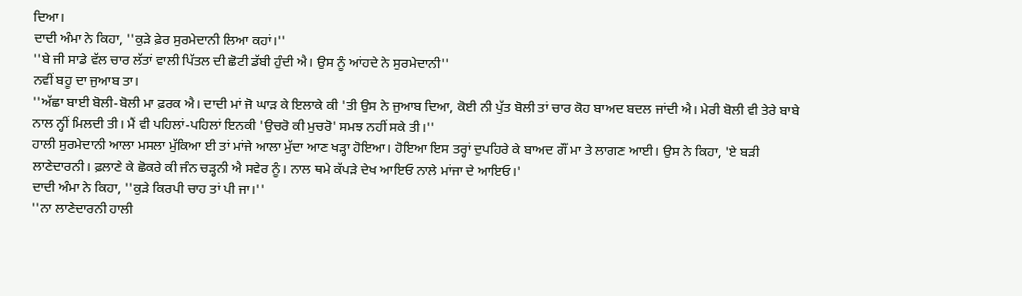ਦਿਆ।
ਦਾਦੀ ਅੰਮਾ ਨੇ ਕਿਹਾ, ''ਕੁੜੇ ਫ਼ੇਰ ਸੁਰਮੇਦਾਨੀ ਲਿਆ ਕਹਾਂ।''
''ਬੇ ਜੀ ਸਾਡੇ ਵੱਲ ਚਾਰ ਲੱਤਾਂ ਵਾਲੀ ਪਿੱਤਲ ਦੀ ਛੋਟੀ ਡੱਬੀ ਹੁੰਦੀ ਐ। ਉਸ ਨੂੰ ਆਂਹਦੇ ਨੇ ਸੁਰਮੇਦਾਨੀ''
ਨਵੀਂ ਬਹੂ ਦਾ ਜੁਆਬ ਤਾ।
''ਅੱਛਾ ਬਾਈ ਬੋਲੀ-ਬੋਲੀ ਮਾ ਫ਼ਰਕ ਐ। ਦਾਦੀ ਮਾਂ ਜੋ ਘਾੜ ਕੇ ਇਲਾਕੇ ਕੀ 'ਤੀ ਉਸ ਨੇ ਜੁਆਬ ਦਿਆ, ਕੋਈ ਨੀ ਪੁੱਤ ਬੋਲੀ ਤਾਂ ਚਾਰ ਕੋਹ ਬਾਅਦ ਬਦਲ ਜਾਂਦੀ ਐ। ਮੇਰੀ ਬੋਲੀ ਵੀ ਤੇਰੇ ਬਾਬੇ ਨਾਲ ਨ੍ਹੀਂ ਮਿਲਦੀ ਤੀ। ਮੈਂ ਵੀ ਪਹਿਲਾਂ-ਪਹਿਲਾਂ ਇਨਕੀ 'ਉਚਰੋ ਕੀ ਮੁਚਰੋ' ਸਮਝ ਨਹੀਂ ਸਕੇ ਤੀ।''
ਹਾਲੀ ਸੁਰਮੇਦਾਨੀ ਆਲਾ ਮਸਲਾ ਮੁੱਕਿਆ ਈ ਤਾਂ ਮਾਂਜੇ ਆਲਾ ਮੁੱਦਾ ਆਣ ਖੜ੍ਹਾ ਹੋਇਆ। ਹੋਇਆ ਇਸ ਤਰ੍ਹਾਂ ਦੁਪਹਿਰੇ ਕੇ ਬਾਅਦ ਗੌਂ ਮਾ ਤੇ ਲਾਗਣ ਆਈ। ਉਸ ਨੇ ਕਿਹਾ, 'ਏ ਬੜੀ ਲਾਣੇਦਾਰਨੀ। ਫ਼ਲਾਣੇ ਕੇ ਛੋਕਰੇ ਕੀ ਜੰਨ ਚੜ੍ਹਨੀ ਐ ਸਵੇਰ ਨੂੰ। ਨਾਲ ਥਮੇ ਕੱਪੜੇ ਦੇਖ ਆਇਓ ਨਾਲੇ ਮਾਂਜਾ ਦੇ ਆਇਓ।'
ਦਾਦੀ ਅੰਮਾ ਨੇ ਕਿਹਾ, ''ਕੁੜੇ ਕਿਰਪੀ ਚਾਹ ਤਾਂ ਪੀ ਜਾ।''
''ਨਾ ਲਾਣੇਦਾਰਨੀ ਹਾਲੀ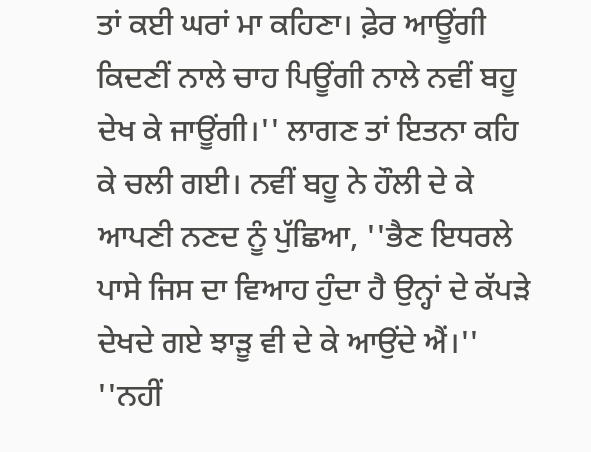ਤਾਂ ਕਈ ਘਰਾਂ ਮਾ ਕਹਿਣਾ। ਫ਼ੇਰ ਆਊਂਗੀ ਕਿਦਣੀਂ ਨਾਲੇ ਚਾਹ ਪਿਊਂਗੀ ਨਾਲੇ ਨਵੀਂ ਬਹੂ ਦੇਖ ਕੇ ਜਾਊਂਗੀ।'' ਲਾਗਣ ਤਾਂ ਇਤਨਾ ਕਹਿ ਕੇ ਚਲੀ ਗਈ। ਨਵੀਂ ਬਹੂ ਨੇ ਹੌਲੀ ਦੇ ਕੇ ਆਪਣੀ ਨਣਦ ਨੂੰ ਪੁੱਛਿਆ, ''ਭੈਣ ਇਧਰਲੇ ਪਾਸੇ ਜਿਸ ਦਾ ਵਿਆਹ ਹੁੰਦਾ ਹੈ ਉਨ੍ਹਾਂ ਦੇ ਕੱਪੜੇ ਦੇਖਦੇ ਗਏ ਝਾੜੂ ਵੀ ਦੇ ਕੇ ਆਉਂਦੇ ਐਂ।''
''ਨਹੀਂ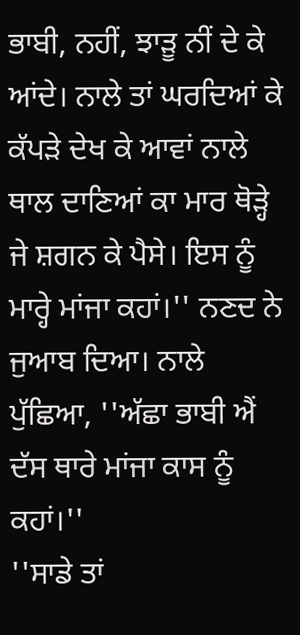ਭਾਬੀ, ਨਹੀਂ, ਝਾੜੂ ਨੀਂ ਦੇ ਕੇ ਆਂਦੇ। ਨਾਲੇ ਤਾਂ ਘਰਦਿਆਂ ਕੇ ਕੱਪੜੇ ਦੇਖ ਕੇ ਆਵਾਂ ਨਾਲੇ ਥਾਲ ਦਾਣਿਆਂ ਕਾ ਮਾਰ ਥੋੜ੍ਹੇ ਜੇ ਸ਼ਗਨ ਕੇ ਪੈਸੇ। ਇਸ ਨੂੰ ਮਾਰ੍ਹੇ ਮਾਂਜਾ ਕਹਾਂ।'' ਨਣਦ ਨੇ ਜੁਆਬ ਦਿਆ। ਨਾਲੇ ਪੁੱਛਿਆ, ''ਅੱਛਾ ਭਾਬੀ ਐਂ ਦੱਸ ਥਾਰੇ ਮਾਂਜਾ ਕਾਸ ਨੂੰ ਕਹਾਂ।''
''ਸਾਡੇ ਤਾਂ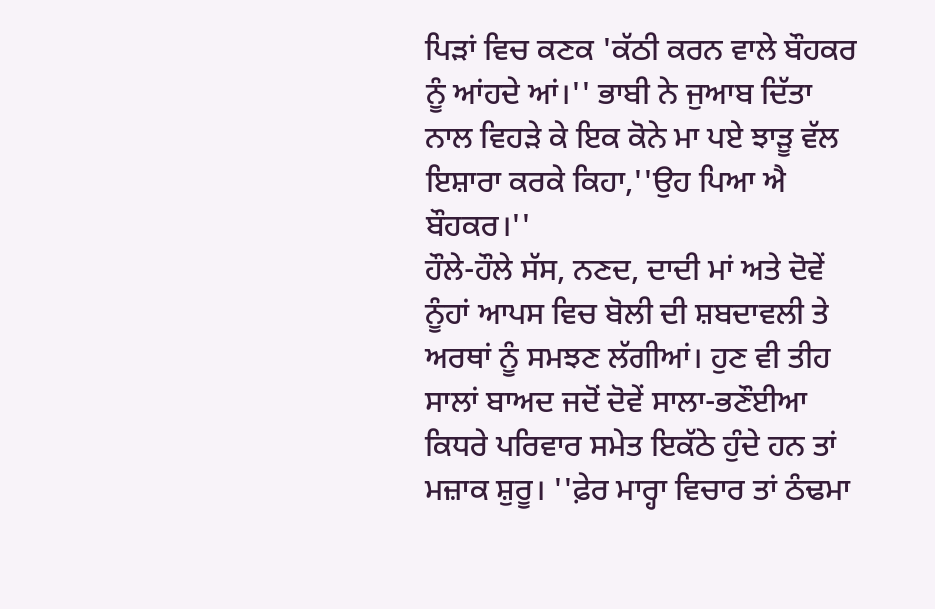ਪਿੜਾਂ ਵਿਚ ਕਣਕ 'ਕੱਠੀ ਕਰਨ ਵਾਲੇ ਬੌਹਕਰ ਨੂੰ ਆਂਹਦੇ ਆਂ।'' ਭਾਬੀ ਨੇ ਜੁਆਬ ਦਿੱਤਾ ਨਾਲ ਵਿਹੜੇ ਕੇ ਇਕ ਕੋਨੇ ਮਾ ਪਏ ਝਾੜੂ ਵੱਲ ਇਸ਼ਾਰਾ ਕਰਕੇ ਕਿਹਾ,''ਉਹ ਪਿਆ ਐ ਬੌਹਕਰ।''
ਹੌਲੇ-ਹੌਲੇ ਸੱਸ, ਨਣਦ, ਦਾਦੀ ਮਾਂ ਅਤੇ ਦੋਵੇਂ ਨੂੰਹਾਂ ਆਪਸ ਵਿਚ ਬੋਲੀ ਦੀ ਸ਼ਬਦਾਵਲੀ ਤੇ ਅਰਥਾਂ ਨੂੰ ਸਮਝਣ ਲੱਗੀਆਂ। ਹੁਣ ਵੀ ਤੀਹ ਸਾਲਾਂ ਬਾਅਦ ਜਦੋਂ ਦੋਵੇਂ ਸਾਲਾ-ਭਣੌਈਆ ਕਿਧਰੇ ਪਰਿਵਾਰ ਸਮੇਤ ਇਕੱਠੇ ਹੁੰਦੇ ਹਨ ਤਾਂ ਮਜ਼ਾਕ ਸ਼ੁਰੂ। ''ਫ਼ੇਰ ਮਾਰ੍ਹਾ ਵਿਚਾਰ ਤਾਂ ਠੰਢਮਾ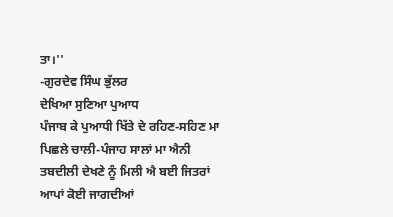ਤਾ।''
-ਗੁਰਦੇਵ ਸਿੰਘ ਭੁੱਲਰ
ਦੇਖਿਆ ਸੁਣਿਆ ਪੁਆਧ
ਪੰਜਾਬ ਕੇ ਪੁਆਧੀ ਖਿੱਤੇ ਦੇ ਰਹਿਣ-ਸਹਿਣ ਮਾ ਪਿਛਲੇ ਚਾਲੀ-ਪੰਜਾਹ ਸਾਲਾਂ ਮਾ ਐਨੀ ਤਬਦੀਲੀ ਦੇਖਣੇ ਨੂੰ ਮਿਲੀ ਐ ਬਈ ਜਿਤਰਾਂ ਆਪਾਂ ਕੋਈ ਜਾਗਦੀਆਂ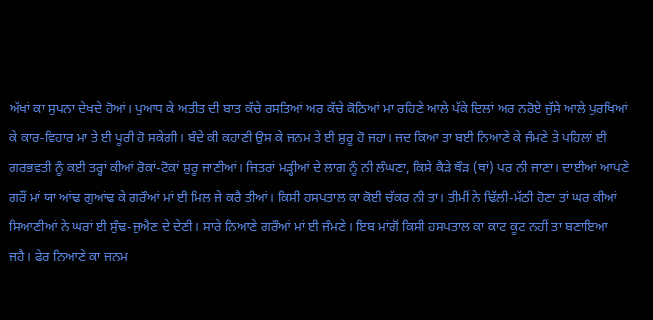ਅੱਖਾਂ ਕਾ ਸੁਪਨਾ ਦੇਖਦੇ ਹੋਆਂ। ਪੁਆਧ ਕੇ ਅਤੀਤ ਦੀ ਬਾਤ ਕੱਚੇ ਰਸਤਿਆਂ ਅਰ ਕੱਚੇ ਕੋਠਿਆਂ ਮਾ ਰਹਿਣੇ ਆਲੇ ਪੱਕੇ ਦਿਲਾਂ ਅਰ ਨਰੋਏ ਜੁੱਸੇ ਆਲੇ ਪੁਰਖਿਆਂ ਕੇ ਕਾਰ-ਵਿਹਾਰ ਮਾ ਤੇ ਈ ਪੂਰੀ ਹੋ ਸਕੇਗੀ। ਬੰਦੇ ਕੀ ਕਹਾਣੀ ਉਸ ਕੇ ਜਨਮ ਤੇ ਈ ਸ਼ੁਰੂ ਹੋ ਜਹਾ। ਜਦ ਕਿਆ ਤਾ ਬਈ ਨਿਆਣੇ ਕੇ ਜੰਮਣੇ ਤੇ ਪਹਿਲਾਂ ਈ ਗਰਭਵਤੀ ਨੂੰ ਕਈ ਤਰ੍ਹਾਂ ਕੀਆਂ ਰੋਕਾਂ-ਟੋਕਾਂ ਸ਼ੁਰੂ ਜਾਣੀਆਂ। ਜਿਤਰਾਂ ਮੜ੍ਹੀਆਂ ਦੇ ਲਾਗ ਨੂੰ ਨੀ ਲੰਘਣਾ, ਕਿਸੇ ਕੈੜੇ ਥੌੜ (ਥਾਂ) ਪਰ ਨੀ ਜਾਣਾ। ਦਾਈਆਂ ਆਪਣੇ ਗਰੌਂ ਮਾਂ ਯਾ ਆਂਢ ਗੁਆਂਢ ਕੇ ਗਰੌਆਂ ਮਾਂ ਈ ਮਿਲ ਜੇ ਕਰੈ ਤੀਆਂ। ਕਿਸੀ ਹਸਪਤਾਲ ਕਾ ਕੋਈ ਚੱਕਰ ਨੀ ਤਾ। ਤੀਮੀਂ ਨੇ ਢਿੱਲੀ-ਮੱਠੀ ਹੋਣਾ ਤਾਂ ਘਰ ਕੀਆਂ ਸਿਆਣੀਆਂ ਨੇ ਘਰਾਂ ਈ ਸੁੰਢ-ਜੁਐਣ ਦੇ ਦੇਣੀ। ਸਾਰੇ ਨਿਆਣੇ ਗਰੌਆਂ ਮਾਂ ਈ ਜੰਮਣੇ। ਇਬ ਮਾਂਗੋਂ ਕਿਸੀ ਹਸਪਤਾਲ ਕਾ ਕਾਟ ਕੂਟ ਨਹੀਂ ਤਾ ਬਣਾਇਆ ਜਹੈ। ਫੇਰ ਨਿਆਣੇ ਕਾ ਜਨਮ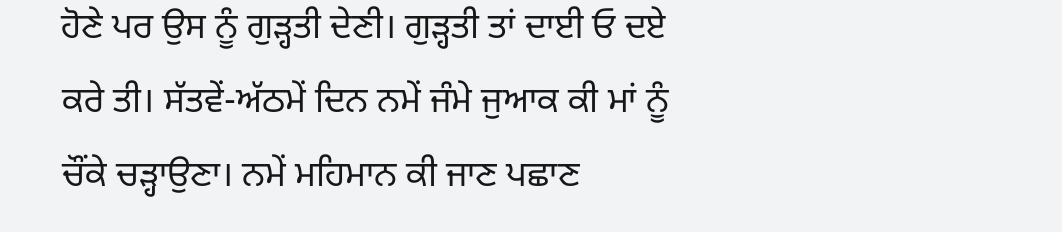ਹੋਣੇ ਪਰ ਉਸ ਨੂੰ ਗੁੜ੍ਹਤੀ ਦੇਣੀ। ਗੁੜ੍ਹਤੀ ਤਾਂ ਦਾਈ ਓ ਦਏ ਕਰੇ ਤੀ। ਸੱਤਵੇਂ-ਅੱਠਮੇਂ ਦਿਨ ਨਮੇਂ ਜੰਮੇ ਜੁਆਕ ਕੀ ਮਾਂ ਨੂੰ ਚੌਂਕੇ ਚੜ੍ਹਾਉਣਾ। ਨਮੇਂ ਮਹਿਮਾਨ ਕੀ ਜਾਣ ਪਛਾਣ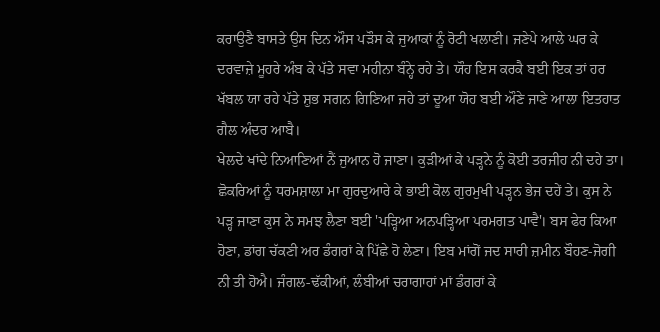ਕਰਾਉਣੈ ਬਾਸਤੇ ਉਸ ਦਿਨ ਔਸ ਪੜੌਸ ਕੇ ਜੁਆਕਾਂ ਨੂੰ ਰੋਟੀ ਖਲਾਣੀ। ਜਣੇਪੇ ਆਲੇ ਘਰ ਕੇ ਦਰਵਾਜ਼ੇ ਮੂਹਰੇ ਅੰਬ ਕੇ ਪੱਤੇ ਸਵਾ ਮਹੀਨਾ ਬੰਨ੍ਹੇ ਰਹੇ ਤੇ। ਯੌਹ ਇਸ ਕਰਕੈ ਬਈ ਇਕ ਤਾਂ ਹਰ ਖੱਬਲ ਯਾ ਰਹੇ ਪੱਤੇ ਸ਼ੁਭ ਸਗਨ ਗਿਣਿਆ ਜਹੇ ਤਾਂ ਦੂਆ ਯੋਹ ਬਈ ਔਣੇ ਜਾਣੇ ਆਲਾ ਇਤਹਾਤ ਗੈਲ ਅੰਦਰ ਆਬੈ।
ਖੇਲਦੇ ਖਾਂਦੇ ਨਿਆਣਿਆਂ ਨੈਂ ਜੁਆਨ ਹੋ ਜਾਣਾ। ਕੁੜੀਆਂ ਕੇ ਪੜ੍ਹਨੇ ਨੂੰ ਕੋਈ ਤਰਜੀਹ ਨੀ ਦਹੇ ਤਾ। ਛੋਕਰਿਆਂ ਨੂੰ ਧਰਮਸ਼ਾਲਾ ਮਾ ਗੁਰਦੁਆਰੇ ਕੇ ਭਾਈ ਕੋਲ ਗੁਰਮੁਖੀ ਪੜ੍ਹਨ ਭੇਜ ਦਹੇਂ ਤੇ। ਕੁਸ ਨੇ ਪੜ੍ਹ ਜਾਣਾ ਕੁਸ ਨੇ ਸਮਝ ਲੈਣਾ ਬਈ 'ਪੜ੍ਹਿਆ ਅਨਪੜ੍ਹਿਆ ਪਰਮਗਤ ਪਾਵੈ'। ਬਸ ਫੇਰ ਕਿਆ ਹੋਣਾ, ਡਾਂਗ ਚੱਕਣੀ ਅਰ ਡੰਗਰਾਂ ਕੇ ਪਿੱਛੇ ਹੋ ਲੇਣਾ। ਇਬ ਮਾਂਗੋਂ ਜਦ ਸਾਰੀ ਜ਼ਮੀਨ ਬੌਹਣ-ਜੋਗੀ ਨੀ ਤੀ ਹੋਐ। ਜੰਗਲ-ਢੱਕੀਆਂ, ਲੰਬੀਆਂ ਚਰਾਗਾਹਾਂ ਮਾਂ ਡੰਗਰਾਂ ਕੇ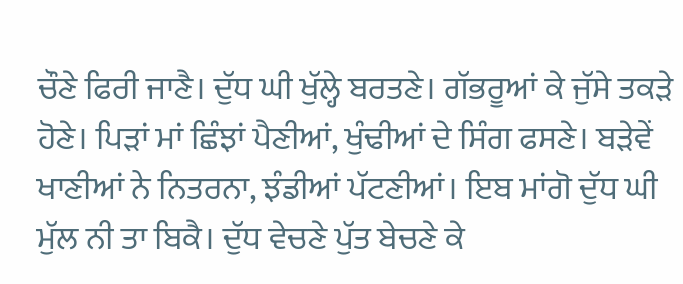ਚੌਣੇ ਫਿਰੀ ਜਾਣੈ। ਦੁੱਧ ਘੀ ਖੁੱਲ੍ਹੇ ਬਰਤਣੇ। ਗੱਭਰੂਆਂ ਕੇ ਜੁੱਸੇ ਤਕੜੇ ਹੋਣੇ। ਪਿੜਾਂ ਮਾਂ ਛਿੰਝਾਂ ਪੈਣੀਆਂ, ਖੁੰਢੀਆਂ ਦੇ ਸਿੰਗ ਫਸਣੇ। ਬੜੇਵੇਂ ਖਾਣੀਆਂ ਨੇ ਨਿਤਰਨਾ, ਝੰਡੀਆਂ ਪੱਟਣੀਆਂ। ਇਬ ਮਾਂਗੋ ਦੁੱਧ ਘੀ ਮੁੱਲ ਨੀ ਤਾ ਬਿਕੈ। ਦੁੱਧ ਵੇਚਣੇ ਪੁੱਤ ਬੇਚਣੇ ਕੇ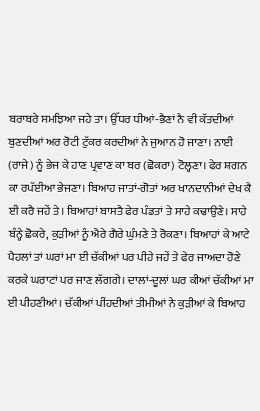ਬਰਾਬਰੇ ਸਮਝਿਆ ਜਹੇ ਤਾ। ਉੱਧਰ ਧੀਆਂ-ਭੈਣਾਂ ਨੈ ਵੀ ਕੱਤਦੀਆਂ ਬੁਣਦੀਆਂ ਅਰ ਰੋਟੀ ਟੁੱਕਰ ਕਰਦੀਆਂ ਨੇ ਜੁਆਨ ਹੋ ਜਾਣਾ। ਨਾਈ (ਰਾਜੇ) ਨੂੰ ਭੇਜ ਕੇ ਹਾਣ ਪ੍ਰਵਾਣ ਕਾ ਬਰ (ਛੋਕਰਾ) ਟੋਲ੍ਹਣਾ। ਫੇਰ ਸ਼ਗਨ ਕਾ ਰਪੱਈਆ ਭੇਜਣਾ। ਬਿਆਹ ਜਾਤਾਂ-ਗੋਤਾਂ ਅਰ ਖਾਨਦਾਨੀਆਂ ਦੇਖ ਕੈ ਈ ਕਰੈ ਜਹੇਂ ਤੇ। ਬਿਆਹਾਂ ਬਾਸਤੈ ਫੇਰ ਪੰਡਤਾਂ ਤੇ ਸਾਹੇ ਕਢਾਉਣੇ। ਸਾਹੇ ਬੰਨ੍ਹੇ ਛੋਕਰੇ, ਕੁੜੀਆਂ ਨੂੰ ਐਰੇ ਗੈਰੇ ਘੁੰਮਣੇ ਤੇ ਰੋਕਣਾ। ਬਿਆਹਾਂ ਕੇ ਆਟੇ ਪੈਹਲਾਂ ਤਾਂ ਘਰਾਂ ਮਾ ਈ ਚੱਕੀਆਂ ਪਰ ਪੀਹੇ ਜਹੇਂ ਤੇ ਫੇਰ ਜਾਅਦਾ ਹੋਣੇ ਕਰਕੇ ਘਰਾਟਾਂ ਪਰ ਜਾਣ ਲੱਗਗੇ। ਦਾਲਾਂ-ਦੂਲਾਂ ਘਰ ਕੀਆਂ ਚੱਕੀਆਂ ਮਾ ਈ ਪੀਹਣੀਆਂ। ਚੱਕੀਆਂ ਪੀਂਹਦੀਆਂ ਤੀਮੀਆਂ ਨੇ ਕੁੜੀਆਂ ਕੇ ਬਿਆਹ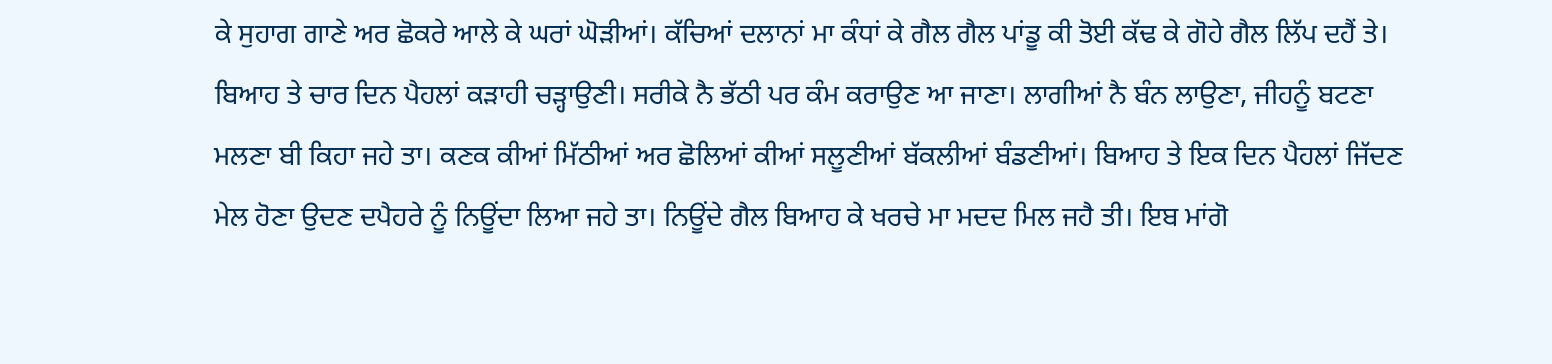ਕੇ ਸੁਹਾਗ ਗਾਣੇ ਅਰ ਛੋਕਰੇ ਆਲੇ ਕੇ ਘਰਾਂ ਘੋੜੀਆਂ। ਕੱਚਿਆਂ ਦਲਾਨਾਂ ਮਾ ਕੰਧਾਂ ਕੇ ਗੈਲ ਗੈਲ ਪਾਂਡੂ ਕੀ ਤੋਈ ਕੱਢ ਕੇ ਗੋਹੇ ਗੈਲ ਲਿੱਪ ਦਹੈਂ ਤੇ। ਬਿਆਹ ਤੇ ਚਾਰ ਦਿਨ ਪੈਹਲਾਂ ਕੜਾਹੀ ਚੜ੍ਹਾਉਣੀ। ਸਰੀਕੇ ਨੈ ਭੱਠੀ ਪਰ ਕੰਮ ਕਰਾਉਣ ਆ ਜਾਣਾ। ਲਾਗੀਆਂ ਨੈ ਬੰਨ ਲਾਉਣਾ, ਜੀਹਨੂੰ ਬਟਣਾ ਮਲਣਾ ਬੀ ਕਿਹਾ ਜਹੇ ਤਾ। ਕਣਕ ਕੀਆਂ ਮਿੱਠੀਆਂ ਅਰ ਛੋਲਿਆਂ ਕੀਆਂ ਸਲੂਣੀਆਂ ਬੱਕਲੀਆਂ ਬੰਡਣੀਆਂ। ਬਿਆਹ ਤੇ ਇਕ ਦਿਨ ਪੈਹਲਾਂ ਜਿੱਦਣ ਮੇਲ ਹੋਣਾ ਉਦਣ ਦਪੈਹਰੇ ਨੂੰ ਨਿਊਂਦਾ ਲਿਆ ਜਹੇ ਤਾ। ਨਿਊਂਦੇ ਗੈਲ ਬਿਆਹ ਕੇ ਖਰਚੇ ਮਾ ਮਦਦ ਮਿਲ ਜਹੈ ਤੀ। ਇਬ ਮਾਂਗੋ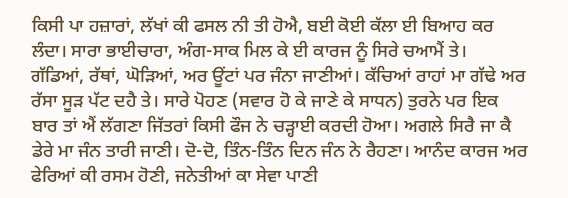ਕਿਸੀ ਪਾ ਹਜ਼ਾਰਾਂ, ਲੱਖਾਂ ਕੀ ਫਸਲ ਨੀ ਤੀ ਹੋਐ, ਬਈ ਕੋਈ ਕੱਲਾ ਈ ਬਿਆਹ ਕਰ ਲੰਦਾ। ਸਾਰਾ ਭਾਈਚਾਰਾ, ਅੰਗ-ਸਾਕ ਮਿਲ ਕੇ ਈ ਕਾਰਜ ਨੂੰ ਸਿਰੇ ਚਆਮੈਂ ਤੇ।
ਗੱਡਿਆਂ, ਰੱਥਾਂ, ਘੋੜਿਆਂ, ਅਰ ਊਂਟਾਂ ਪਰ ਜੰਨਾ ਜਾਣੀਆਂ। ਕੱਚਿਆਂ ਰਾਹਾਂ ਮਾ ਗੱਢੇ ਅਰ ਰੱਸਾ ਸੂੜ ਪੱਟ ਦਹੈ ਤੇ। ਸਾਰੇ ਪੋਹਣ (ਸਵਾਰ ਹੋ ਕੇ ਜਾਣੇ ਕੇ ਸਾਧਨ) ਤੁਰਨੇ ਪਰ ਇਕ ਬਾਰ ਤਾਂ ਐਂ ਲੱਗਣਾ ਜਿੱਤਰਾਂ ਕਿਸੀ ਫੌਜ ਨੇ ਚੜ੍ਹਾਈ ਕਰਦੀ ਹੋਆ। ਅਗਲੇ ਸਿਰੈ ਜਾ ਕੈ ਡੇਰੇ ਮਾ ਜੰਨ ਤਾਰੀ ਜਾਣੀ। ਦੋ-ਦੋ, ਤਿੰਨ-ਤਿੰਨ ਦਿਨ ਜੰਨ ਨੇ ਰੈਹਣਾ। ਆਨੰਦ ਕਾਰਜ ਅਰ ਫੇਰਿਆਂ ਕੀ ਰਸਮ ਹੋਣੀ, ਜਨੇਤੀਆਂ ਕਾ ਸੇਵਾ ਪਾਣੀ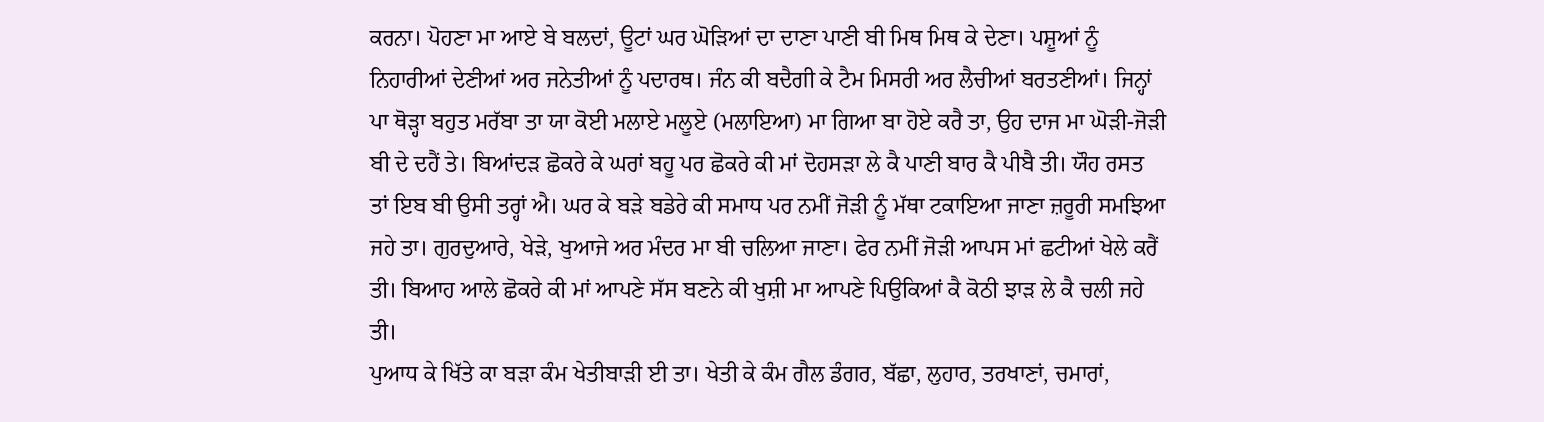ਕਰਨਾ। ਪੋਹਣਾ ਮਾ ਆਏ ਬੇ ਬਲਦਾਂ, ਊਟਾਂ ਘਰ ਘੋੜਿਆਂ ਦਾ ਦਾਣਾ ਪਾਣੀ ਬੀ ਮਿਥ ਮਿਥ ਕੇ ਦੇਣਾ। ਪਸ਼ੂਆਂ ਨੂੰ ਨਿਹਾਰੀਆਂ ਦੇਣੀਆਂ ਅਰ ਜਨੇਤੀਆਂ ਨੂੰ ਪਦਾਰਥ। ਜੰਨ ਕੀ ਬਦੈਗੀ ਕੇ ਟੈਮ ਮਿਸਰੀ ਅਰ ਲੈਚੀਆਂ ਬਰਤਣੀਆਂ। ਜਿਨ੍ਹਾਂ ਪਾ ਥੋੜ੍ਹਾ ਬਹੁਤ ਮਰੱਬਾ ਤਾ ਯਾ ਕੋਈ ਮਲਾਏ ਮਲੂਏ (ਮਲਾਇਆ) ਮਾ ਗਿਆ ਬਾ ਹੋਏ ਕਰੈ ਤਾ, ਉਹ ਦਾਜ ਮਾ ਘੋੜੀ-ਜੋੜੀ ਬੀ ਦੇ ਦਹੈਂ ਤੇ। ਬਿਆਂਦੜ ਛੋਕਰੇ ਕੇ ਘਰਾਂ ਬਹੂ ਪਰ ਛੋਕਰੇ ਕੀ ਮਾਂ ਦੋਹਸੜਾ ਲੇ ਕੈ ਪਾਣੀ ਬਾਰ ਕੈ ਪੀਬੈ ਤੀ। ਯੌਹ ਰਸਤ ਤਾਂ ਇਬ ਬੀ ਉਸੀ ਤਰ੍ਹਾਂ ਐ। ਘਰ ਕੇ ਬੜੇ ਬਡੇਰੇ ਕੀ ਸਮਾਧ ਪਰ ਨਮੀਂ ਜੋੜੀ ਨੂੰ ਮੱਥਾ ਟਕਾਇਆ ਜਾਣਾ ਜ਼ਰੂਰੀ ਸਮਝਿਆ ਜਹੇ ਤਾ। ਗੁਰਦੁਆਰੇ, ਖੇੜੇ, ਖੁਆਜੇ ਅਰ ਮੰਦਰ ਮਾ ਬੀ ਚਲਿਆ ਜਾਣਾ। ਫੇਰ ਨਮੀਂ ਜੋੜੀ ਆਪਸ ਮਾਂ ਛਟੀਆਂ ਖੇਲੇ ਕਰੈਂ ਤੀ। ਬਿਆਹ ਆਲੇ ਛੋਕਰੇ ਕੀ ਮਾਂ ਆਪਣੇ ਸੱਸ ਬਣਨੇ ਕੀ ਖੁਸ਼ੀ ਮਾ ਆਪਣੇ ਪਿਉਕਿਆਂ ਕੈ ਕੋਠੀ ਝਾੜ ਲੇ ਕੈ ਚਲੀ ਜਹੇ ਤੀ।
ਪੁਆਧ ਕੇ ਖਿੱਤੇ ਕਾ ਬੜਾ ਕੰਮ ਖੇਤੀਬਾੜੀ ਈ ਤਾ। ਖੇਤੀ ਕੇ ਕੰਮ ਗੈਲ ਡੰਗਰ, ਬੱਛਾ, ਲੁਹਾਰ, ਤਰਖਾਣਾਂ, ਚਮਾਰਾਂ,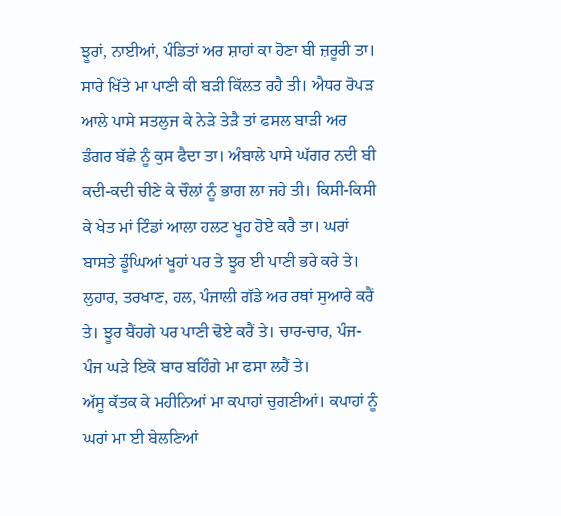ਝੂਰਾਂ, ਨਾਈਆਂ, ਪੰਡਿਤਾਂ ਅਰ ਸ਼ਾਹਾਂ ਕਾ ਹੋਣਾ ਬੀ ਜ਼ਰੂਰੀ ਤਾ। ਸਾਰੇ ਖਿੱਤੇ ਮਾ ਪਾਣੀ ਕੀ ਬੜੀ ਕਿੱਲਤ ਰਹੈ ਤੀ। ਐਧਰ ਰੋਪੜ ਆਲੇ ਪਾਸੇ ਸਤਲੁਜ ਕੇ ਨੇੜੇ ਤੇੜੈ ਤਾਂ ਫਸਲ ਬਾੜੀ ਅਰ ਡੰਗਰ ਬੱਛੇ ਨੂੰ ਕੁਸ ਫੈਦਾ ਤਾ। ਅੰਬਾਲੇ ਪਾਸੇ ਘੱਗਰ ਨਦੀ ਬੀ ਕਦੀ-ਕਦੀ ਚੀਣੇ ਕੇ ਚੌਲਾਂ ਨੂੰ ਭਾਗ ਲਾ ਜਹੇ ਤੀ। ਕਿਸੀ-ਕਿਸੀ ਕੇ ਖੇਤ ਮਾਂ ਟਿੰਡਾਂ ਆਲਾ ਹਲਟ ਖੂਹ ਹੋਏ ਕਰੈ ਤਾ। ਘਰਾਂ ਬਾਸਤੇ ਡੂੰਘਿਆਂ ਖੂਹਾਂ ਪਰ ਤੇ ਝੂਰ ਈ ਪਾਣੀ ਭਰੇ ਕਰੇ ਤੇ। ਲੁਹਾਰ, ਤਰਖਾਣ, ਹਲ, ਪੰਜਾਲੀ ਗੱਡੇ ਅਰ ਰਥਾਂ ਸੁਆਰੇ ਕਰੈਂ ਤੇ। ਝੂਰ ਬੈਂਹਗੇ ਪਰ ਪਾਣੀ ਢੋਏ ਕਰੈਂ ਤੇ। ਚਾਰ-ਚਾਰ, ਪੰਜ-ਪੰਜ ਘੜੇ ਇਕੋ ਬਾਰ ਬਹਿੰਗੇ ਮਾ ਫਸਾ ਲਹੈਂ ਤੇ।
ਅੱਸੂ ਕੱਤਕ ਕੇ ਮਹੀਨਿਆਂ ਮਾ ਕਪਾਹਾਂ ਚੁਗਣੀਆਂ। ਕਪਾਹਾਂ ਨੂੰ ਘਰਾਂ ਮਾ ਈ ਬੇਲਣਿਆਂ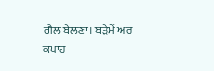ਗੈਲ ਬੇਲਣਾ। ਬੜੇਮੇਂ ਅਰ ਕਪਾਹ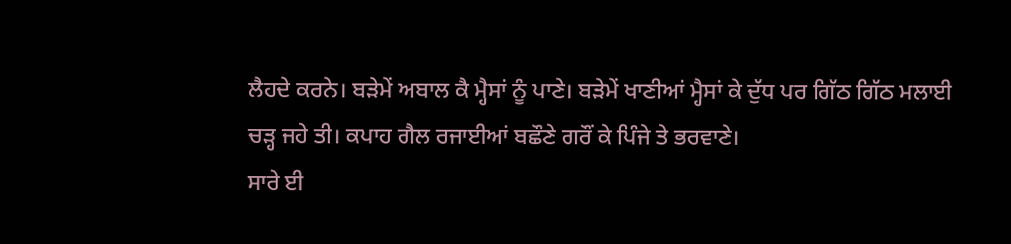ਲੈਹਦੇ ਕਰਨੇ। ਬੜੇਮੇਂ ਅਬਾਲ ਕੈ ਮ੍ਹੈਸਾਂ ਨੂੰ ਪਾਣੇ। ਬੜੇਮੇਂ ਖਾਣੀਆਂ ਮ੍ਹੈਸਾਂ ਕੇ ਦੁੱਧ ਪਰ ਗਿੱਠ ਗਿੱਠ ਮਲਾਈ ਚੜ੍ਹ ਜਹੇ ਤੀ। ਕਪਾਹ ਗੈਲ ਰਜਾਈਆਂ ਬਛੌਣੇ ਗਰੌਂ ਕੇ ਪਿੰਜੇ ਤੇ ਭਰਵਾਣੇ।
ਸਾਰੇ ਈ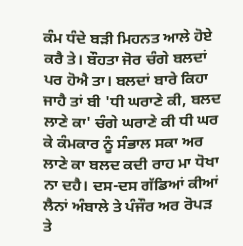ਕੰਮ ਧੰਦੇ ਬੜੀ ਮਿਹਨਤ ਆਲੇ ਹੋਏ ਕਰੈ ਤੇ। ਬੌਹਤਾ ਜੋਰ ਚੰਗੇ ਬਲਦਾਂ ਪਰ ਹੋਐ ਤਾ। ਬਲਦਾਂ ਬਾਰੇ ਕਿਹਾ ਜਾਹੈ ਤਾਂ ਬੀ 'ਧੀ ਘਰਾਣੇ ਕੀ, ਬਲਦ ਲਾਣੇ ਕਾ' ਚੰਗੇ ਘਰਾਣੇ ਕੀ ਧੀ ਘਰ ਕੇ ਕੰਮਕਾਰ ਨੂੰ ਸੰਭਾਲ ਸਕਾ ਅਰ ਲਾਣੇ ਕਾ ਬਲਦ ਕਦੀ ਰਾਹ ਮਾ ਧੋਖਾ ਨਾ ਦਹੈ। ਦਸ-ਦਸ ਗੱਡਿਆਂ ਕੀਆਂ ਲੈਨਾਂ ਅੰਬਾਲੇ ਤੇ ਪੰਜੌਰ ਅਰ ਰੋਪੜ ਤੇ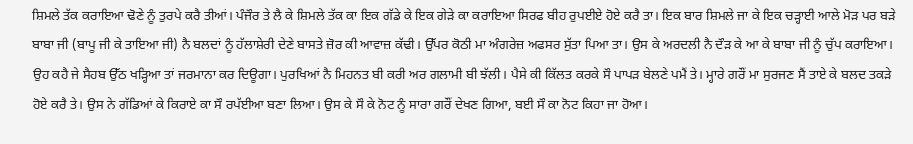ਸ਼ਿਮਲੇ ਤੱਕ ਕਰਾਇਆ ਢੋਣੇ ਨੂੰ ਤੁਰਪੇ ਕਰੈ ਤੀਆਂ। ਪੰਜੌਰ ਤੇ ਲੈ ਕੇ ਸ਼ਿਮਲੇ ਤੱਕ ਕਾ ਇਕ ਗੱਡੇ ਕੇ ਇਕ ਗੇੜੇ ਕਾ ਕਰਾਇਆ ਸਿਰਫ ਬੀਹ ਰੁਪਈਏ ਹੋਏ ਕਰੈ ਤਾ। ਇਕ ਬਾਰ ਸ਼ਿਮਲੇ ਜਾ ਕੇ ਇਕ ਚੜ੍ਹਾਈ ਆਲੇ ਮੋੜ ਪਰ ਬੜੇ ਬਾਬਾ ਜੀ (ਬਾਪੂ ਜੀ ਕੇ ਤਾਇਆ ਜੀ) ਨੈ ਬਲਦਾਂ ਨੂੰ ਹੱਲਾਸ਼ੇਰੀ ਦੇਣੇ ਬਾਸਤੇ ਜ਼ੋਰ ਕੀ ਆਵਾਜ਼ ਕੱਢੀ। ਉੱਪਰ ਕੋਠੀ ਮਾ ਅੰਗਰੇਜ਼ ਅਫਸਰ ਸੁੱਤਾ ਪਿਆ ਤਾ। ਉਸ ਕੇ ਅਰਦਲੀ ਨੈ ਦੌੜ ਕੇ ਆ ਕੇ ਬਾਬਾ ਜੀ ਨੂੰ ਚੁੱਪ ਕਰਾਇਆ। ਉਹ ਕਹੈ ਜੇ ਸੈਹਬ ਉੱਠ ਖੜ੍ਹਿਆ ਤਾਂ ਜਰਮਾਨਾ ਕਰ ਦਿਊਗਾ। ਪੁਰਖਿਆਂ ਨੈ ਮਿਹਨਤ ਬੀ ਕਰੀ ਅਰ ਗਲਾਮੀ ਬੀ ਝੱਲੀ। ਪੈਸੇ ਕੀ ਕਿੱਲਤ ਕਰਕੇ ਸੌ ਪਾਪੜ ਬੇਲਣੇ ਪਮੈਂ ਤੇ। ਮ੍ਹਾਰੇ ਗਰੌਂ ਮਾ ਸੁਰਜਣ ਸੈਂ ਤਾਏ ਕੇ ਬਲਦ ਤਕੜੇ ਹੋਏ ਕਰੈ ਤੇ। ਉਸ ਨੇ ਗੱਡਿਆਂ ਕੇ ਕਿਰਾਏ ਕਾ ਸੌ ਰਪੱਈਆ ਬਣਾ ਲਿਆ। ਉਸ ਕੇ ਸੌ ਕੇ ਨੋਟ ਨੂੰ ਸਾਰਾ ਗਰੌਂ ਦੇਖਣ ਗਿਆ, ਬਈ ਸੌ ਕਾ ਨੋਟ ਕਿਹਾ ਜਾ ਹੋਆ।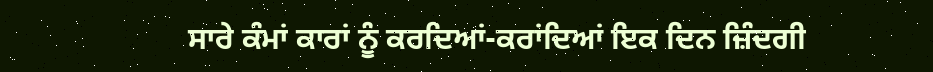ਸਾਰੇ ਕੰਮਾਂ ਕਾਰਾਂ ਨੂੰ ਕਰਦਿਆਂ-ਕਰਾਂਦਿਆਂ ਇਕ ਦਿਨ ਜ਼ਿੰਦਗੀ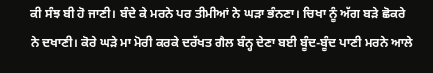ਕੀ ਸੰਝ ਬੀ ਹੋ ਜਾਣੀ। ਬੰਦੇ ਕੇ ਮਰਨੇ ਪਰ ਤੀਮੀਆਂ ਨੇ ਘੜਾ ਭੰਨਣਾ। ਚਿਖਾ ਨੂੰ ਅੱਗ ਬੜੇ ਛੋਕਰੇ ਨੇ ਦਖਾਣੀ। ਕੋਰੇ ਘੜੇ ਮਾ ਮੋਰੀ ਕਰਕੇ ਦਰੱਖਤ ਗੈਲ ਬੰਨ੍ਹ ਦੇਣਾ ਬਈ ਬੂੰਦ-ਬੂੰਦ ਪਾਣੀ ਮਰਨੇ ਆਲੇ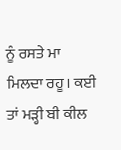ਨੂੰ ਰਸਤੇ ਮਾ ਮਿਲਦਾ ਰਹੂ। ਕਈ ਤਾਂ ਮੜ੍ਹੀ ਬੀ ਕੀਲ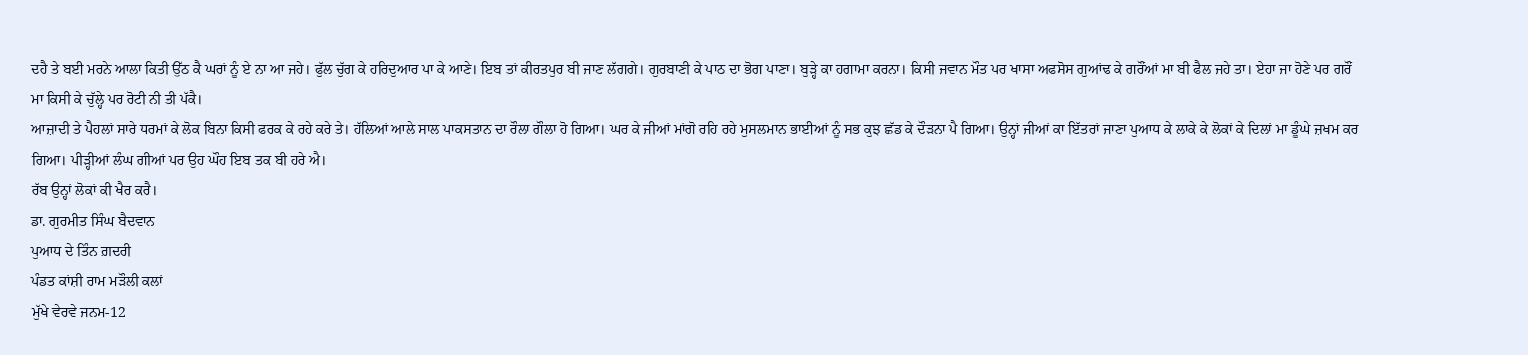ਦਹੈ ਤੇ ਬਈ ਮਰਨੇ ਆਲਾ ਕਿਤੀ ਉੱਠ ਕੈ ਘਰਾਂ ਨੂੰ ਏ ਨਾ ਆ ਜਹੇ। ਫੁੱਲ ਚੁੱਗ ਕੇ ਹਰਿਦੁਆਰ ਪਾ ਕੇ ਆਣੇ। ਇਬ ਤਾਂ ਕੀਰਤਪੁਰ ਬੀ ਜਾਣ ਲੱਗਗੇ। ਗੁਰਬਾਣੀ ਕੇ ਪਾਠ ਦਾ ਭੋਗ ਪਾਣਾ। ਬੁੜ੍ਹੇ ਕਾ ਹਗਾਮਾ ਕਰਨਾ। ਕਿਸੀ ਜਵਾਨ ਮੌਤ ਪਰ ਖਾਸਾ ਅਫਸੋਸ ਗੁਆਂਢ ਕੇ ਗਰੌਂਆਂ ਮਾ ਬੀ ਫੈਲ ਜਹੇ ਤਾ। ਏਹਾ ਜਾ ਹੋਣੇ ਪਰ ਗਰੌਂ ਮਾ ਕਿਸੀ ਕੇ ਚੁੱਲ੍ਹੇ ਪਰ ਰੋਟੀ ਨੀ ਤੀ ਪੱਕੈ।
ਆਜ਼ਾਦੀ ਤੇ ਪੈਹਲਾਂ ਸਾਰੇ ਧਰਮਾਂ ਕੇ ਲੋਕ ਬਿਨਾ ਕਿਸੀ ਫਰਕ ਕੇ ਰਹੇ ਕਰੇ ਤੇ। ਹੱਲਿਆਂ ਆਲੇ ਸਾਲ ਪਾਕਸਤਾਨ ਦਾ ਰੌਲਾ ਗੌਲਾ ਹੋ ਗਿਆ। ਘਰ ਕੇ ਜੀਆਂ ਮਾਂਗੋ ਰਹਿ ਰਹੇ ਮੁਸਲਮਾਨ ਭਾਈਆਂ ਨੂੰ ਸਭ ਕੁਝ ਛੱਡ ਕੇ ਦੌੜਨਾ ਪੈ ਗਿਆ। ਉਨ੍ਹਾਂ ਜੀਆਂ ਕਾ ਇੱਤਰਾਂ ਜਾਣਾ ਪੁਆਧ ਕੇ ਲਾਕੇ ਕੇ ਲੋਕਾਂ ਕੇ ਦਿਲਾਂ ਮਾ ਡੂੰਘੇ ਜ਼ਖਮ ਕਰ ਗਿਆ। ਪੀੜ੍ਹੀਆਂ ਲੰਘ ਗੀਆਂ ਪਰ ਉਹ ਘੌਹ ਇਬ ਤਕ ਬੀ ਹਰੇ ਐ।
ਰੱਬ ਉਨ੍ਹਾਂ ਲੋਕਾਂ ਕੀ ਖੈਰ ਕਰੈ।
ਡਾ. ਗੁਰਮੀਤ ਸਿੰਘ ਬੈਦਵਾਨ
ਪੁਆਧ ਦੇ ਤਿੰਨ ਗ਼ਦਰੀ
ਪੰਡਤ ਕਾਂਸ਼ੀ ਰਾਮ ਮੜੌਲੀ ਕਲਾਂ
ਮੁੱਖੇ ਵੇਰਵੇ ਜਨਮ-12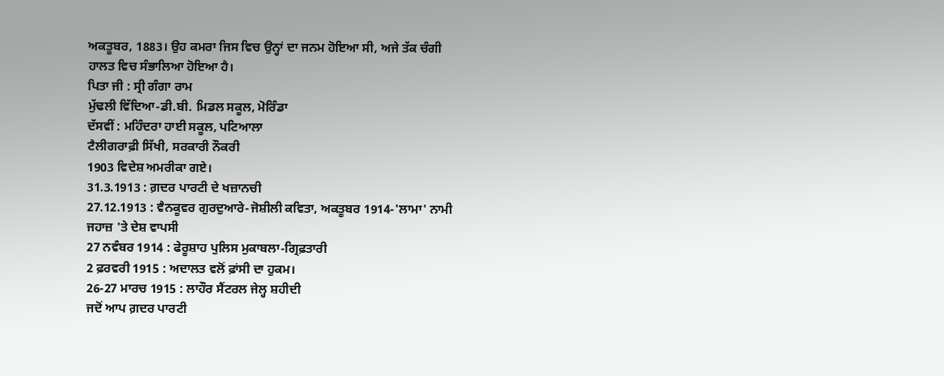ਅਕਤੂਬਰ, 1883। ਉਹ ਕਮਰਾ ਜਿਸ ਵਿਚ ਉਨ੍ਹਾਂ ਦਾ ਜਨਮ ਹੋਇਆ ਸੀ, ਅਜੇ ਤੱਕ ਚੰਗੀ ਹਾਲਤ ਵਿਚ ਸੰਭਾਲਿਆ ਹੋਇਆ ਹੈ।
ਪਿਤਾ ਜੀ : ਸ੍ਰੀ ਗੰਗਾ ਰਾਮ
ਮੁੱਢਲੀ ਵਿੱਦਿਆ-ਡੀ.ਬੀ. ਮਿਡਲ ਸਕੂਲ, ਮੋਰਿੰਡਾ
ਦੱਸਵੀਂ : ਮਹਿੰਦਰਾ ਹਾਈ ਸਕੂਲ, ਪਟਿਆਲਾ
ਟੈਲੀਗਰਾਫ਼ੀ ਸਿੱਖੀ, ਸਰਕਾਰੀ ਨੌਕਰੀ
1903 ਵਿਦੇਸ਼ ਅਮਰੀਕਾ ਗਏ।
31.3.1913 : ਗ਼ਦਰ ਪਾਰਟੀ ਦੇ ਖਜ਼ਾਨਚੀ
27.12.1913 : ਵੈਨਕੂਵਰ ਗੁਰਦੁਆਰੇ-ਜੋਸ਼ੀਲੀ ਕਵਿਤਾ, ਅਕਤੂਬਰ 1914-'ਲਾਮਾ' ਨਾਮੀ ਜਹਾਜ਼ 'ਤੇ ਦੇਸ਼ ਵਾਪਸੀ
27 ਨਵੰਬਰ 1914 : ਫੇਰੂਸ਼ਾਹ ਪੁਲਿਸ ਮੁਕਾਬਲਾ-ਗ੍ਰਿਫ਼ਤਾਰੀ
2 ਫ਼ਰਵਰੀ 1915 : ਅਦਾਲਤ ਵਲੋਂ ਫ਼ਾਂਸੀ ਦਾ ਹੁਕਮ।
26-27 ਮਾਰਚ 1915 : ਲਾਹੌਰ ਸੈਂਟਰਲ ਜੇਲ੍ਹ ਸ਼ਹੀਦੀ
ਜਦੋਂ ਆਪ ਗ਼ਦਰ ਪਾਰਟੀ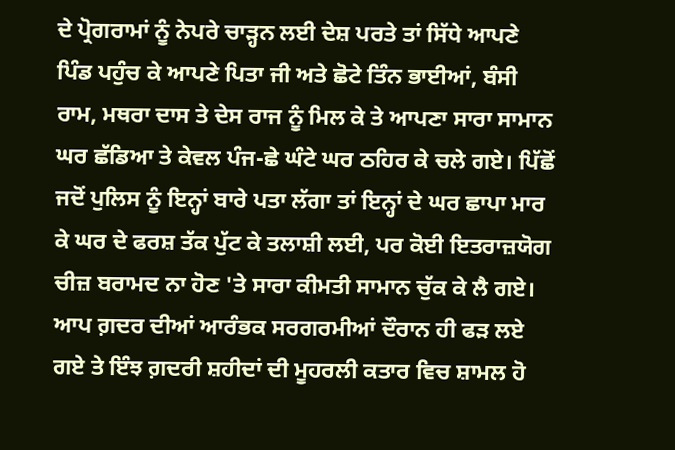ਦੇ ਪ੍ਰੋਗਰਾਮਾਂ ਨੂੰ ਨੇਪਰੇ ਚਾੜ੍ਹਨ ਲਈ ਦੇਸ਼ ਪਰਤੇ ਤਾਂ ਸਿੱਧੇ ਆਪਣੇ ਪਿੰਡ ਪਹੁੰਚ ਕੇ ਆਪਣੇ ਪਿਤਾ ਜੀ ਅਤੇ ਛੋਟੇ ਤਿੰਨ ਭਾਈਆਂ, ਬੰਸੀ ਰਾਮ, ਮਥਰਾ ਦਾਸ ਤੇ ਦੇਸ ਰਾਜ ਨੂੰ ਮਿਲ ਕੇ ਤੇ ਆਪਣਾ ਸਾਰਾ ਸਾਮਾਨ ਘਰ ਛੱਡਿਆ ਤੇ ਕੇਵਲ ਪੰਜ-ਛੇ ਘੰਟੇ ਘਰ ਠਹਿਰ ਕੇ ਚਲੇ ਗਏ। ਪਿੱਛੋਂ ਜਦੋਂ ਪੁਲਿਸ ਨੂੰ ਇਨ੍ਹਾਂ ਬਾਰੇ ਪਤਾ ਲੱਗਾ ਤਾਂ ਇਨ੍ਹਾਂ ਦੇ ਘਰ ਛਾਪਾ ਮਾਰ ਕੇ ਘਰ ਦੇ ਫਰਸ਼ ਤੱਕ ਪੁੱਟ ਕੇ ਤਲਾਸ਼ੀ ਲਈ, ਪਰ ਕੋਈ ਇਤਰਾਜ਼ਯੋਗ ਚੀਜ਼ ਬਰਾਮਦ ਨਾ ਹੋਣ 'ਤੇ ਸਾਰਾ ਕੀਮਤੀ ਸਾਮਾਨ ਚੁੱਕ ਕੇ ਲੈ ਗਏ।
ਆਪ ਗ਼ਦਰ ਦੀਆਂ ਆਰੰਭਕ ਸਰਗਰਮੀਆਂ ਦੌਰਾਨ ਹੀ ਫੜ ਲਏ ਗਏ ਤੇ ਇੰਝ ਗ਼ਦਰੀ ਸ਼ਹੀਦਾਂ ਦੀ ਮੂਹਰਲੀ ਕਤਾਰ ਵਿਚ ਸ਼ਾਮਲ ਹੋ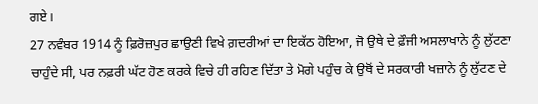ਗਏ।
27 ਨਵੰਬਰ 1914 ਨੂੰ ਫ਼ਿਰੋਜ਼ਪੁਰ ਛਾਉਣੀ ਵਿਖੇ ਗ਼ਦਰੀਆਂ ਦਾ ਇਕੱਠ ਹੋਇਆ, ਜੋ ਉਥੇ ਦੇ ਫ਼ੌਜੀ ਅਸਲਾਖਾਨੇ ਨੂੰ ਲੁੱਟਣਾ ਚਾਹੁੰਦੇ ਸੀ, ਪਰ ਨਫ਼ਰੀ ਘੱਟ ਹੋਣ ਕਰਕੇ ਵਿਚੇ ਹੀ ਰਹਿਣ ਦਿੱਤਾ ਤੇ ਮੋਗੇ ਪਹੁੰਚ ਕੇ ਉਥੋਂ ਦੇ ਸਰਕਾਰੀ ਖਜ਼ਾਨੇ ਨੂੰ ਲੁੱਟਣ ਦੇ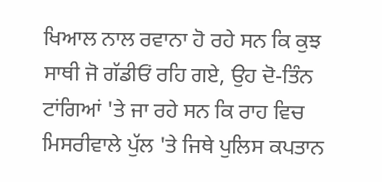ਖਿਆਲ ਨਾਲ ਰਵਾਨਾ ਹੋ ਰਹੇ ਸਨ ਕਿ ਕੁਝ ਸਾਥੀ ਜੋ ਗੱਡੀਓਂ ਰਹਿ ਗਏ, ਉਹ ਦੋ-ਤਿੰਨ ਟਾਂਗਿਆਂ 'ਤੇ ਜਾ ਰਹੇ ਸਨ ਕਿ ਰਾਹ ਵਿਚ ਮਿਸਰੀਵਾਲੇ ਪੁੱਲ 'ਤੇ ਜਿਥੇ ਪੁਲਿਸ ਕਪਤਾਨ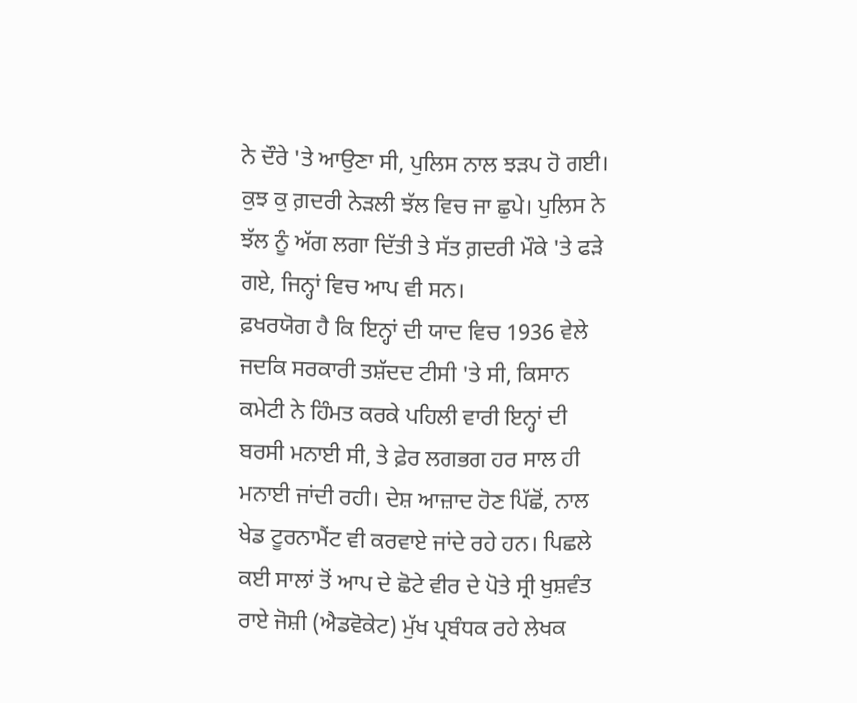ਨੇ ਦੌਰੇ 'ਤੇ ਆਉਣਾ ਸੀ, ਪੁਲਿਸ ਨਾਲ ਝੜਪ ਹੋ ਗਈ। ਕੁਝ ਕੁ ਗ਼ਦਰੀ ਨੇੜਲੀ ਝੱਲ ਵਿਚ ਜਾ ਛੁਪੇ। ਪੁਲਿਸ ਨੇ ਝੱਲ ਨੂੰ ਅੱਗ ਲਗਾ ਦਿੱਤੀ ਤੇ ਸੱਤ ਗ਼ਦਰੀ ਮੌਕੇ 'ਤੇ ਫੜੇ ਗਏ, ਜਿਨ੍ਹਾਂ ਵਿਚ ਆਪ ਵੀ ਸਨ।
ਫ਼ਖਰਯੋਗ ਹੈ ਕਿ ਇਨ੍ਹਾਂ ਦੀ ਯਾਦ ਵਿਚ 1936 ਵੇਲੇ ਜਦਕਿ ਸਰਕਾਰੀ ਤਸ਼ੱਦਦ ਟੀਸੀ 'ਤੇ ਸੀ, ਕਿਸਾਨ ਕਮੇਟੀ ਨੇ ਹਿੰਮਤ ਕਰਕੇ ਪਹਿਲੀ ਵਾਰੀ ਇਨ੍ਹਾਂ ਦੀ ਬਰਸੀ ਮਨਾਈ ਸੀ, ਤੇ ਫ਼ੇਰ ਲਗਭਗ ਹਰ ਸਾਲ ਹੀ ਮਨਾਈ ਜਾਂਦੀ ਰਹੀ। ਦੇਸ਼ ਆਜ਼ਾਦ ਹੋਣ ਪਿੱਛੋਂ, ਨਾਲ ਖੇਡ ਟੂਰਨਾਮੈਂਟ ਵੀ ਕਰਵਾਏ ਜਾਂਦੇ ਰਹੇ ਹਨ। ਪਿਛਲੇ ਕਈ ਸਾਲਾਂ ਤੋਂ ਆਪ ਦੇ ਛੋਟੇ ਵੀਰ ਦੇ ਪੋਤੇ ਸ੍ਰੀ ਖੁਸ਼ਵੰਤ ਰਾਏ ਜੋਸ਼ੀ (ਐਡਵੋਕੇਟ) ਮੁੱਖ ਪ੍ਰਬੰਧਕ ਰਹੇ ਲੇਖਕ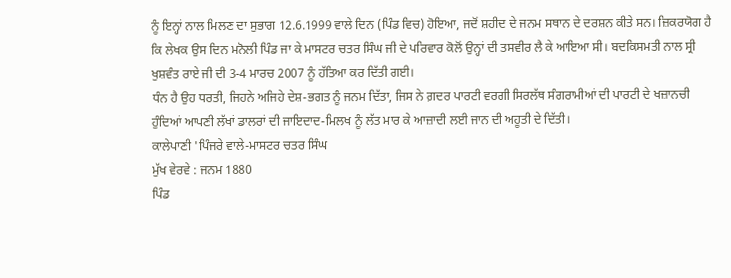ਨੂੰ ਇਨ੍ਹਾਂ ਨਾਲ ਮਿਲਣ ਦਾ ਸੁਭਾਗ 12.6.1999 ਵਾਲੇ ਦਿਨ (ਪਿੰਡ ਵਿਚ) ਹੋਇਆ, ਜਦੋਂ ਸ਼ਹੀਦ ਦੇ ਜਨਮ ਸਥਾਨ ਦੇ ਦਰਸ਼ਨ ਕੀਤੇ ਸਨ। ਜ਼ਿਕਰਯੋਗ ਹੈ ਕਿ ਲੇਖਕ ਉਸ ਦਿਨ ਮਨੋਲੀ ਪਿੰਡ ਜਾ ਕੇ ਮਾਸਟਰ ਚਤਰ ਸਿੰਘ ਜੀ ਦੇ ਪਰਿਵਾਰ ਕੋਲੋਂ ਉਨ੍ਹਾਂ ਦੀ ਤਸਵੀਰ ਲੈ ਕੇ ਆਇਆ ਸੀ। ਬਦਕਿਸਮਤੀ ਨਾਲ ਸ੍ਰੀ ਖੁਸ਼ਵੰਤ ਰਾਏ ਜੀ ਦੀ 3-4 ਮਾਰਚ 2007 ਨੂੰ ਹੱਤਿਆ ਕਰ ਦਿੱਤੀ ਗਈ।
ਧੰਨ ਹੈ ਉਹ ਧਰਤੀ, ਜਿਹਨੇ ਅਜਿਹੇ ਦੇਸ਼-ਭਗਤ ਨੂੰ ਜਨਮ ਦਿੱਤਾ, ਜਿਸ ਨੇ ਗ਼ਦਰ ਪਾਰਟੀ ਵਰਗੀ ਸਿਰਲੱਥ ਸੰਗਰਾਮੀਆਂ ਦੀ ਪਾਰਟੀ ਦੇ ਖਜ਼ਾਨਚੀ ਹੁੰਦਿਆਂ ਆਪਣੀ ਲੱਖਾਂ ਡਾਲਰਾਂ ਦੀ ਜਾਇਦਾਦ-ਮਿਲਖ ਨੂੰ ਲੱਤ ਮਾਰ ਕੇ ਆਜ਼ਾਦੀ ਲਈ ਜਾਨ ਦੀ ਅਹੂਤੀ ਦੇ ਦਿੱਤੀ।
ਕਾਲੇਪਾਣੀ 'ਪਿੰਜਰੇ ਵਾਲੇ-ਮਾਸਟਰ ਚਤਰ ਸਿੰਘ
ਮੁੱਖ ਵੇਰਵੇ : ਜਨਮ 1880
ਪਿੰਡ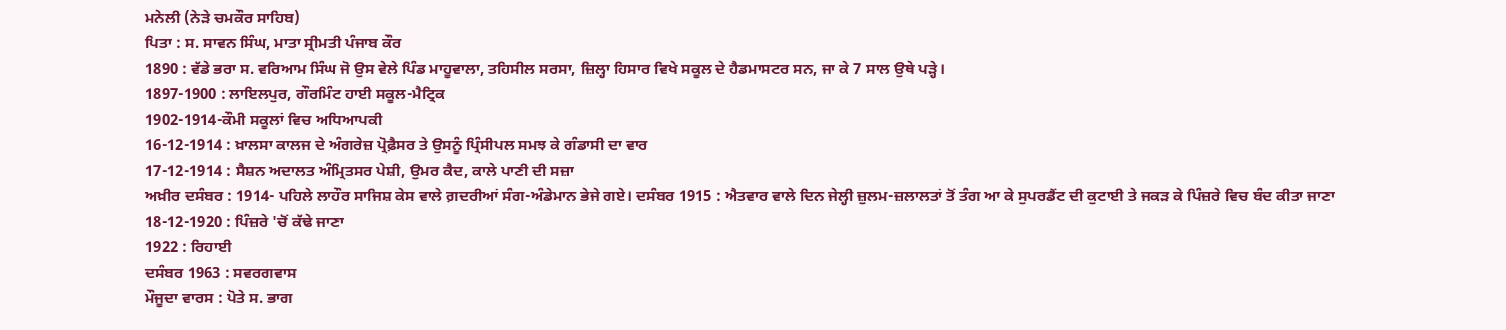ਮਨੇਲੀ (ਨੇੜੇ ਚਮਕੌਰ ਸਾਹਿਬ)
ਪਿਤਾ : ਸ. ਸਾਵਨ ਸਿੰਘ, ਮਾਤਾ ਸ੍ਰੀਮਤੀ ਪੰਜਾਬ ਕੌਰ
1890 : ਵੱਡੇ ਭਰਾ ਸ. ਵਰਿਆਮ ਸਿੰਘ ਜੋ ਉਸ ਵੇਲੇ ਪਿੰਡ ਮਾਹੂਵਾਲਾ, ਤਹਿਸੀਲ ਸਰਸਾ, ਜ਼ਿਲ੍ਹਾ ਹਿਸਾਰ ਵਿਖੇ ਸਕੂਲ ਦੇ ਹੈਡਮਾਸਟਰ ਸਨ, ਜਾ ਕੇ 7 ਸਾਲ ਉਥੇ ਪੜ੍ਹੇ।
1897-1900 : ਲਾਇਲਪੁਰ, ਗੌਰਮਿੰਟ ਹਾਈ ਸਕੂਲ-ਮੈਟ੍ਰਿਕ
1902-1914-ਕੌਮੀ ਸਕੂਲਾਂ ਵਿਚ ਅਧਿਆਪਕੀ
16-12-1914 : ਖ਼ਾਲਸਾ ਕਾਲਜ ਦੇ ਅੰਗਰੇਜ਼ ਪ੍ਰੋਫ਼ੈਸਰ ਤੇ ਉਸਨੂੰ ਪ੍ਰਿੰਸੀਪਲ ਸਮਝ ਕੇ ਗੰਡਾਸੀ ਦਾ ਵਾਰ
17-12-1914 : ਸੈਸ਼ਨ ਅਦਾਲਤ ਅੰਮ੍ਰਿਤਸਰ ਪੇਸ਼ੀ, ਉਮਰ ਕੈਦ, ਕਾਲੇ ਪਾਣੀ ਦੀ ਸਜ਼ਾ
ਅਖ਼ੀਰ ਦਸੰਬਰ : 1914- ਪਹਿਲੇ ਲਾਹੌਰ ਸਾਜਿਸ਼ ਕੇਸ ਵਾਲੇ ਗ਼ਦਰੀਆਂ ਸੰਗ-ਅੰਡੇਮਾਨ ਭੇਜੇ ਗਏ। ਦਸੰਬਰ 1915 : ਐਤਵਾਰ ਵਾਲੇ ਦਿਨ ਜੇਲ੍ਹੀ ਜ਼ੁਲਮ-ਜ਼ਲਾਲਤਾਂ ਤੋਂ ਤੰਗ ਆ ਕੇ ਸੁਪਰਡੈਂਟ ਦੀ ਕੁਟਾਈ ਤੇ ਜਕੜ ਕੇ ਪਿੰਜ਼ਰੇ ਵਿਚ ਬੰਦ ਕੀਤਾ ਜਾਣਾ
18-12-1920 : ਪਿੰਜ਼ਰੇ 'ਚੋਂ ਕੱਢੇ ਜਾਣਾ
1922 : ਰਿਹਾਈ
ਦਸੰਬਰ 1963 : ਸਵਰਗਵਾਸ
ਮੌਜੂਦਾ ਵਾਰਸ : ਪੋਤੇ ਸ. ਭਾਗ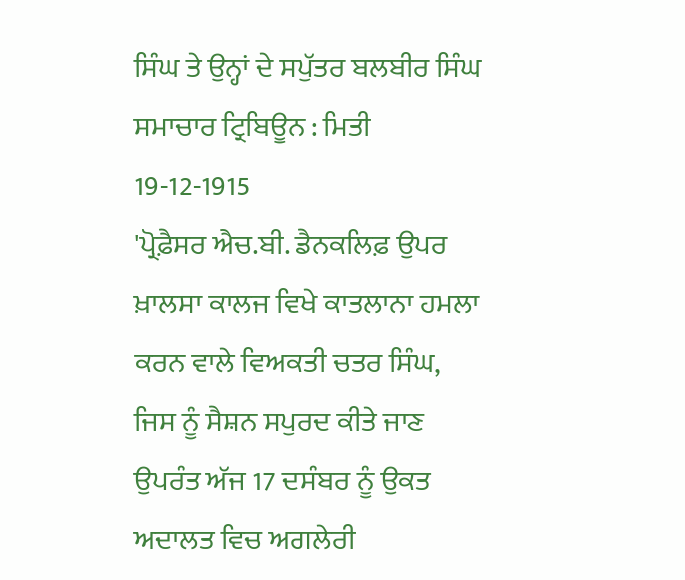ਸਿੰਘ ਤੇ ਉਨ੍ਹਾਂ ਦੇ ਸਪੁੱਤਰ ਬਲਬੀਰ ਸਿੰਘ
ਸਮਾਚਾਰ ਟ੍ਰਿਬਿਊਨ : ਮਿਤੀ 19-12-1915
'ਪ੍ਰੋਫ਼ੈਸਰ ਐਚ.ਬੀ. ਡੈਨਕਲਿਫ਼ ਉਪਰ ਖ਼ਾਲਸਾ ਕਾਲਜ ਵਿਖੇ ਕਾਤਲਾਨਾ ਹਮਲਾ ਕਰਨ ਵਾਲੇ ਵਿਅਕਤੀ ਚਤਰ ਸਿੰਘ, ਜਿਸ ਨੂੰ ਸੈਸ਼ਨ ਸਪੁਰਦ ਕੀਤੇ ਜਾਣ ਉਪਰੰਤ ਅੱਜ 17 ਦਸੰਬਰ ਨੂੰ ਉਕਤ ਅਦਾਲਤ ਵਿਚ ਅਗਲੇਰੀ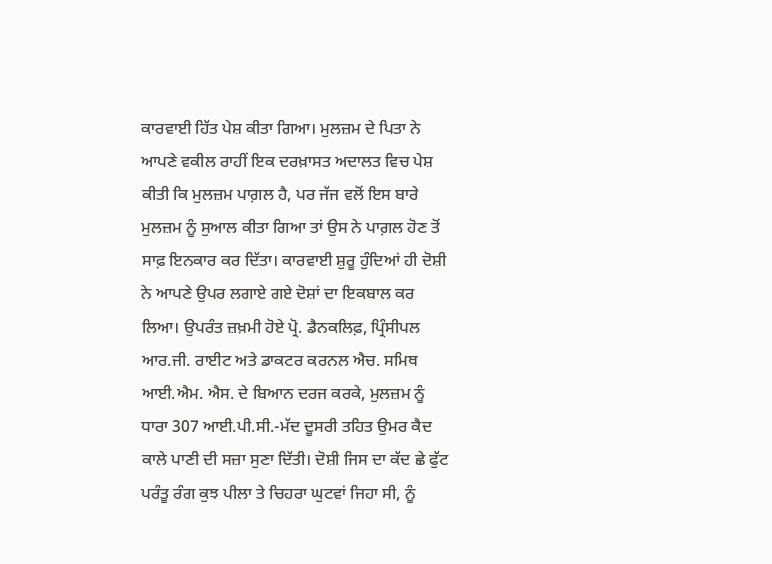ਕਾਰਵਾਈ ਹਿੱਤ ਪੇਸ਼ ਕੀਤਾ ਗਿਆ। ਮੁਲਜ਼ਮ ਦੇ ਪਿਤਾ ਨੇ ਆਪਣੇ ਵਕੀਲ ਰਾਹੀਂ ਇਕ ਦਰਖ਼ਾਸਤ ਅਦਾਲਤ ਵਿਚ ਪੇਸ਼ ਕੀਤੀ ਕਿ ਮੁਲਜ਼ਮ ਪਾਗ਼ਲ ਹੈ, ਪਰ ਜੱਜ ਵਲੋਂ ਇਸ ਬਾਰੇ ਮੁਲਜ਼ਮ ਨੂੰ ਸੁਆਲ ਕੀਤਾ ਗਿਆ ਤਾਂ ਉਸ ਨੇ ਪਾਗ਼ਲ ਹੋਣ ਤੋਂ ਸਾਫ਼ ਇਨਕਾਰ ਕਰ ਦਿੱਤਾ। ਕਾਰਵਾਈ ਸ਼ੁਰੂ ਹੁੰਦਿਆਂ ਹੀ ਦੋਸ਼ੀ ਨੇ ਆਪਣੇ ਉਪਰ ਲਗਾਏ ਗਏ ਦੋਸ਼ਾਂ ਦਾ ਇਕਬਾਲ ਕਰ ਲਿਆ। ਉਪਰੰਤ ਜ਼ਖ਼ਮੀ ਹੋਏ ਪ੍ਰੋ. ਡੈਨਕਲਿਫ਼, ਪ੍ਰਿੰਸੀਪਲ ਆਰ.ਜੀ. ਰਾਈਟ ਅਤੇ ਡਾਕਟਰ ਕਰਨਲ ਐਚ. ਸਮਿਥ ਆਈ.ਐਮ. ਐਸ. ਦੇ ਬਿਆਨ ਦਰਜ ਕਰਕੇ, ਮੁਲਜ਼ਮ ਨੂੰ ਧਾਰਾ 307 ਆਈ.ਪੀ.ਸੀ.-ਮੱਦ ਦੂਸਰੀ ਤਹਿਤ ਉਮਰ ਕੈਦ ਕਾਲੇ ਪਾਣੀ ਦੀ ਸਜ਼ਾ ਸੁਣਾ ਦਿੱਤੀ। ਦੋਸ਼ੀ ਜਿਸ ਦਾ ਕੱਦ ਛੇ ਫੁੱਟ ਪਰੰਤੂ ਰੰਗ ਕੁਝ ਪੀਲਾ ਤੇ ਚਿਹਰਾ ਘੁਟਵਾਂ ਜਿਹਾ ਸੀ, ਨੂੰ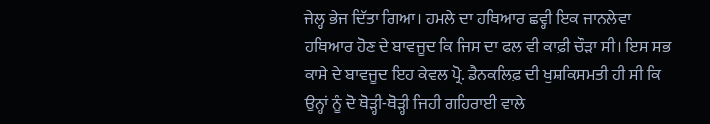ਜੇਲ੍ਹ ਭੇਜ ਦਿੱਤਾ ਗਿਆ। ਹਮਲੇ ਦਾ ਹਥਿਆਰ ਛਵ੍ਹੀ ਇਕ ਜਾਨਲੇਵਾ ਹਥਿਆਰ ਹੋਣ ਦੇ ਬਾਵਜੂਦ ਕਿ ਜਿਸ ਦਾ ਫਲ ਵੀ ਕਾਫ਼ੀ ਚੌੜਾ ਸੀ। ਇਸ ਸਭ ਕਾਸੇ ਦੇ ਬਾਵਜੂਦ ਇਹ ਕੇਵਲ ਪ੍ਰੋ. ਡੈਨਕਲਿਫ਼ ਦੀ ਖੁਸ਼ਕਿਸਮਤੀ ਹੀ ਸੀ ਕਿ ਉਨ੍ਹਾਂ ਨੂੰ ਦੋ ਥੋੜ੍ਹੀ-ਥੋੜ੍ਹੀ ਜਿਹੀ ਗਹਿਰਾਈ ਵਾਲੇ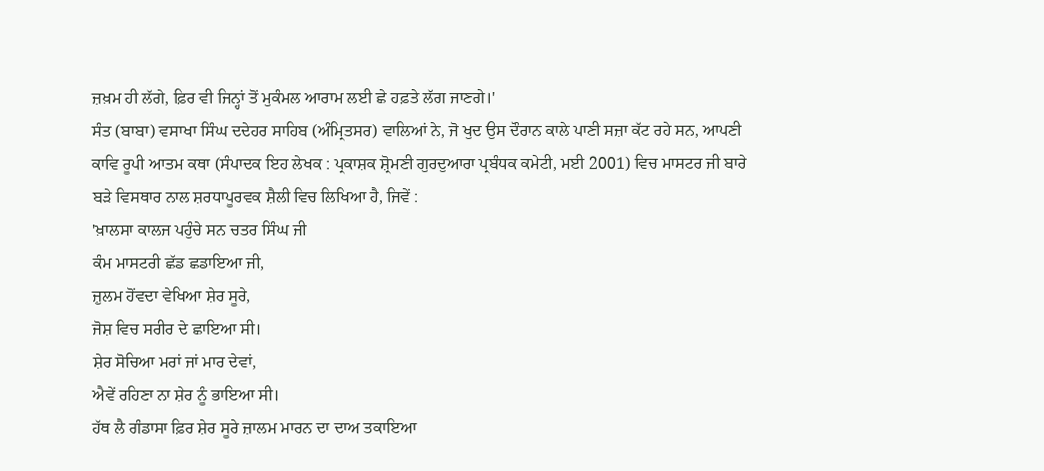ਜ਼ਖ਼ਮ ਹੀ ਲੱਗੇ, ਫ਼ਿਰ ਵੀ ਜਿਨ੍ਹਾਂ ਤੋਂ ਮੁਕੰਮਲ ਆਰਾਮ ਲਈ ਛੇ ਹਫ਼ਤੇ ਲੱਗ ਜਾਣਗੇ।'
ਸੰਤ (ਬਾਬਾ) ਵਸਾਖਾ ਸਿੰਘ ਦਦੇਹਰ ਸਾਹਿਬ (ਅੰਮ੍ਰਿਤਸਰ) ਵਾਲਿਆਂ ਨੇ, ਜੋ ਖੁਦ ਉਸ ਦੌਰਾਨ ਕਾਲੇ ਪਾਣੀ ਸਜ਼ਾ ਕੱਟ ਰਹੇ ਸਨ, ਆਪਣੀ ਕਾਵਿ ਰੂਪੀ ਆਤਮ ਕਥਾ (ਸੰਪਾਦਕ ਇਹ ਲੇਖਕ : ਪ੍ਰਕਾਸ਼ਕ ਸ਼੍ਰੋਮਣੀ ਗੁਰਦੁਆਰਾ ਪ੍ਰਬੰਧਕ ਕਮੇਟੀ, ਮਈ 2001) ਵਿਚ ਮਾਸਟਰ ਜੀ ਬਾਰੇ ਬੜੇ ਵਿਸਥਾਰ ਨਾਲ ਸ਼ਰਧਾਪੂਰਵਕ ਸ਼ੈਲੀ ਵਿਚ ਲਿਖਿਆ ਹੈ, ਜਿਵੇਂ :
'ਖ਼ਾਲਸਾ ਕਾਲਜ ਪਹੁੰਚੇ ਸਨ ਚਤਰ ਸਿੰਘ ਜੀ
ਕੰਮ ਮਾਸਟਰੀ ਛੱਡ ਛਡਾਇਆ ਜੀ,
ਜ਼ੁਲਮ ਹੋਂਵਦਾ ਵੇਖਿਆ ਸ਼ੇਰ ਸੂਰੇ,
ਜੋਸ਼ ਵਿਚ ਸਰੀਰ ਦੇ ਛਾਇਆ ਸੀ।
ਸ਼ੇਰ ਸੋਚਿਆ ਮਰਾਂ ਜਾਂ ਮਾਰ ਦੇਵਾਂ,
ਐਵੇਂ ਰਹਿਣਾ ਨਾ ਸ਼ੇਰ ਨੂੰ ਭਾਇਆ ਸੀ।
ਹੱਥ ਲੈ ਗੰਡਾਸਾ ਫ਼ਿਰ ਸ਼ੇਰ ਸੂਰੇ ਜ਼ਾਲਮ ਮਾਰਨ ਦਾ ਦਾਅ ਤਕਾਇਆ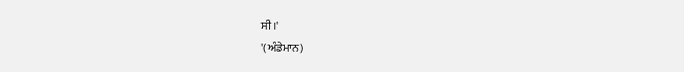ਸੀ।'
'(ਅੰਡੇਮਾਨ)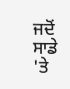ਜਦੋਂ ਸਾਡੇ 'ਤੇ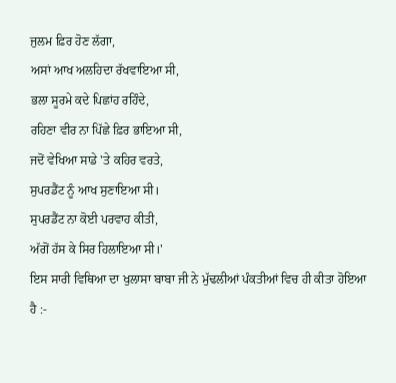ਜੁਲਮ ਫ਼ਿਰ ਹੋਣ ਲੱਗਾ,
ਅਸਾਂ ਆਖ ਅਲਹਿਦਾ ਰੱਖਵਾਇਆ ਸੀ,
ਭਲਾ ਸੂਰਮੇ ਕਦੇ ਪਿਛਾਂਹ ਰਹਿੰਦੇ,
ਰਹਿਣਾ ਵੀਰ ਨਾ ਪਿੱਛੇ ਫ਼ਿਰ ਭਾਇਆ ਸੀ,
ਜਦੋਂ ਵੇਖਿਆ ਸਾਡੇ 'ਤੇ ਕਹਿਰ ਵਰਤੇ,
ਸੁਪਰਡੈਂਟ ਨੂੰ ਆਖ ਸੁਣਾਇਆ ਸੀ।
ਸੁਪਰਡੈਂਟ ਨਾ ਕੋਈ ਪਰਵਾਹ ਕੀਤੀ,
ਅੱਗੋਂ ਹੱਸ ਕੇ ਸਿਰ ਹਿਲਾਇਆ ਸੀ।'
ਇਸ ਸਾਰੀ ਵਿਥਿਆ ਦਾ ਖੁਲਾਸਾ ਬਾਬਾ ਜੀ ਨੇ ਮੁੱਢਲੀਆਂ ਪੰਕਤੀਆਂ ਵਿਚ ਹੀ ਕੀਤਾ ਹੋਇਆ ਹੈ :-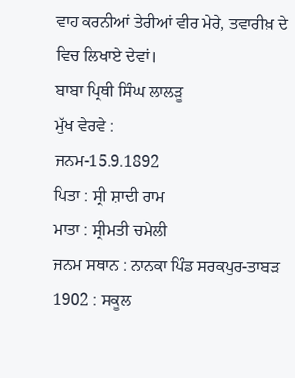ਵਾਹ ਕਰਨੀਆਂ ਤੇਰੀਆਂ ਵੀਰ ਮੇਰੇ, ਤਵਾਰੀਖ਼ ਦੇ ਵਿਚ ਲਿਖਾਏ ਦੇਵਾਂ।
ਬਾਬਾ ਪ੍ਰਿਥੀ ਸਿੰਘ ਲਾਲੜੂ
ਮੁੱਖ ਵੇਰਵੇ :
ਜਨਮ-15.9.1892
ਪਿਤਾ : ਸ੍ਰੀ ਸ਼ਾਦੀ ਰਾਮ
ਮਾਤਾ : ਸ੍ਰੀਮਤੀ ਚਮੇਲੀ
ਜਨਮ ਸਥਾਨ : ਨਾਨਕਾ ਪਿੰਡ ਸਰਕਪੁਰ-ਤਾਬੜ
1902 : ਸਕੂਲ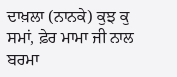ਦਾਖ਼ਲਾ (ਨਾਨਕੇ) ਕੁਝ ਕੁ ਸਮਾਂ, ਫ਼ੇਰ ਮਾਮਾ ਜੀ ਨਾਲ ਬਰਮਾ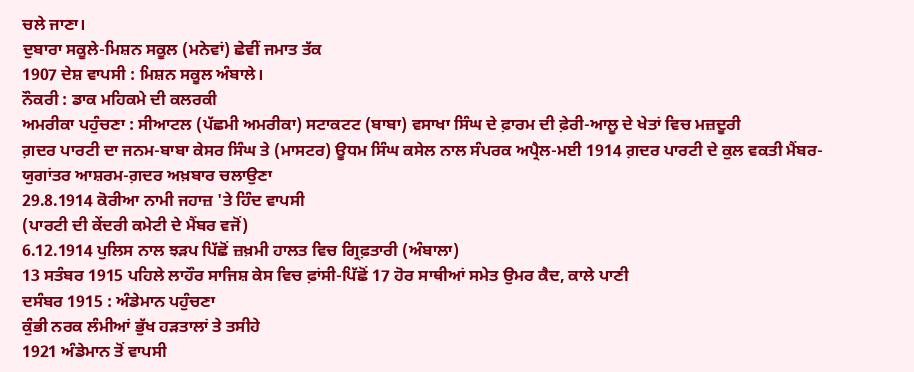ਚਲੇ ਜਾਣਾ।
ਦੁਬਾਰਾ ਸਕੂਲੇ-ਮਿਸ਼ਨ ਸਕੂਲ (ਮਨੇਵਾਂ) ਛੇਵੀਂ ਜਮਾਤ ਤੱਕ
1907 ਦੇਸ਼ ਵਾਪਸੀ : ਮਿਸ਼ਨ ਸਕੂਲ ਅੰਬਾਲੇ।
ਨੌਕਰੀ : ਡਾਕ ਮਹਿਕਮੇ ਦੀ ਕਲਰਕੀ
ਅਮਰੀਕਾ ਪਹੁੰਚਣਾ : ਸੀਆਟਲ (ਪੱਛਮੀ ਅਮਰੀਕਾ) ਸਟਾਕਟਟ (ਬਾਬਾ) ਵਸਾਖਾ ਸਿੰਘ ਦੇ ਫ਼ਾਰਮ ਦੀ ਫ਼ੇਰੀ-ਆਲੂ ਦੇ ਖੇਤਾਂ ਵਿਚ ਮਜ਼ਦੂਰੀ
ਗ਼ਦਰ ਪਾਰਟੀ ਦਾ ਜਨਮ-ਬਾਬਾ ਕੇਸਰ ਸਿੰਘ ਤੇ (ਮਾਸਟਰ) ਊਧਮ ਸਿੰਘ ਕਸੇਲ ਨਾਲ ਸੰਪਰਕ ਅਪ੍ਰੈਲ-ਮਈ 1914 ਗ਼ਦਰ ਪਾਰਟੀ ਦੇ ਕੁਲ ਵਕਤੀ ਮੈਂਬਰ-ਯੁਗਾਂਤਰ ਆਸ਼ਰਮ-ਗ਼ਦਰ ਅਖ਼ਬਾਰ ਚਲਾਉਣਾ
29.8.1914 ਕੋਰੀਆ ਨਾਮੀ ਜਹਾਜ਼ 'ਤੇ ਹਿੰਦ ਵਾਪਸੀ
(ਪਾਰਟੀ ਦੀ ਕੇਂਦਰੀ ਕਮੇਟੀ ਦੇ ਮੈਂਬਰ ਵਜੋਂ)
6.12.1914 ਪੁਲਿਸ ਨਾਲ ਝੜਪ ਪਿੱਛੋਂ ਜ਼ਖ਼ਮੀ ਹਾਲਤ ਵਿਚ ਗ੍ਰਿਫ਼ਤਾਰੀ (ਅੰਬਾਲਾ)
13 ਸਤੰਬਰ 1915 ਪਹਿਲੇ ਲਾਹੌਰ ਸਾਜਿਸ਼ ਕੇਸ ਵਿਚ ਫ਼ਾਂਸੀ-ਪਿੱਛੋਂ 17 ਹੋਰ ਸਾਥੀਆਂ ਸਮੇਤ ਉਮਰ ਕੈਦ, ਕਾਲੇ ਪਾਣੀ
ਦਸੰਬਰ 1915 : ਅੰਡੇਮਾਨ ਪਹੁੰਚਣਾ
ਕੁੰਭੀ ਨਰਕ ਲੰਮੀਆਂ ਭੁੱਖ ਹੜਤਾਲਾਂ ਤੇ ਤਸੀਹੇ
1921 ਅੰਡੇਮਾਨ ਤੋਂ ਵਾਪਸੀ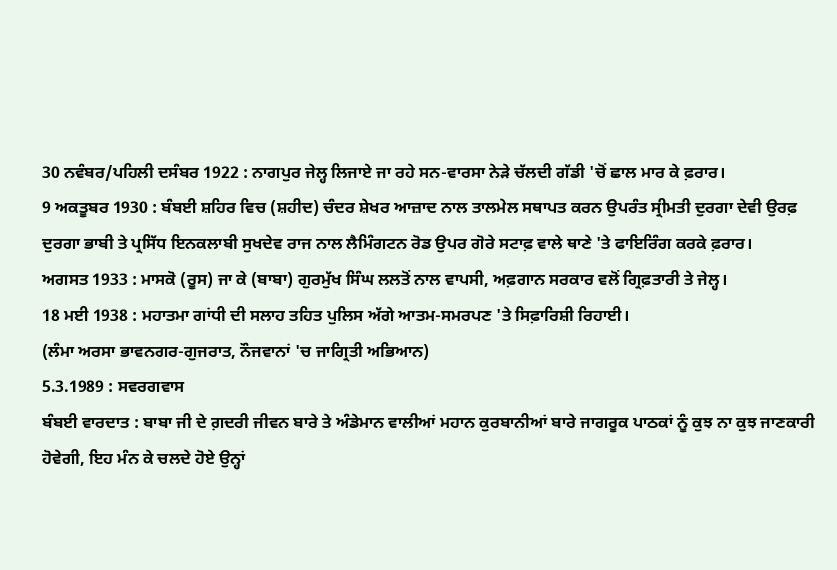30 ਨਵੰਬਰ/ਪਹਿਲੀ ਦਸੰਬਰ 1922 : ਨਾਗਪੁਰ ਜੇਲ੍ਹ ਲਿਜਾਏ ਜਾ ਰਹੇ ਸਨ-ਵਾਰਸਾ ਨੇੜੇ ਚੱਲਦੀ ਗੱਡੀ 'ਚੋਂ ਛਾਲ ਮਾਰ ਕੇ ਫ਼ਰਾਰ।
9 ਅਕਤੂਬਰ 1930 : ਬੰਬਈ ਸ਼ਹਿਰ ਵਿਚ (ਸ਼ਹੀਦ) ਚੰਦਰ ਸ਼ੇਖਰ ਆਜ਼ਾਦ ਨਾਲ ਤਾਲਮੇਲ ਸਥਾਪਤ ਕਰਨ ਉਪਰੰਤ ਸ੍ਰੀਮਤੀ ਦੁਰਗਾ ਦੇਵੀ ਉਰਫ਼ ਦੁਰਗਾ ਭਾਬੀ ਤੇ ਪ੍ਰਸਿੱਧ ਇਨਕਲਾਬੀ ਸੁਖਦੇਵ ਰਾਜ ਨਾਲ ਲੈਮਿੰਗਟਨ ਰੋਡ ਉਪਰ ਗੋਰੇ ਸਟਾਫ਼ ਵਾਲੇ ਥਾਣੇ 'ਤੇ ਫਾਇਰਿੰਗ ਕਰਕੇ ਫ਼ਰਾਰ।
ਅਗਸਤ 1933 : ਮਾਸਕੋ (ਰੂਸ) ਜਾ ਕੇ (ਬਾਬਾ) ਗੁਰਮੁੱਖ ਸਿੰਘ ਲਲਤੋਂ ਨਾਲ ਵਾਪਸੀ, ਅਫ਼ਗਾਨ ਸਰਕਾਰ ਵਲੋਂ ਗ੍ਰਿਫ਼ਤਾਰੀ ਤੇ ਜੇਲ੍ਹ।
18 ਮਈ 1938 : ਮਹਾਤਮਾ ਗਾਂਧੀ ਦੀ ਸਲਾਹ ਤਹਿਤ ਪੁਲਿਸ ਅੱਗੇ ਆਤਮ-ਸਮਰਪਣ 'ਤੇ ਸਿਫ਼ਾਰਿਸ਼ੀ ਰਿਹਾਈ।
(ਲੰਮਾ ਅਰਸਾ ਭਾਵਨਗਰ-ਗੁਜਰਾਤ, ਨੌਜਵਾਨਾਂ 'ਚ ਜਾਗ੍ਰਿਤੀ ਅਭਿਆਨ)
5.3.1989 : ਸਵਰਗਵਾਸ
ਬੰਬਈ ਵਾਰਦਾਤ : ਬਾਬਾ ਜੀ ਦੇ ਗ਼ਦਰੀ ਜੀਵਨ ਬਾਰੇ ਤੇ ਅੰਡੇਮਾਨ ਵਾਲੀਆਂ ਮਹਾਨ ਕੁਰਬਾਨੀਆਂ ਬਾਰੇ ਜਾਗਰੂਕ ਪਾਠਕਾਂ ਨੂੰ ਕੁਝ ਨਾ ਕੁਝ ਜਾਣਕਾਰੀ ਹੋਵੇਗੀ, ਇਹ ਮੰਨ ਕੇ ਚਲਦੇ ਹੋਏ ਉਨ੍ਹਾਂ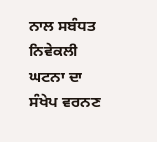ਨਾਲ ਸਬੰਧਤ ਨਿਵੇਕਲੀ ਘਟਨਾ ਦਾ ਸੰਖੇਪ ਵਰਨਣ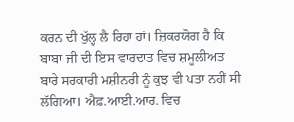ਕਰਨ ਦੀ ਖੁੱਲ੍ਹ ਲੈ ਰਿਹਾ ਹਾਂ। ਜ਼ਿਕਰਯੋਗ ਹੈ ਕਿ ਬਾਬਾ ਜੀ ਦੀ ਇਸ ਵਾਰਦਾਤ ਵਿਚ ਸ਼ਮੂਲੀਅਤ ਬਾਰੇ ਸਰਕਾਰੀ ਮਸ਼ੀਨਰੀ ਨੂੰ ਕੁਝ ਵੀ ਪਤਾ ਨਹੀਂ ਸੀ ਲੱਗਿਆ। ਐਫ਼.ਆਈ.ਆਰ. ਵਿਚ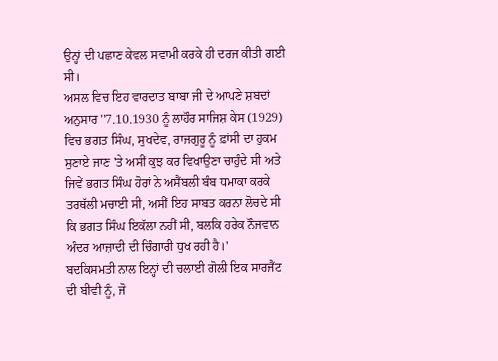ਉਨ੍ਹਾਂ ਦੀ ਪਛਾਣ ਕੇਵਲ ਸਵਾਮੀ ਕਰਕੇ ਹੀ ਦਰਜ ਕੀਤੀ ਗਈ ਸੀ।
ਅਸਲ ਵਿਚ ਇਹ ਵਾਰਦਾਤ ਬਾਬਾ ਜੀ ਦੇ ਆਪਣੇ ਸ਼ਬਦਾਂ ਅਨੁਸਾਰ ''7.10.1930 ਨੂੰ ਲਾਹੌਰ ਸਾਜਿਸ਼ ਕੇਸ (1929) ਵਿਚ ਭਗਤ ਸਿੰਘ, ਸੁਖਦੇਵ, ਰਾਜਗੁਰੂ ਨੂੰ ਫ਼ਾਂਸੀ ਦਾ ਹੁਕਮ ਸੁਣਾਏ ਜਾਣ 'ਤੇ ਅਸੀਂ ਕੁਝ ਕਰ ਵਿਖਾਉਣਾ ਚਾਹੁੰਦੇ ਸੀ ਅਤੇ ਜਿਵੇਂ ਭਗਤ ਸਿੰਘ ਹੋਰਾਂ ਨੇ ਅਸੈਂਬਲੀ ਬੰਬ ਧਮਾਕਾ ਕਰਕੇ ਤਰਥੱਲੀ ਮਚਾਈ ਸੀ, ਅਸੀਂ ਇਹ ਸਾਬਤ ਕਰਨਾ ਲੋਚਦੇ ਸੀ ਕਿ ਭਗਤ ਸਿੰਘ ਇਕੱਲਾ ਨਹੀਂ ਸੀ, ਬਲਕਿ ਹਰੇਕ ਨੌਜਵਾਨ ਅੰਦਰ ਆਜ਼ਾਦੀ ਦੀ ਚਿੰਗਾਰੀ ਧੁਖ ਰਹੀ ਹੈ।'
ਬਦਕਿਸਮਤੀ ਨਾਲ ਇਨ੍ਹਾਂ ਦੀ ਚਲਾਈ ਗੋਲੀ ਇਕ ਸਾਰਜੈਂਟ ਦੀ ਬੀਵੀ ਨੂੰ, ਜੋ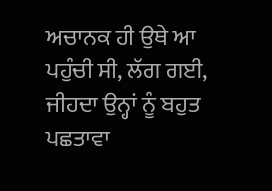ਅਚਾਨਕ ਹੀ ਉਥੇ ਆ ਪਹੁੰਚੀ ਸੀ, ਲੱਗ ਗਈ, ਜੀਹਦਾ ਉਨ੍ਹਾਂ ਨੂੰ ਬਹੁਤ ਪਛਤਾਵਾ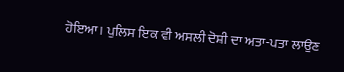ਹੋਇਆ। ਪੁਲਿਸ ਇਕ ਵੀ ਅਸਲੀ ਦੋਸ਼ੀ ਦਾ ਅਤਾ-ਪਤਾ ਲਾਉਣ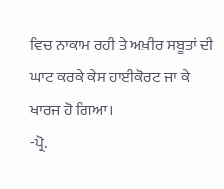ਵਿਚ ਨਾਕਾਮ ਰਹੀ ਤੇ ਅਖ਼ੀਰ ਸਬੂਤਾਂ ਦੀ ਘਾਟ ਕਰਕੇ ਕੇਸ ਹਾਈਕੋਰਟ ਜਾ ਕੇ ਖਾਰਜ ਹੋ ਗਿਆ।
-ਪ੍ਰੋ.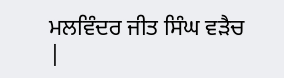ਮਲਵਿੰਦਰ ਜੀਤ ਸਿੰਘ ਵੜੈਚ
|